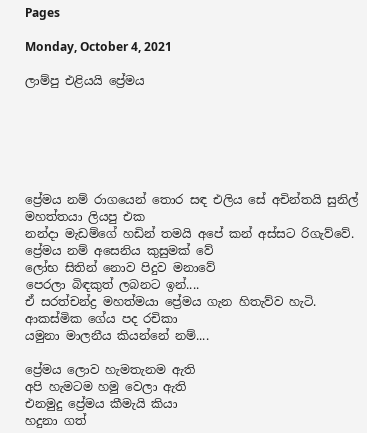Pages

Monday, October 4, 2021

ලාම්පු එළියයි ප්‍රේමය






ප්‍රේමය නම් රාගයෙන් තොර සඳ එලිය සේ අචින්තයි සුනිල් මහත්තයා ලියපු එක
නන්දා මැඩම්ගේ හඩින් තමයි අපේ කන් අස්සට රිගැව්වේ.
ප්‍රේමය නම් අසෙනිය කුසුමක් වේ
ලෝභ සිතින් නොව පිදුව මනාවේ
පෙරලා බිඳකුත් ලබනට ඉන්....
ඒ සරත්චන්ද්‍ර මහත්මයා ප්‍රේමය ගැන හිතැව්ව හැටි.
ආකස්මික ගේය පද රචිකා
යමුනා මාලනීය කියන්නේ නම්....

ප්‍රේමය ලොව හැමතැනම ඇති
අපි හැමටම හමු වෙලා ඇති
එනමුදු ප්‍රේමය කීමැයි කියා
හදුනා ගත්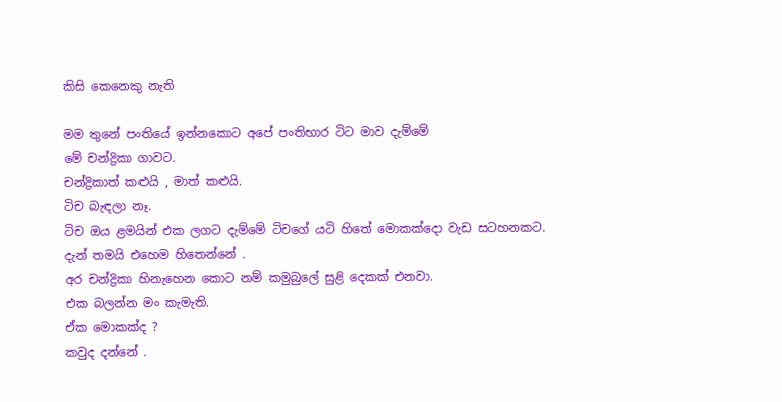කිසි කෙනෙකු නැති

මම තුනේ පංතියේ ඉන්නකොට අපේ පංතිභාර ටිට මාව දැම්මේ
මේ චන්ද්‍රිකා ගාවට.
චන්ද්‍රිකාත් කළුයි , මාත් කළුයි.
ටිච බැඳලා නෑ.
ටිච ඔය ළමයින් එක ලගට දැම්මේ ටිචගේ යටි හිතේ මොකක්දො වැඩ සටහනකට.
දැන් තමයි එහෙම හිතෙන්නේ .
අර චන්ද්‍රිකා හිනැහෙන කොට නම් කමුබුලේ සුළි දෙකක් එනවා.
එක බලන්න මං කැමැති.
ඒක මොකක්ද ?
කවුද දන්නේ .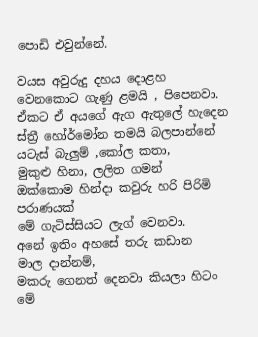පොඩි එවුන්නේ.

වයස අවුරුදු දහය දොළහ වෙනකොට ගැණු ළමයි , පිපෙනවා.
ඒකට ඒ අයගේ ඇග ඇතුලේ හැදෙන ස්ත්‍රී හෝර්මෝන තමයි බලපාන්නේ
යටැස් බැලුම් ,කෝල කතා,
මුකුළු හිනා, ලලිත ගමන්
ඔක්කොම හින්දා කවුරු හරි පිරිමි පරාණයක්
මේ ගැටිස්සියට ලැග් වෙනවා.
අනේ ඉතිං අහසේ තරු කඩාන  මාල දාන්නම්,
මකරු ගෙනත් දෙනවා කියලා හිටං
මේ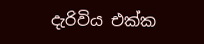දැරිවිය එක්ක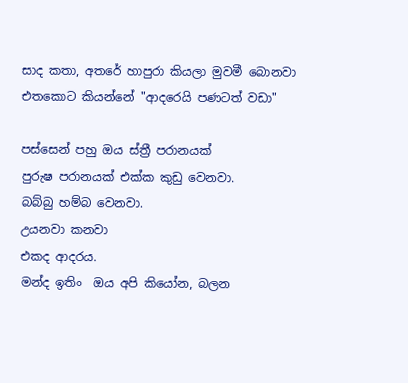සාද කතා, අතරේ හාපුරා කියලා මුවමී බොනවා
එතකොට කියන්නේ "ආදරෙයි පණටත් වඩා"

පස්සෙන් පහු ඔය ස්ත්‍රී පරානයක්
පුරුෂ පරානයක් එක්ක කුඩු වෙනවා.
බබ්බු හම්බ වෙනවා.
උයනවා කනවා
එකද ආදරය.
මන්ද ඉතිං  ඔය අපි කියෝන, බලන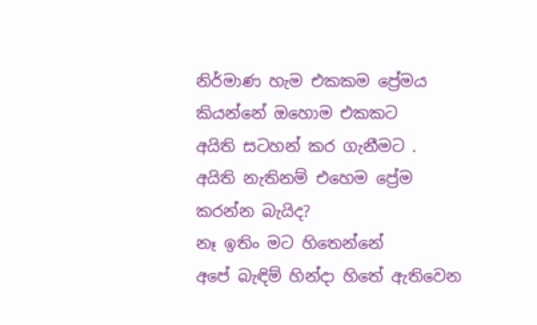නිර්මාණ හැම එකකම ප්‍රේමය කියන්නේ ඔහොම එකකට
අයිති සටහන් කර ගැනීමට .
අයිති නැතිනම් එහෙම ප්‍රේම කරන්න බැයිද?
නෑ ඉතිං මට හිතෙන්නේ
අපේ බැඳිම් හින්දා හිතේ ඇතිවෙන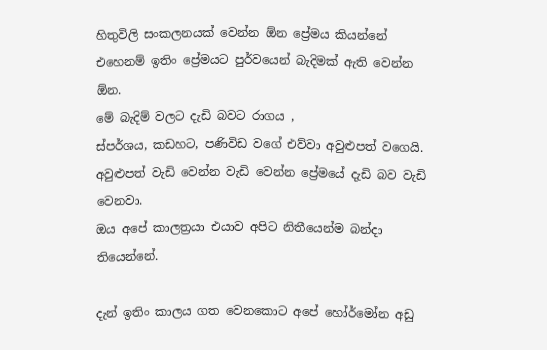හිතුවිලි සංකලනයක් වෙන්න ඕන ප්‍රේමය කියන්නේ
එහෙනම් ඉතිං ප්‍රේමයට පුර්වයෙන් බැදිමක් ඇති වෙන්න ඕන.
මේ බැදිම් වලට දැඩි බවට රාගය ,
ස්පර්ශය, කඩහට, පණිවිඩ වගේ එව්වා අවුළුපත් වගෙයි.
අවුළුපත් වැඩි වෙන්න වැඩි වෙන්න ප්‍රේමයේ දැඩි බව වැඩි වෙනවා.
ඔය අපේ කාලත්‍රයා එයාව අපිට නිතීයෙන්ම බන්දා තියෙන්නේ.

දැන් ඉතිං කාලය ගත වෙනකොට අපේ හෝර්මෝන අඩු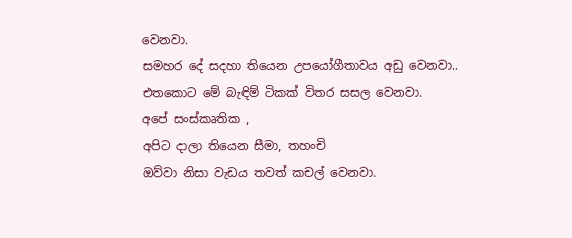වෙනවා.
සමහර දේ සදහා තියෙන උපයෝගීතාවය අඩු වෙනවා..
එතකොට මේ බැඳිම් ටිකක් විතර සසල වෙනවා.
අපේ සංස්කෘතික ,
අපිට දාලා තියෙන සීමා, තහංචි
ඔව්වා නිසා වැඩය තවත් කචල් වෙනවා.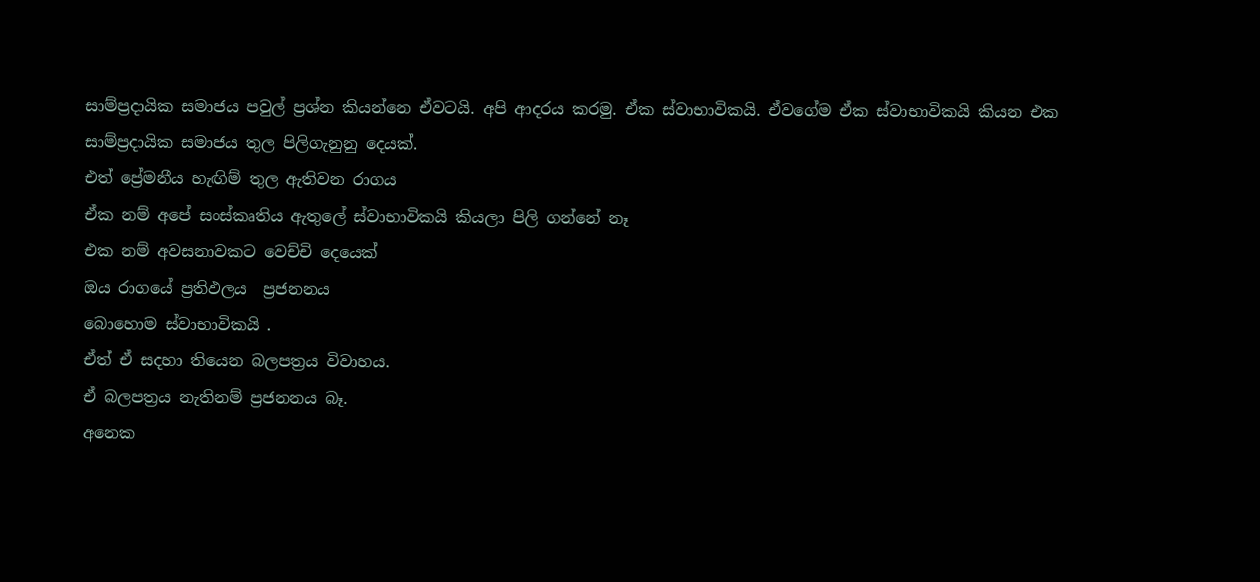සාම්ප්‍රදායික සමාජය පවුල් ප්‍රශ්න කියන්නෙ ඒවටයි. අපි ආදරය කරමු. ඒක ස්වාභාවිකයි. ඒවගේම ඒක ස්වාභාවිකයි කියන එක සාම්ප්‍රදායික සමාජය තුල පිලිගැනුනු දෙයක්.
එත් ප්‍රේමනීය හැඟිම් තුල ඇතිවන රාගය
ඒක නම් අපේ සංස්කෘතිය ඇතුලේ ස්වාභාවිකයි කියලා පිලි ගන්නේ නෑ
එක නම් අවසනාවකට වෙච්චි දෙයෙක්
ඔය රාගයේ ප්‍රතිඵලය  ප්‍රජනනය
බොහොම ස්වාභාවිකයි .
ඒත් ඒ සදහා තියෙන බලපත්‍රය විවාහය.
ඒ බලපත්‍රය නැතිනම් ප්‍රජනනය බෑ.
අනෙක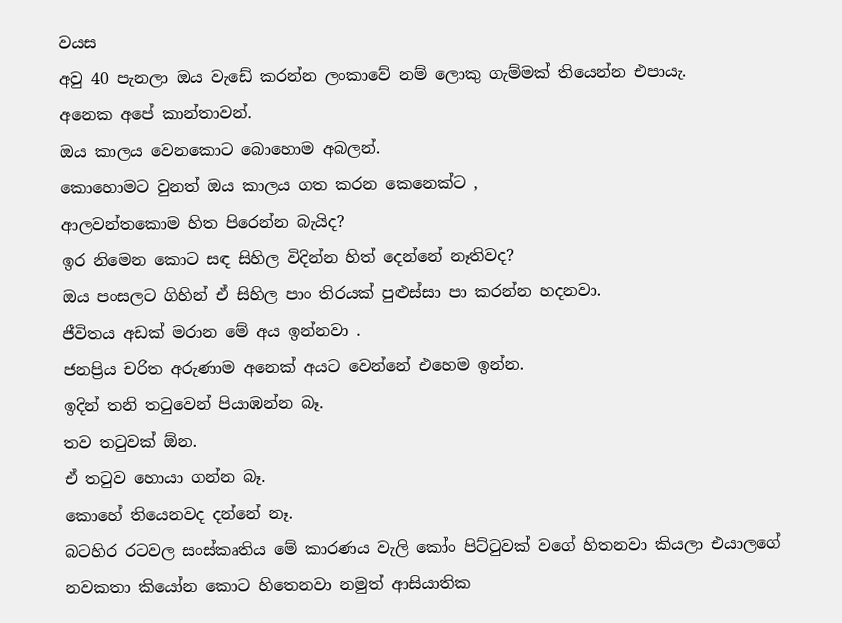වයස
අවු 40 පැනලා ඔය වැඩේ කරන්න ලංකාවේ නම් ලොකු ගැම්මක් තියෙන්න එපායැ.
අනෙක අපේ කාන්තාවන්.
ඔය කාලය වෙනකොට බොහොම අබලන්.
කොහොමට වුනත් ඔය කාලය ගත කරන කෙනෙක්ට ,
ආලවන්තකොම හිත පිරෙන්න බැයිද?
ඉර නිමෙන කොට සඳ සිහිල විදින්න හිත් දෙන්නේ නෑතිවද?
ඔය පංසලට ගිහින් ඒ සිහිල පාං තිරයක් පුළුස්සා පා කරන්න හදනවා.
ජීවිතය අඩක් මරාන මේ අය ඉන්නවා .
ජනප්‍රිය චරිත අරුණාම අනෙක් අයට වෙන්නේ එහෙම ඉන්න.
ඉදින් තනි තටුවෙන් පියාඹන්න බෑ.
තව තටුවක් ඕන.
ඒ තටුව හොයා ගන්න බෑ.
කොහේ තියෙනවද දන්නේ නෑ.
බටහිර රටවල සංස්කෘතිය මේ කාරණය වැලි කෝං පිට්ටුවක් වගේ හිතනවා කියලා එයාලගේ නවකතා කියෝන කොට හිතෙනවා නමුත් ආසියාතික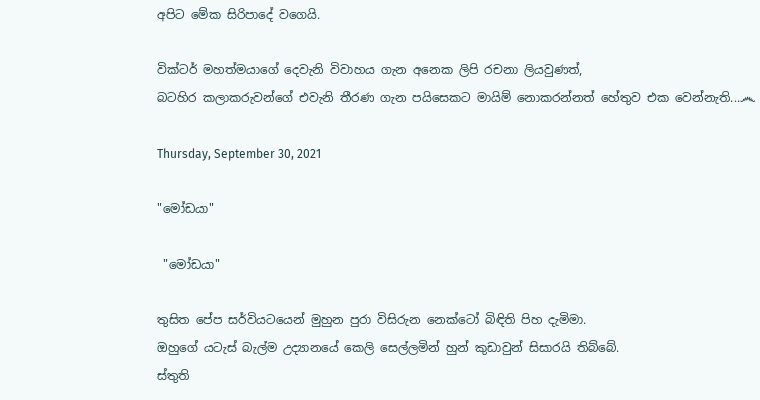අපිට මේක සිරිපාදේ වගෙයි.

වික්ටර් මහත්මයාගේ දෙවැනි විවාහය ගැන අනෙක ලිපි රචනා ලියවුණත්,
බටහිර කලාකරුවන්ගේ එවැනි තීරණ ගැන පයිසෙකට මායිම් නොකරන්නත් හේතුව එක වෙන්නැති...෴

Thursday, September 30, 2021

"මෝඩයා"

 "මෝඩයා"

තුසිත පේප සර්වියටයෙන් මුහුන පුරා විසිරුන නෙක්ටෝ බිඳිති පිහ දැමිමා.
ඔහුගේ යටැස් බැල්ම උද්‍යානයේ කෙලි සෙල්ලමින් හුන් කුඩාවුන් සිසාරයි තිබ්බේ.
ස්තුති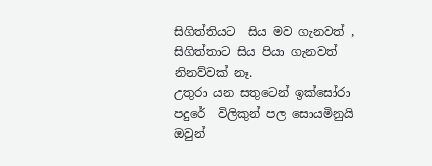සිගිත්තියට  සිය මව ගැනවත් , සිගිත්තාට සිය පියා ගැනවත් නිනව්වක් නෑ.
උතුරා යන සතුටෙන් ඉක්සෝරා පදුරේ  විලිකුන් පල සොයමිනුයි ඔවුන්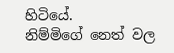හිටියේ.
නිම්මිගේ නෙත් වල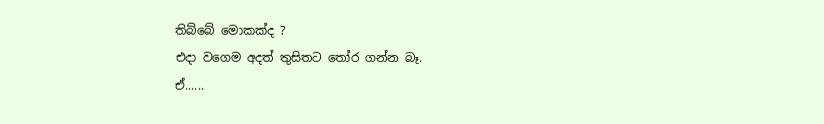තිබ්බේ මොකක්ද ?
එදා වගෙම අදත් තුසිතට තෝර ගන්න බෑ.
ඒ......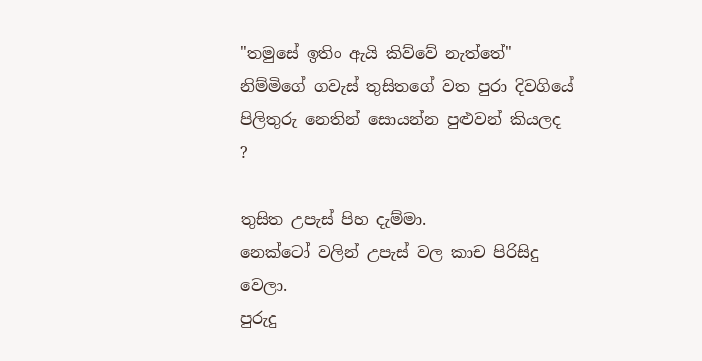"තමුසේ ඉතිං ඇයි කිව්වේ නැත්තේ"
නිම්මිගේ ගවැස් තුසිතගේ වත පුරා දිවගියේ පිලිතුරු නෙතින් සොයන්න පුළුවන් කියලද ?

තුසිත උපැස් පිහ දැම්මා.
නෙක්ටෝ වලින් උපැස් වල කාච පිරිසිදු වෙලා.
පුරුදු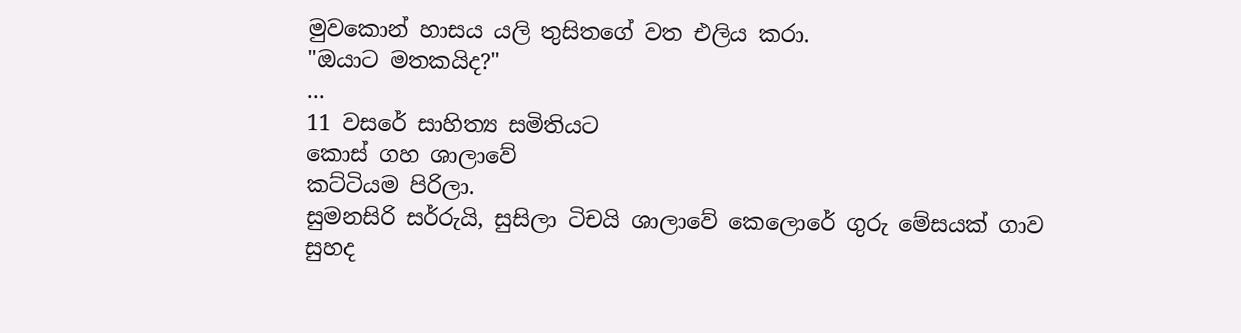මුවකොන් හාසය යලි තුසිතගේ වත එලිය කරා.
"ඔයාට මතකයිද?"
...
11 වසරේ සාහිත්‍ය සමිතියට
කොස් ගහ ශාලාවේ
කට්ටියම පිරිලා.
සුමනසිරි සර්රුයි, සුසිලා ටිචයි ශාලාවේ කෙලොරේ ගුරු මේසයක් ගාව
සුහද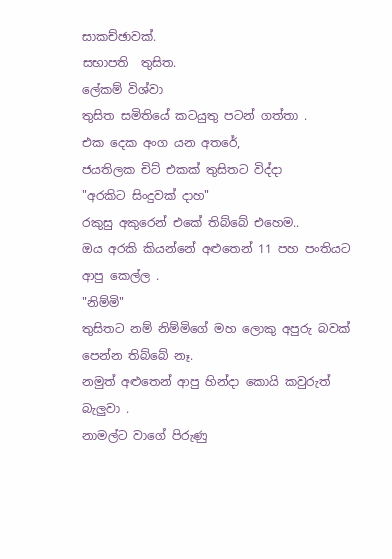සාකච්ඡාවක්.
සභාපති  තුසිත.
ලේකම් විශ්වා
තුසිත සමිතියේ කටයුතු පටන් ගත්තා .
එක දෙක අංග යන අතරේ,
ජයතිලක චිට් එකක් තුසිතට විද්දා
"අරකිට සිංදුවක් දාහ"
රකුසු අකුරෙන් එකේ තිබ්බේ එහෙම..
ඔය අරකි කියන්නේ අළුතෙන් 11 පහ පංතියට ආපු කෙල්ල .
"නිම්මි"
තුසිතට නම් නිම්මිගේ මහ ලොකු අපුරු බවක් පෙන්න තිබ්බේ නෑ.
නමුත් අළුතෙන් ආපු හින්දා කොයි කවුරුත් බැලුවා .
නාමල්ට වාගේ පිරුණු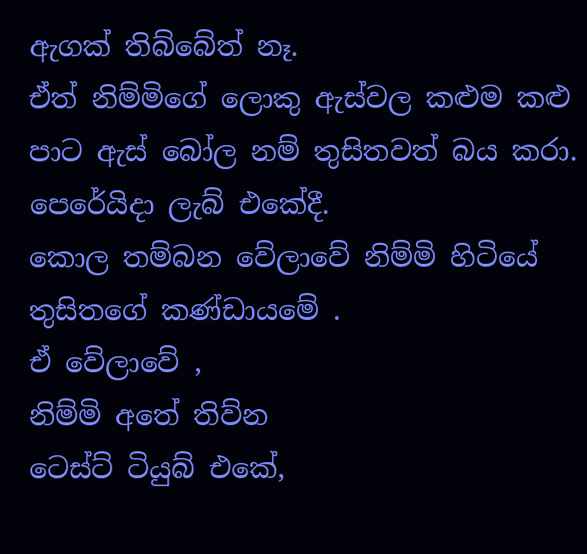ඇගක් තිබ්බේත් නෑ.
ඒත් නිම්මිගේ ලොකු ඇස්වල කළුම කළු පාට ඇස් බෝල නම් තුසිතවත් බය කරා.
පෙරේයිදා ලැබ් එකේදී.
කොල තම්බන වේලාවේ නිම්මි හිටියේ තුසිතගේ කණ්ඩායමේ .
ඒ වේලාවේ ,
නිම්මි අතේ තිව්න
ටෙස්ට් ටියුබ් එකේ,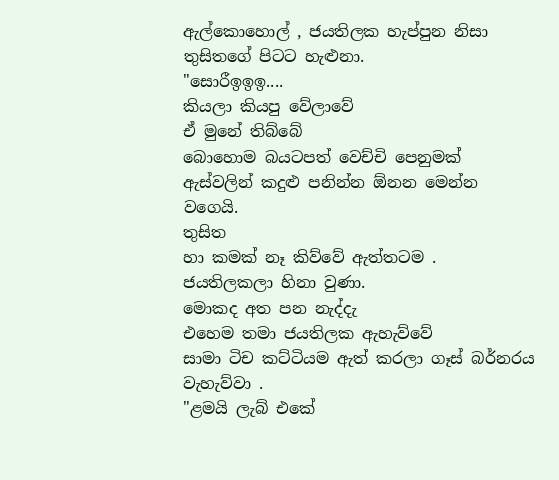ඇල්කොහොල් , ජයතිලක හැප්පුන නිසා
තුසිතගේ පිටට හැළුනා.
"සොරීඉඉඉ....
කියලා කියපු වේලාවේ
ඒ මුනේ තිබ්බේ
බොහොම බයටපත් වෙච්චි පෙනුමක්
ඇස්වලින් කදුළු පනින්න ඕනන මෙන්න
වගෙයි.
තුසිත
හා කමක් නෑ කිව්වේ ඇත්තටම .
ජයතිලකලා හිනා වුණා.
මොකද අත පන නැද්දැ
එහෙම තමා ජයතිලක ඇහැව්වේ
සාමා ටිච කට්ටියම ඇත් කරලා ගෑස් බර්නරය වැහැව්වා .
"ළමයි ලැබ් එකේ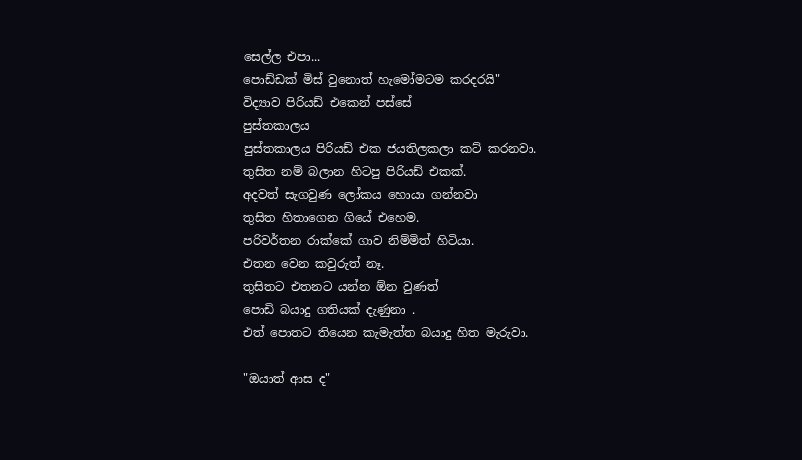සෙල්ල එපා...
පොඩ්ඩක් මිස් වුනොත් හැමෝමටම කරදරයි"
විද්‍යාව පිරියඩ් එකෙන් පස්සේ
පුස්තකාලය
පුස්තකාලය පිරියඩ් එක ජයතිලකලා කට් කරනවා.
තුසිත නම් බලාන හිටපු පිරියඩ් එකක්.
අදවත් සැගවුණ ලෝකය හොයා ගන්නවා
තුසිත හිතාගෙන ගියේ එහෙම.
පරිවර්තන රාක්කේ ගාව නිම්මිත් හිටියා.
එතන වෙන කවුරුත් නෑ.
තුසිතට එතනට යන්න ඕන වුණත්
පොඩි බයාදු ගතියක් දැණුනා .
එත් පොතට තියෙන කැමැත්ත බයාදු හිත මැරුවා.

"ඔයාත් ආස ද"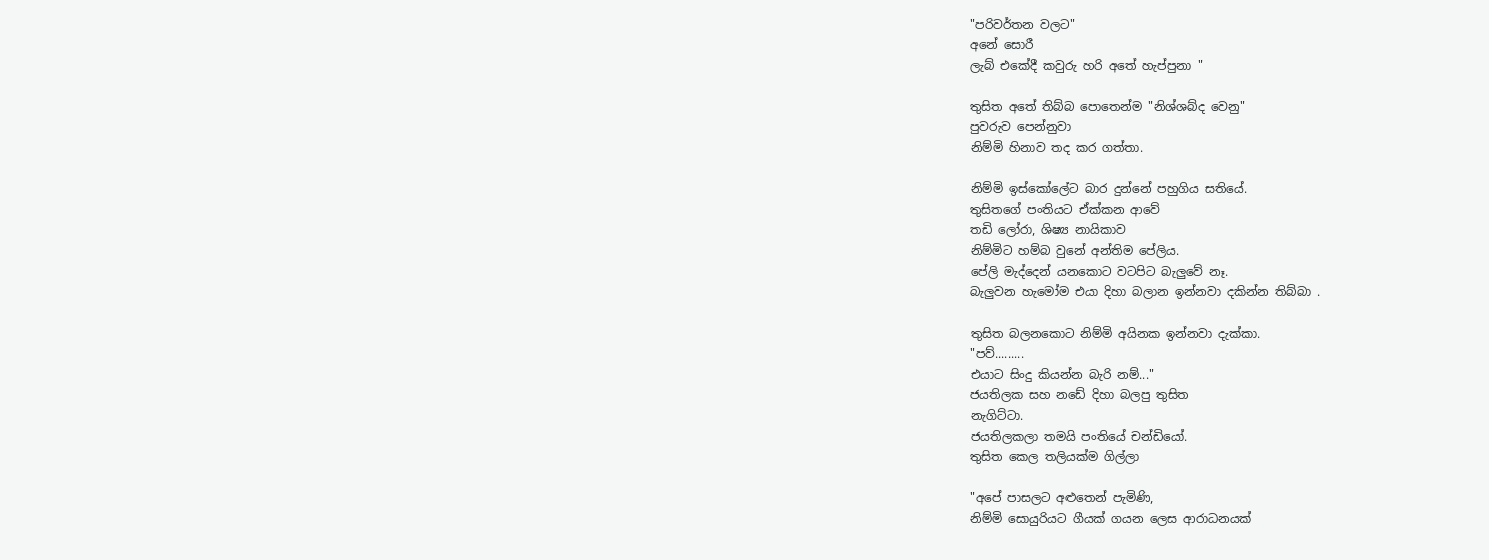"පරිවර්තන වලට"
අනේ සොරී
ලැබ් එකේදී කවුරු හරි අතේ හැප්පුනා "

තුසිත අතේ තිබ්බ පොතෙන්ම "නිශ්ශබ්ද වෙනු"
පුවරුව පෙන්නුවා
නිම්මි හිනාව තද කර ගත්තා.

නිම්මි ඉස්කෝලේට බාර දුන්නේ පහුගිය සතියේ.
තුසිතගේ පංතියට ඒක්කන ආවේ
තඩි ලෝරා, ශිෂ්‍ය නායිකාව
නිම්මිට හම්බ වුනේ අන්තිම පේලිය.
පේලි මැද්දෙන් යනකොට වටපිට බැලුවේ නෑ.
බැලුවන හැමෝම එයා දිහා බලාන ඉන්නවා දකින්න තිබ්බා .

තුසිත බලනකොට නිම්මි අයිනක ඉන්නවා දැක්කා.
"පව්.........
එයාට සිංදු කියන්න බැරි නම්..."
ජයතිලක සහ නඩේ දිහා බලපු තුසිත
නැගිට්ටා.
ජයතිලකලා තමයි පංතියේ චන්ඩියෝ.
තුසිත කෙල තලියක්ම ගිල්ලා

"අපේ පාසලට අළුතෙන් පැමිණි,
නිම්මි සොයුරියට ගීයක් ගයන ලෙස ආරාධනයක්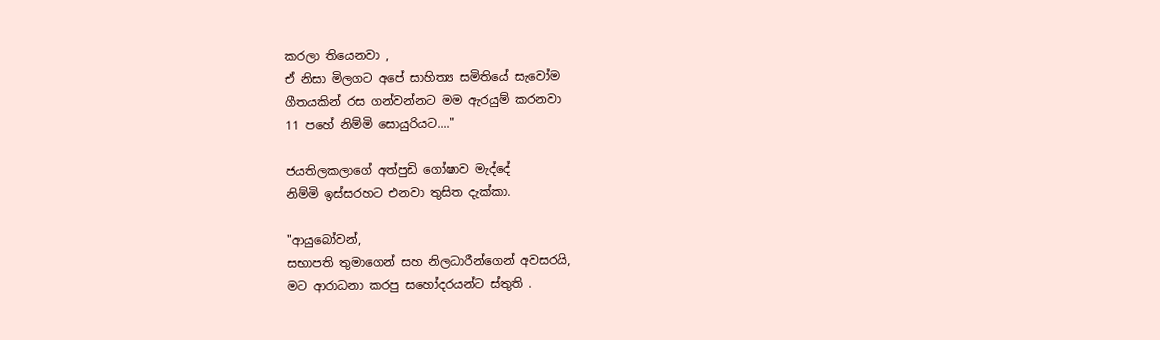කරලා තියෙනවා ,
ඒ නිසා මිලගට අපේ සාහිත්‍ය සමිතියේ සැවෝම
ගීතයකින් රස ගන්වන්නට මම ඇරයුම් කරනවා
11 පහේ නිම්මි සොයුරියට...."

ජයතිලකලාගේ අත්පුඩි ගෝෂාව මැද්දේ
නිම්මි ඉස්සරහට එනවා තුසිත දැක්කා.

"ආයුබෝවන්,
සභාපති තුමාගෙන් සහ නිලධාරීන්ගෙන් අවසරයි,
මට ආරාධනා කරපු සහෝදරයන්ට ස්තුති .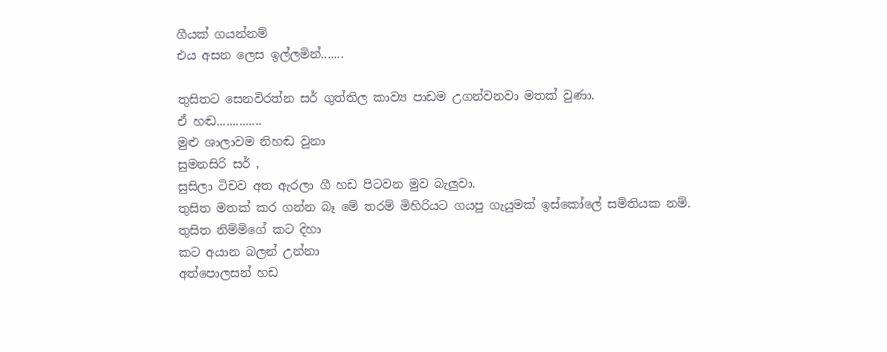ගීයක් ගයන්නම්
එය අසන ලෙස ඉල්ලමින්.......

තුසිතට සෙනවිරත්න සර් ගුත්තිල කාව්‍ය පාඩම උගන්වනවා මතක් වුණා.
ඒ හඬ..............
මුළු ශාලාවම නිහඬ වුනා
සුමනසිරි සර් ,
සුසිලා ටිචව අත ඇරලා ගී හඩ පිටවන මුව බැලුවා.
තුසිත මතක් කර ගන්න බෑ මේ තරම් මිහිරියට ගයපු ගැයුමක් ඉස්කෝලේ සමිතියක නම්.
තුසිත නිම්මිගේ කට දිහා
කට අයාන බලන් උන්නා
අත්පොලසන් හඩ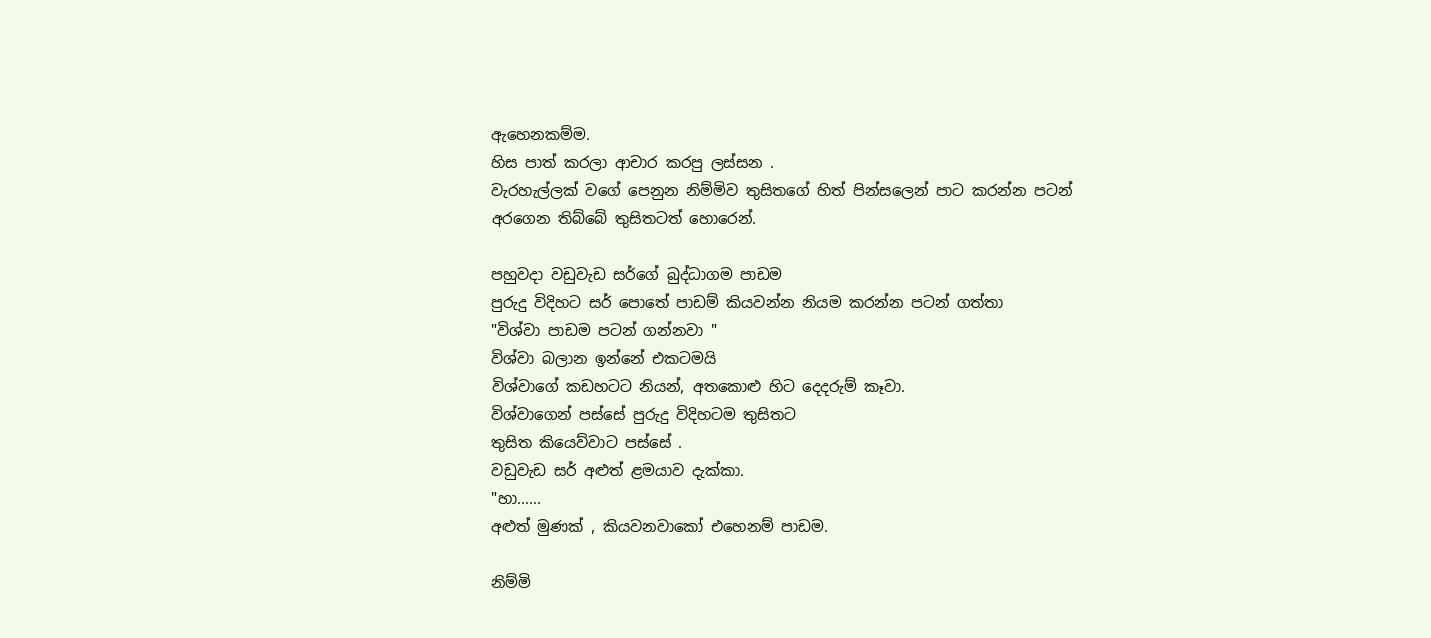ඇහෙනකම්ම.
හිස පාත් කරලා ආචාර කරපු ලස්සන .
වැරහැල්ලක් වගේ පෙනුන නිම්මිව තුසිතගේ හිත් පින්සලෙන් පාට කරන්න පටන් අරගෙන තිබ්බේ තුසිතටත් හොරෙන්.

පහුවදා වඩුවැඩ සර්ගේ බුද්ධාගම පාඩම
පුරුදු විදිහට සර් පොතේ පාඩම් කියවන්න නියම කරන්න පටන් ගත්තා
"විශ්වා පාඩම පටන් ගන්නවා "
විශ්වා බලාන ඉන්නේ එකටමයි
විශ්වාගේ කඩහටට නියන්, අතකොළු හිට දෙදරුම් කෑවා.
විශ්වාගෙන් පස්සේ පුරුදු විදිහටම තුසිතට
තුසිත කියෙව්වාට පස්සේ .
වඩුවැඩ සර් අළුත් ළමයාව දැක්කා.
"හා......
අළුත් මුණක් , කියවනවාකෝ එහෙනම් පාඩම.

නිම්මි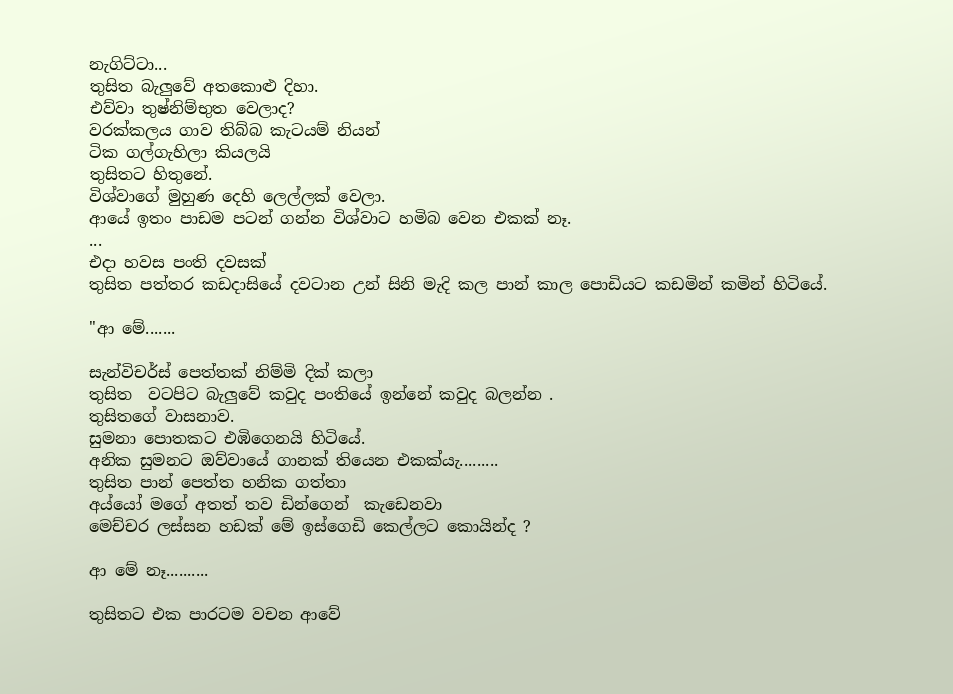නැගිට්ටා...
තුසිත බැලුවේ අතකොළු දිහා.
එව්වා තුෂ්නිම්භුත වෙලාද?
වරක්කලය ගාව තිබ්බ කැටයම් නියන්
ටික ගල්ගැහිලා කියලයි
තුසිතට හිතුනේ.
විශ්වාගේ මුහුණ දෙහි ලෙල්ලක් වෙලා.
ආයේ ඉතං පාඩම පටන් ගන්න විශ්වාට හමිබ වෙන එකක් නෑ.
...
එදා හවස පංති දවසක්
තුසිත පත්තර කඩදාසියේ දවටාන උන් සිනි මැදි කල පාන් කාල පොඩියට කඩමින් කමින් හිටියේ.

"ආ මේ.......

සැන්විචර්ස් පෙත්තක් නිම්මි දික් කලා
තුසිත  වටපිට බැලුවේ කවුද පංතියේ ඉන්නේ කවුද බලන්න .
තුසිතගේ වාසනාව.
සුමනා පොතකට එඹිගෙනයි හිටියේ.
අනික සුමනට ඔව්වායේ ගානක් තියෙන එකක්යැ.........
තුසිත පාන් පෙත්ත හනික ගත්තා
අය්යෝ මගේ අතත් තව ඩින්ගෙන්  කැඩෙනවා
මෙච්චර ලස්සන හඩක් මේ ඉස්ගෙඩි කෙල්ලට කොයින්ද ?

ආ මේ නෑ..........

තුසිතට එක පාරටම වචන ආවේ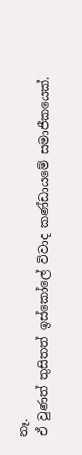නෑ.
ඒ වුණත් තුසිතත් ඉස්කෝලේ විවාද කණ්ඩායමේ සමාජීකයෙක්.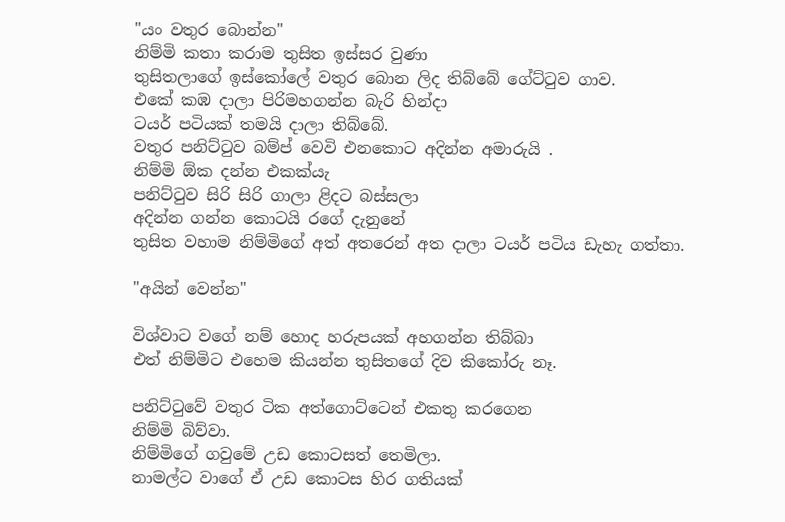"යං වතුර බොන්න"
නිම්මි කතා කරාම තුසිත ඉස්සර වුණා
තුසිතලාගේ ඉස්කෝලේ වතුර බොන ලිද තිබ්බේ ගේට්ටුව ගාව.
එකේ කඹ දාලා පිරිමහගන්න බැරි හින්දා
ටයර් පටියක් තමයි දාලා තිබ්බේ.
වතුර පනිට්ටුව බම්ප් වෙවි එනකොට අදින්න අමාරුයි .
නිම්මි ඕක දන්න එකක්යැ
පනිට්ටුව සිරි සිරි ගාලා ළිදට බස්සලා
අදින්න ගන්න කොටයි රගේ දැනුනේ
තුසිත වහාම නිම්මිගේ අත් අතරෙන් අත දාලා ටයර් පටිය ඩැහැ ගත්තා.

"අයින් වෙන්න"

විශ්වාට වගේ නම් හොද හරුපයක් අහගන්න තිබ්බා
එත් නිම්මිට එහෙම කියන්න තුසිතගේ දිව කිකෝරු නෑ.

පනිට්ටුවේ වතුර ටික අත්ගොට්ටෙන් එකතු කරගෙන
නිම්මි බිව්වා.
නිම්මිගේ ගවුමේ උඩ කොටසත් තෙමිලා.
නාමල්ට වාගේ ඒ උඩ කොටස හිර ගතියක්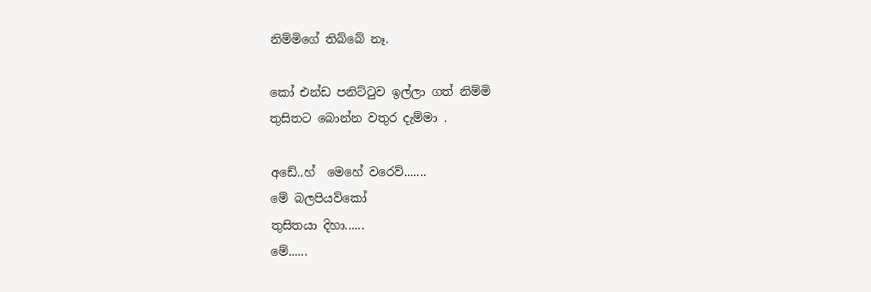නිම්මිගේ තිබ්බේ නෑ.

කෝ එන්ඩ පනිට්ටුව ඉල්ලා ගත් නිම්මි
තුසිතට බොන්න වතුර දැම්මා .

අඩේ..හ්  මෙහේ වරෙව්.......
මේ බලපියව්කෝ
තුසිතයා දිහා......
මේ......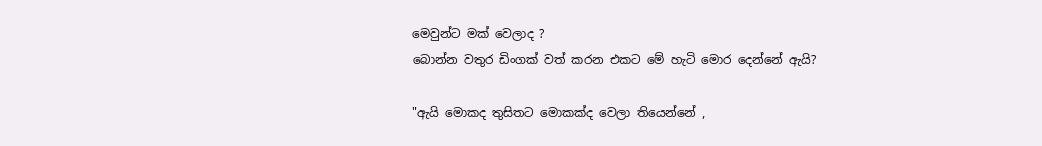මෙවුන්ට මක් වෙලාද ?
බොන්න වතුර ඩිංගක් වත් කරන එකට මේ හැටි මොර දෙන්නේ ඇයි?

"ඇයි මොකද තුසිතට මොකක්ද වෙලා තියෙන්නේ ,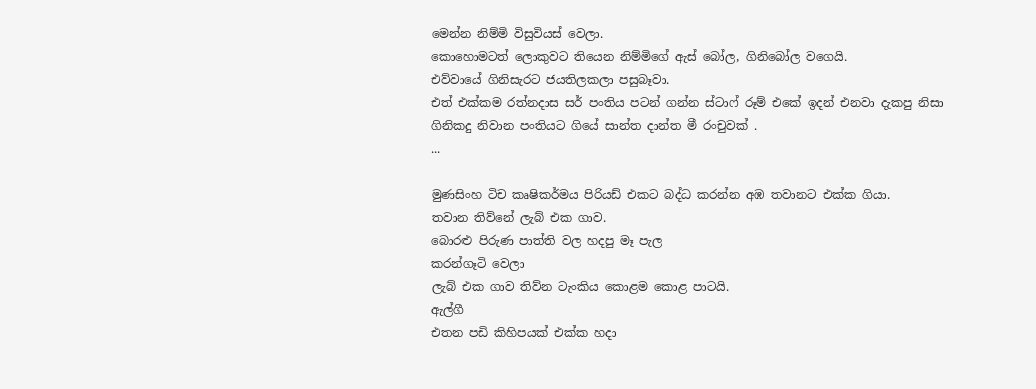මෙන්න නිම්මි විසුවියස් වෙලා.
කොහොමටත් ලොකුවට තියෙන නිම්මිගේ ඇස් බෝල, ගිනිබෝල වගෙයි.
එව්වායේ ගිනිසැරට ජයතිලකලා පසුබෑවා.
එත් එක්කම රත්නදාස සර් පංතිය පටන් ගන්න ස්ටාෆ් රූම් එකේ ඉදන් එනවා දැකපු නිසා
ගිනිකදු නිවාන පංතියට ගියේ සාන්ත දාන්ත මී රංචුවක් .
...

මුණසිංහ ටිච කෘෂිකර්මය පිරියඩ් එකට බද්ධ කරන්න අඹ තවානට එක්ක ගියා.
තවාන තිව්නේ ලැබ් එක ගාව.
බොරළු පිරුණ පාත්ති වල හදපු මෑ පැල
කරන්ගෑටි වෙලා
ලැබ් එක ගාව තිව්න ටැංකිය කොළම කොළ පාටයි.
ඇල්ගී
එතන පඩි කිහිපයක් එක්ක හදා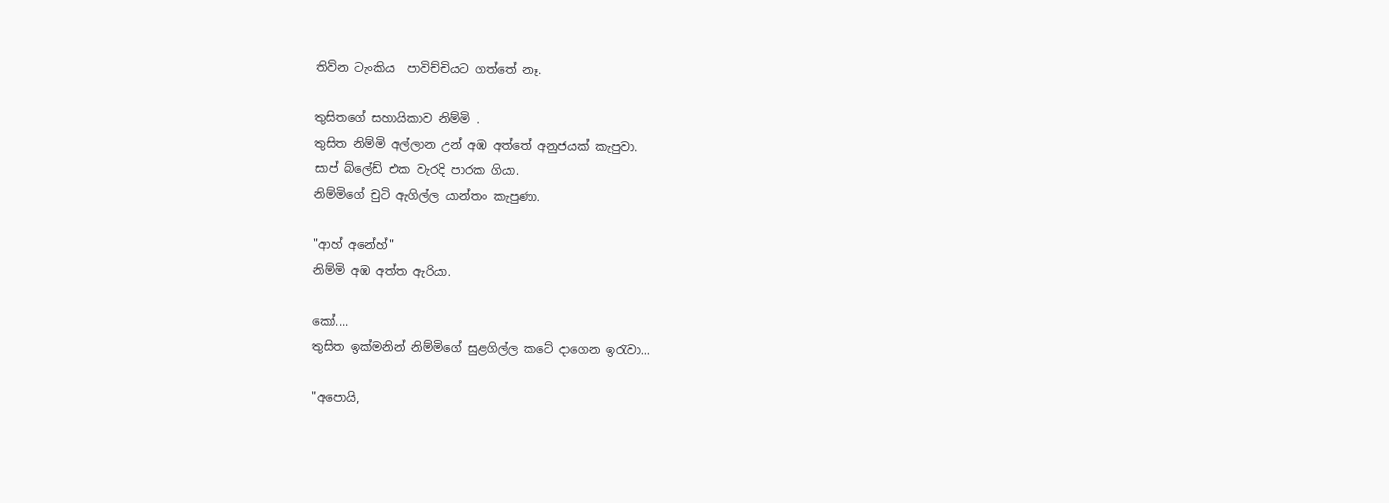තිව්න ටැංකිය  පාවිච්චියට ගත්තේ නෑ.

තුසිතගේ සහායිකාව නිම්මි .
තුසිත නිම්මි අල්ලාන උන් අඹ අත්තේ අනුජයක් කැපුවා.
සාප් බ්ලේඩ් එක වැරදි පාරක ගියා.
නිම්මිගේ චුටි ඇගිල්ල යාන්තං කැපුණා.

"ආහ් අනේහ්"
නිම්මි අඹ අත්ත ඇරියා.

කෝ....
තුසිත ඉක්මනින් නිම්මිගේ සුළගිල්ල කටේ දාගෙන ඉරැවා...

"අපොයි,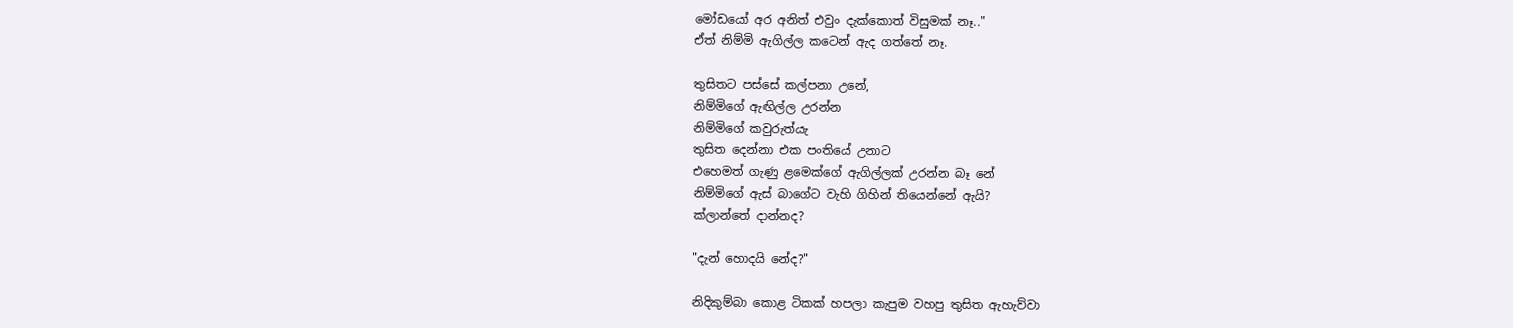මෝඩයෝ අර අනිත් එවුං දැක්කොත් විසුමක් නෑ.."
ඒත් නිම්මි ඇගිල්ල කටෙන් ඇද ගත්තේ නෑ.

තුසිතට පස්සේ කල්පනා උනේ,
නිම්මිගේ ඇඟිල්ල උරන්න
නිම්මිගේ කවුරුත්යැ
තුසිත දෙන්නා එක පංතියේ උනාට
එහෙමත් ගැණු ළමෙක්ගේ ඇගිල්ලක් උරන්න බෑ නේ
නිම්මිගේ ඇස් බාගේට වැහි ගිහින් තියෙන්නේ ඇයි?
ක්ලාන්තේ දාන්නද?

"දැන් හොදයි නේද?"

නිදිකුම්බා කොළ ටිකක් හපලා කැපුම වහපු තුසිත ඇහැව්වා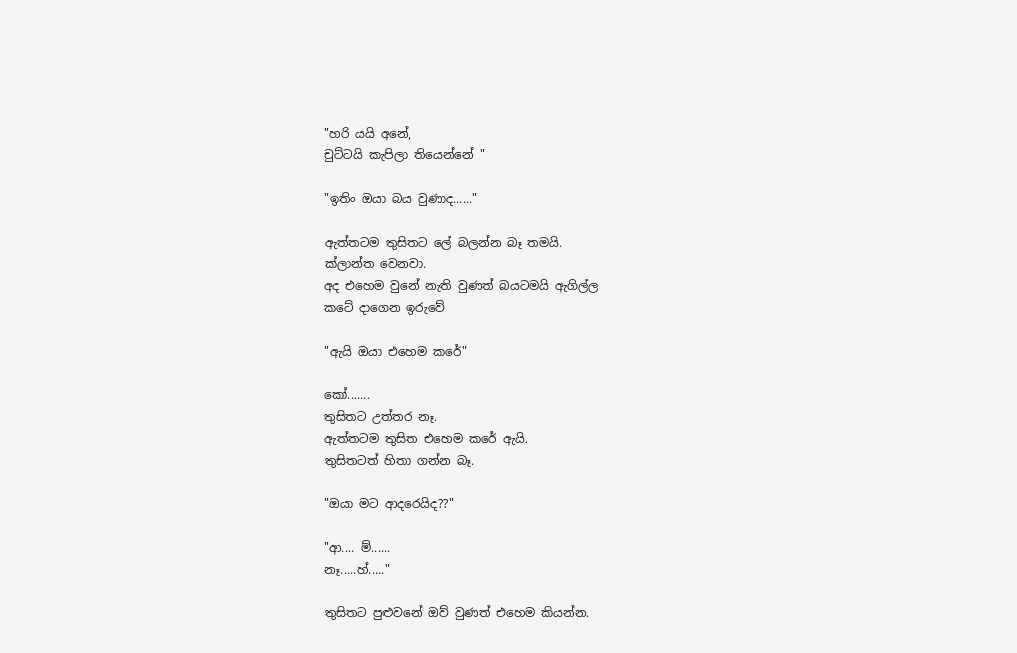"හරි යයි අනේ,
චුට්ටයි කැපිලා තියෙන්නේ "

"ඉතිං ඔයා බය වුණාද......"

ඇත්තටම තුසිතට ලේ බලන්න බෑ තමයි.
ක්ලාන්ත වෙනවා.
අද එහෙම වුනේ නැති වුණත් බයටමයි ඇගිල්ල
කටේ දාගෙන ඉරුවේ

"ඇයි ඔයා එහෙම කරේ"

කෝ.......
තුසිතට උත්තර නෑ.
ඇත්තටම තුසිත එහෙම කරේ ඇයි.
තුසිතටත් හිතා ගන්න බෑ.

"ඔයා මට ආදරෙයිද??"

"ආ.... ම්......
නෑ.....හ්....."

තුසිතට පුළුවනේ ඔව් වුණත් එහෙම කියන්න.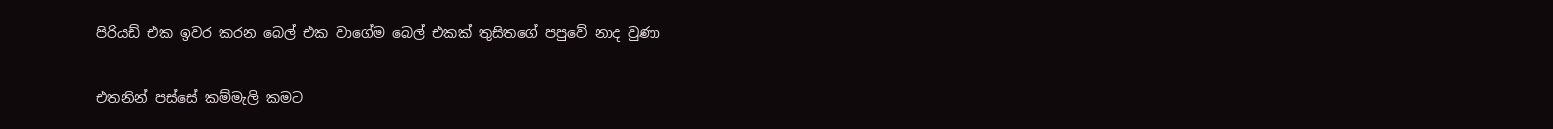පිරියඩ් එක ඉවර කරන බෙල් එක වාගේම බෙල් එකක් තුසිතගේ පපුවේ නාද වුණා

එතනින් පස්සේ කම්මැලි කමට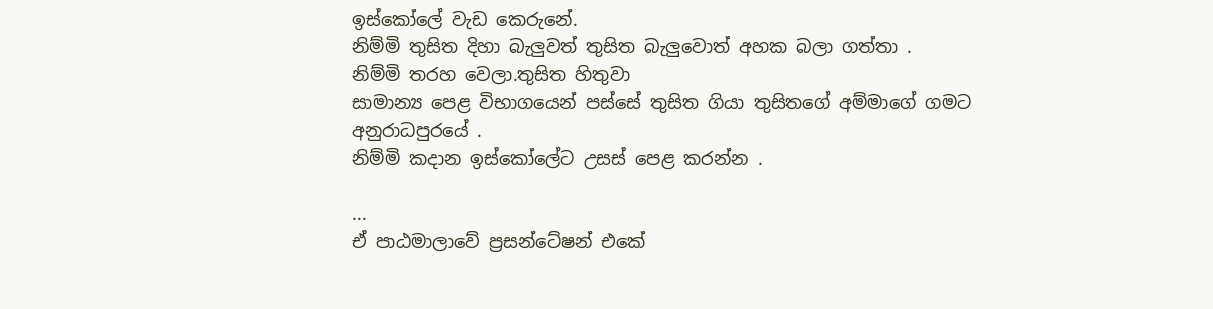ඉස්කෝලේ වැඩ කෙරුනේ.
නිම්මි තුසිත දිහා බැලුවත් තුසිත බැලුවොත් අහක බලා ගත්තා .
නිම්මි තරහ වෙලා.තුසිත හිතුවා
සාමාන්‍ය පෙළ විභාගයෙන් පස්සේ තුසිත ගියා තුසිතගේ අම්මාගේ ගමට
අනුරාධපුරයේ .
නිම්මි කදාන ඉස්කෝලේට උසස් පෙළ කරන්න .

...
ඒ පාඨමාලාවේ ප්‍රසන්ටේෂන් එකේ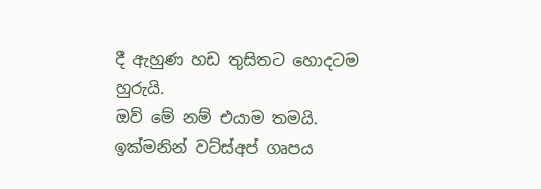දී ඇහුණ හඩ තුසිතට හොදටම හුරුයි.
ඔව් මේ නම් එයාම තමයි.
ඉක්මනින් වට්ස්අප් ගෘපය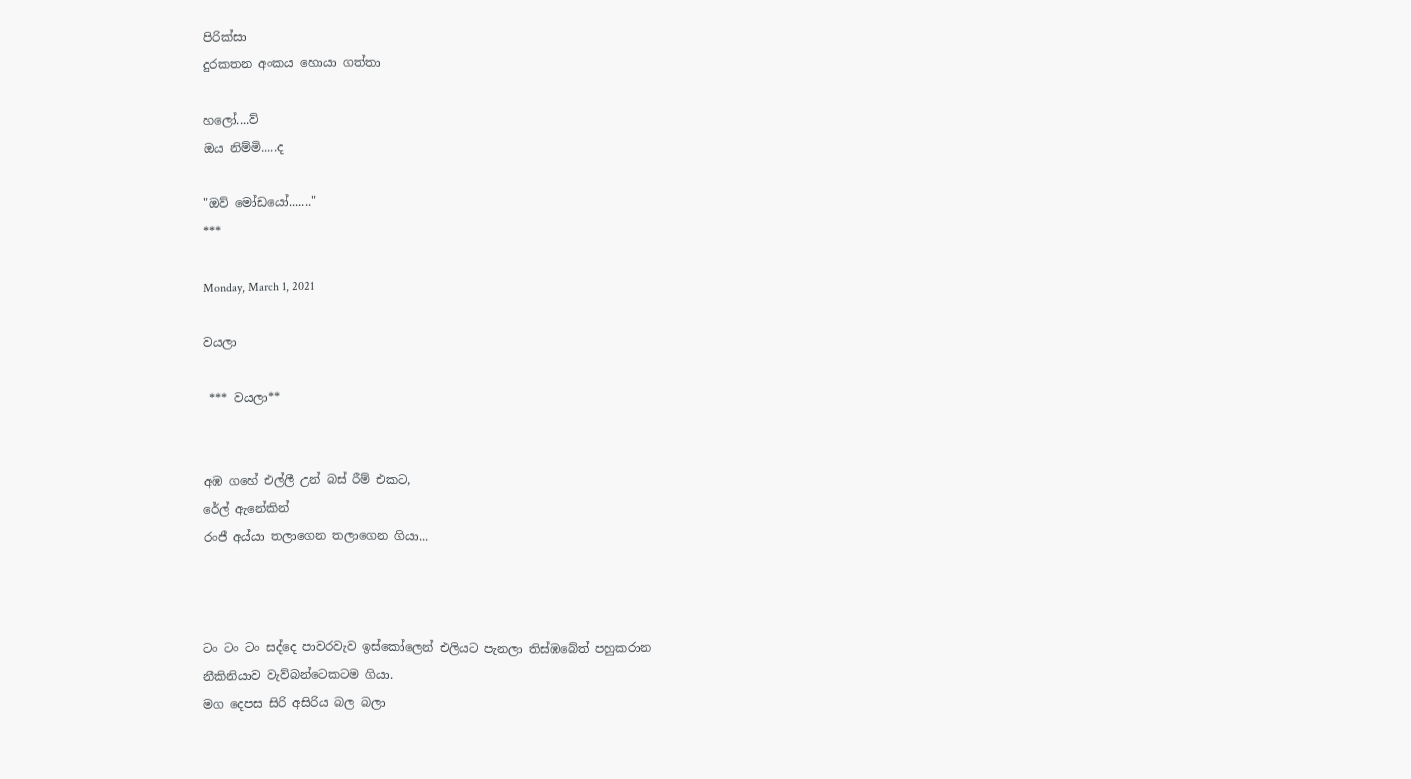පිරික්සා
දුරකතන අංකය හොයා ගත්තා

හලෝ....ව්
ඔය නිම්මි.....ද

"ඔව් මෝඩයෝ......."
***

Monday, March 1, 2021

වයලා

 *** වයලා**


අඹ ගහේ එල්ලී උන් බස් රීම් එකට,
රේල් ඇනේකින්
රංජී අය්යා තලාගෙන තලාගෙන ගියා...



ටං ටං ටං සද්දෙ පාවරවැව ඉස්කෝලෙන් එලියට පැනලා තිස්ඹබේත් පහුකරාන
නීකිනියාව වැව්බන්ටෙකටම ගියා.
මග දෙපස සිරි අසිරිය බල බලා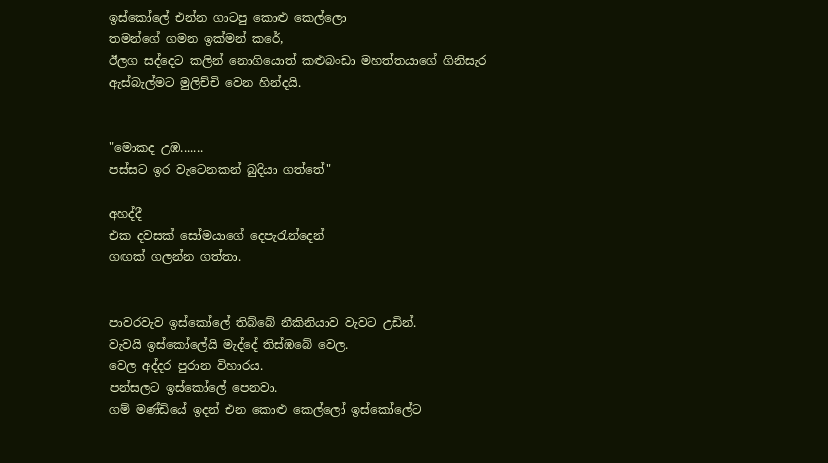ඉස්කෝලේ එන්න ගාටපු කොළු කෙල්ලො
තමන්ගේ ගමන ඉක්මන් කරේ,
ඊලග සද්දෙට කලින් නොගියොත් කළුබංඩා මහත්තයාගේ ගිනිසැර ඇස්බැල්මට මුලිච්චි වෙන හින්දයි.


"මොකද උඹ.......
පස්සට ඉර වැටෙනකන් බුදියා ගත්තේ"

අහද්දී
එක දවසක් සෝමයාගේ දෙපැරැන්දෙන්
ගඟක් ගලන්න ගත්තා.


පාවරවැව ඉස්කෝලේ තිබ්බේ නීකිනියාව වැවට උඩින්.
වැවයි ඉස්කෝලේයි මැද්දේ තිස්ඹබේ වෙල.
වෙල අද්දර පුරාන විහාරය.
පන්සලට ඉස්කෝලේ පෙනවා.
ගම් මණ්ඩියේ ඉදන් එන කොළු කෙල්ලෝ ඉස්කෝලේට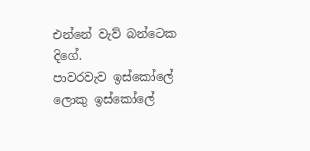එන්නේ වැව් බන්ටෙක දිගේ.
පාවරවැව ඉස්කෝලේ ලොකු ඉස්කෝලේ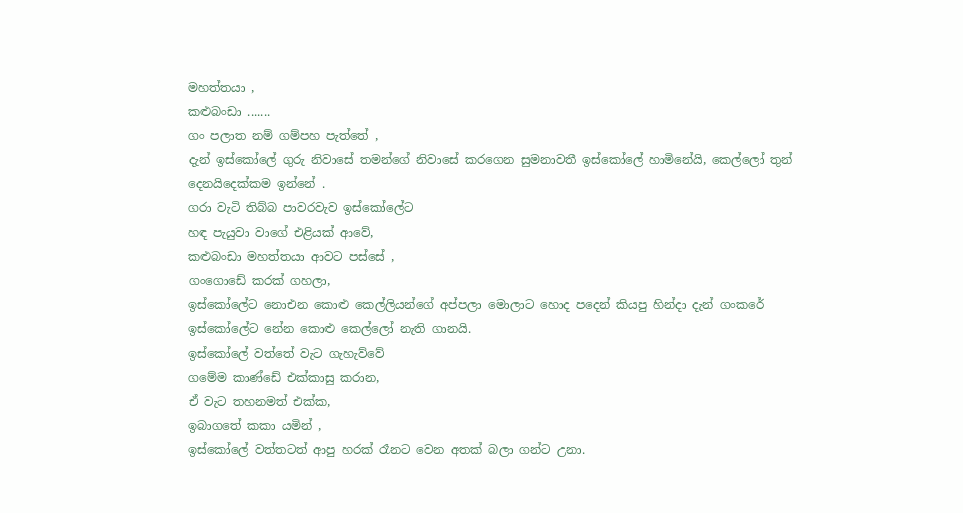මහත්තයා ,
කළුබංඩා .......
ගං පලාත නම් ගම්පහ පැත්තේ ,
දැන් ඉස්කෝලේ ගුරු නිවාසේ තමන්ගේ නිවාසේ කරගෙන සුමනාවතී ඉස්කෝලේ හාමිනේයි, කෙල්ලෝ තුන් දෙනයිදෙක්කම ඉන්නේ .
ගරා වැටි තිබ්බ පාවරවැව ඉස්කෝලේට
හඳ පැයුවා වාගේ එළියක් ආවේ,
කළුබංඩා මහත්තයා ආවට පස්සේ ,
ගංගොඩේ කරක් ගහලා,
ඉස්කෝලේට නොඑන කොළු කෙල්ලියන්ගේ අප්පලා මොලාට හොද පදෙන් කියපු හින්දා දැන් ගංකරේ ඉස්කෝලේට නේන කොළු කෙල්ලෝ නැති ගානයි.
ඉස්කෝලේ වත්තේ වැට ගැහැව්වේ
ගමේම කාණ්ඩේ එක්කාසු කරාන,
ඒ වැට තහනමත් එක්ක,
ඉබාගතේ කකා යමින් ,
ඉස්කෝලේ වත්තටත් ආපු හරක් රෑනට වෙන අතක් බලා ගන්ට උනා.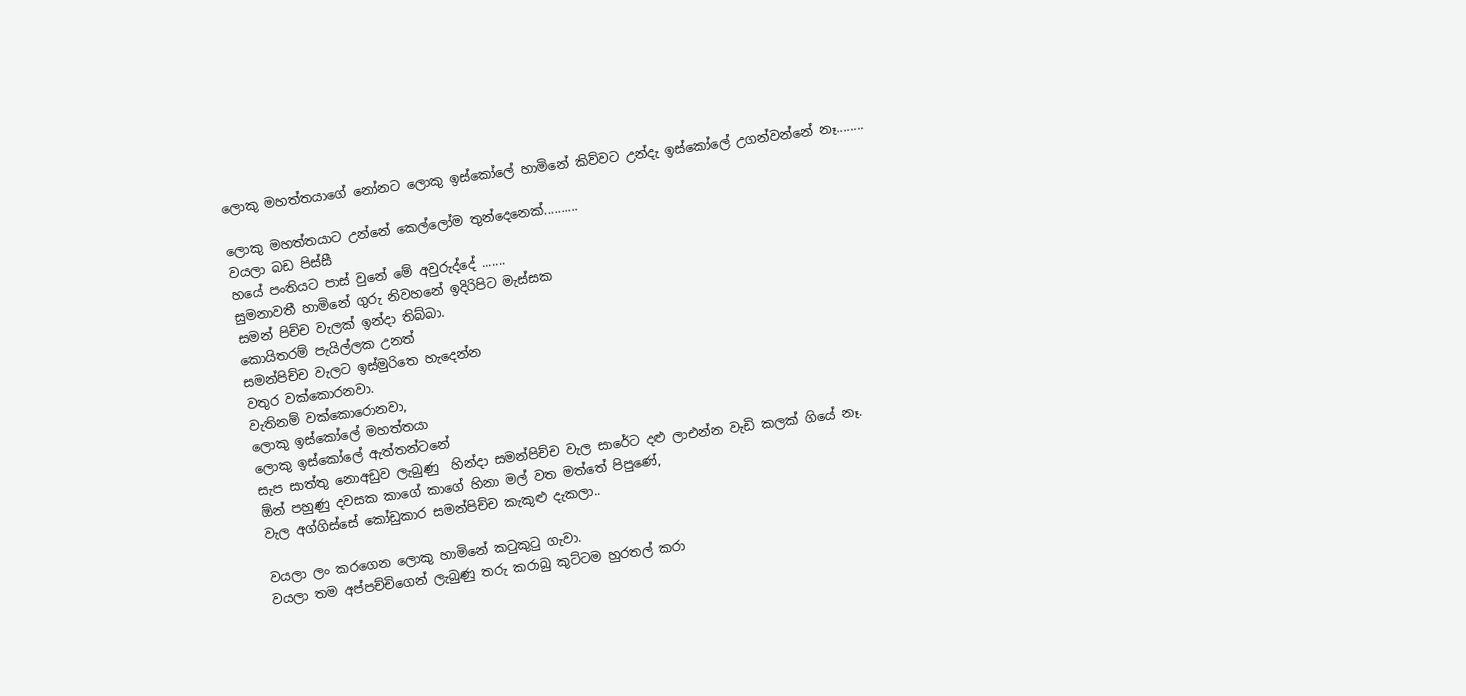ලොකු මහත්තයාගේ නෝනට ලොකු ඉස්කෝලේ හාමිනේ කිව්වට උන්දැ ඉස්කෝලේ උගන්වන්නේ නෑ........

ලොකු මහත්තයාට උන්නේ කෙල්ලෝම තුන්දෙනෙක්..........
වයලා බඩ පිස්සී
හයේ පංතියට පාස් වුනේ මේ අවුරුද්දේ .......
සුමනාවතී හාමිනේ ගුරු නිවහනේ ඉදිරිපිට මැස්සක
සමන් පිච්ච වැලක් ඉන්දා තිබ්බා.
කොයිතරම් පැයිල්ලක උනත්
සමන්පිච්ච වැලට ඉස්මුරිතෙ හැදෙන්න
වතුර වක්කොරනවා.
වැතිනම් වක්කොරොනවා,
ලොකු ඉස්කෝලේ මහත්තයා
ලොකු ඉස්කෝලේ ඇත්තන්ටනේ
සැප සාත්තු නොඅඩුව ලැබුණු  හින්දා සමන්පිච්ච වැල සාරේට දළු ලාඑන්න වැඩි කලක් ගියේ නෑ.
ඕන් පහුණු දවසක කාගේ කාගේ හිනා මල් වත මත්තේ පිපුණේ,
වැල අග්ගිස්සේ කෝඩුකාර සමන්පිච්ච කැකුළු දැකලා..

වයලා ලං කරගෙන ලොකු හාමිනේ කටුකුටු ගැවා.
වයලා තම අප්පච්චිගෙන් ලැබුණු තරු කරාබු කුට්ටම හුරතල් කරා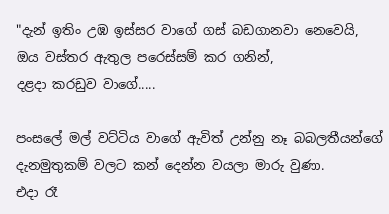"දැන් ඉතිං උඹ ඉස්සර වාගේ ගස් බඩගානවා නෙවෙයි,
ඔය වස්තර ඇතුල පරෙස්සම් කර ගනින්,
දළදා කරඩුව වාගේ.....

පංසලේ මල් වට්ටිය වාගේ ඇවිත් උන්නු නෑ බබලතීයන්ගේ දැනමුතුකම් වලට කන් දෙන්න වයලා මාරු වුණා.
එදා රෑ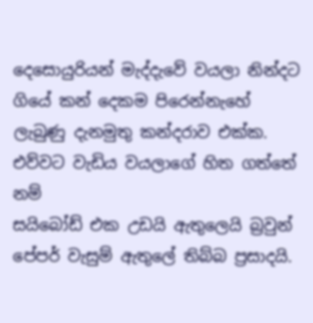දෙසොයුරියන් මැද්දැවේ වයලා නින්දට ගියේ කන් දෙකම පිරෙන්නැහේ ලැබුණු දැනමුතු කන්දරාව එක්ක.
එව්වට වැඩිය වයලාගේ හිත ගත්තේ නම්
සයිබෝඩ් එක උඩයි ඇතුලෙයි බ්‍රවුන් පේපර් වැසුම් ඇතුලේ තිබ්බ ප්‍රසාදයි.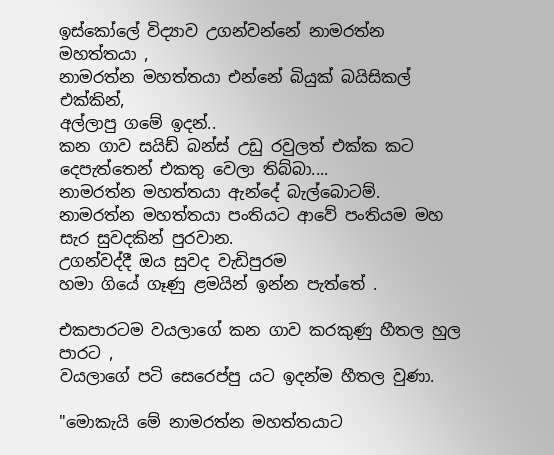ඉස්කෝලේ විද්‍යාව උගන්වන්නේ නාමරත්න මහත්තයා ,
නාමරත්න මහත්තයා එන්නේ බියුක් බයිසිකල් එක්කින්,
අල්ලාපු ගමේ ඉදන්..
කන ගාව සයිඩ් බන්ස් උඩු රවුලත් එක්ක කට දෙපැත්තෙන් එකතු වෙලා තිබ්බා....
නාමරත්න මහත්තයා ඇන්දේ බැල්බොටම්.
නාමරත්න මහත්තයා පංතියට ආවේ පංතියම මහ සැර සුවදකින් පුරවාන.
උගන්වද්දී ඔය සුවද වැඩිපුරම
හමා ගියේ ගෑණු ළමයින් ඉන්න පැත්තේ .

එකපාරටම වයලාගේ කන ගාව කරකුණු හීතල හුල පාරට ,
වයලාගේ පටි සෙරෙප්පු යට ඉදන්ම හීතල වුණා.

"මොකැයි මේ නාමරත්න මහත්තයාට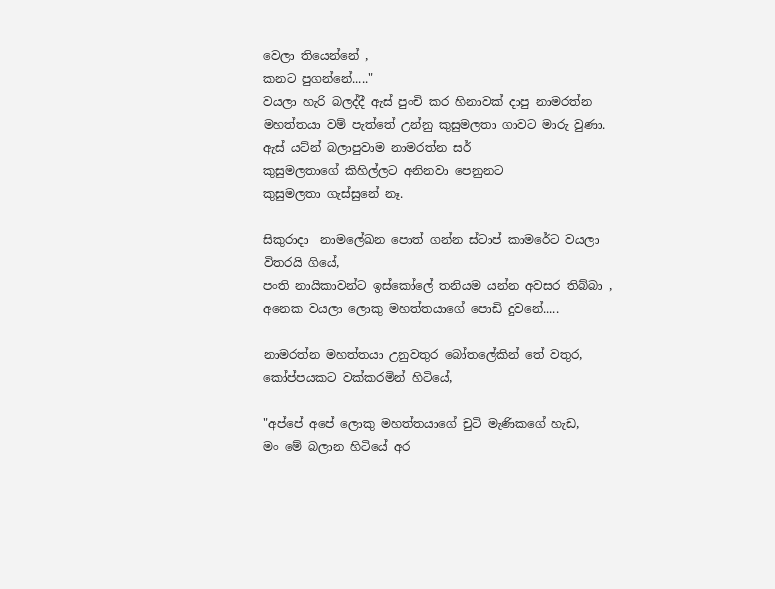වෙලා තියෙන්නේ ,
කනට පුගන්නේ....."
වයලා හැරි බලද්දී ඇස් පුංචි කර හිනාවක් දාපු නාමරත්න මහත්තයා වම් පැත්තේ උන්නු කුසුමලතා ගාවට මාරු වුණා.
ඇස් යට්න් බලාපුවාම නාමරත්න සර්
කුසුමලතාගේ කිහිල්ලට අනිනවා පෙනුනට
කුසුමලතා ගැස්සුනේ නෑ.

සිකුරාදා  නාමලේඛන පොත් ගන්න ස්ටාප් කාමරේට වයලා විතරයි ගියේ,
පංති නායිකාවන්ට ඉස්කෝලේ තනියම යන්න අවසර තිබ්බා ,
අනෙක වයලා ලොකු මහත්තයාගේ පොඩි දුවනේ.....

නාමරත්න මහත්තයා උනුවතුර බෝතලේකින් තේ වතුර,
කෝප්පයකට වක්කරමින් හිටියේ,

"අප්පේ අපේ ලොකු මහත්තයාගේ චුටි මැණිකගේ හැඩ,
මං මේ බලාන හිටියේ අර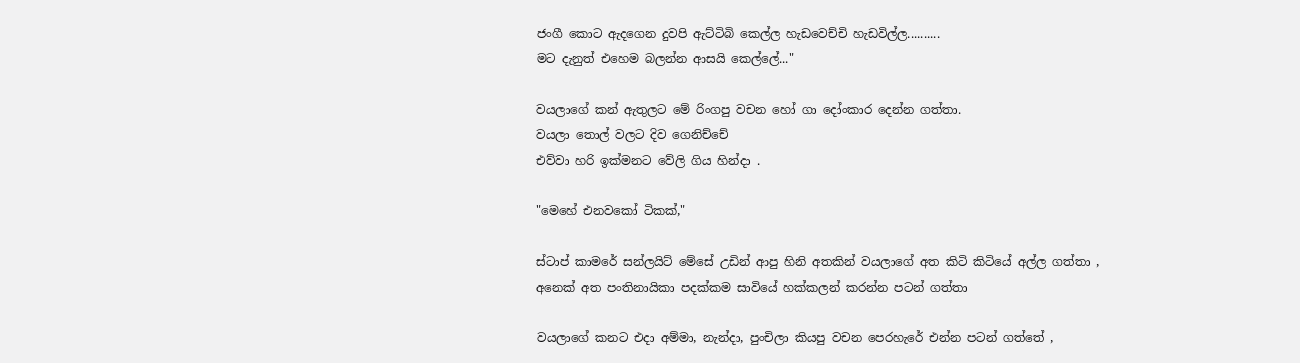ජංගී කොට ඇදගෙන දුවපි ඇට්ටිබි කෙල්ල හැඩවෙච්චි හැඩවිල්ල..........
මට දැනුත් එහෙම බලන්න ආසයි කෙල්ලේ..."

වයලාගේ කන් ඇතුලට මේ රිංගපු වචන හෝ ගා දෝංකාර දෙන්න ගත්තා.
වයලා තොල් වලට දිව ගෙනිච්චේ
එව්වා හරි ඉක්මනට වේලි ගිය හින්දා .

"මෙහේ එනවකෝ ටිකක්,"

ස්ටාප් කාමරේ සන්ලයිට් මේසේ උඩින් ආපු හිනි අතකින් වයලාගේ අත කිටි කිටියේ අල්ල ගත්තා ,
අනෙක් අත පංතිනායිකා පදක්කම සාවියේ හක්කලන් කරන්න පටන් ගත්තා

වයලාගේ කනට එදා අම්මා, නැන්දා, පුංචිලා කියපු වචන පෙරහැරේ එන්න පටන් ගත්තේ ,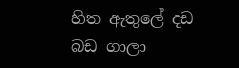හිත ඇතුලේ දඩ බඩ ගාලා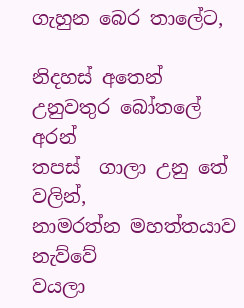ගැහුන බෙර තාලේට,

නිදහස් අතෙන් උනුවතුර බෝතලේ අරන්
තපස්  ගාලා උනු තේ වලින්,
නාමරත්න මහත්තයාව නැව්වේ
වයලා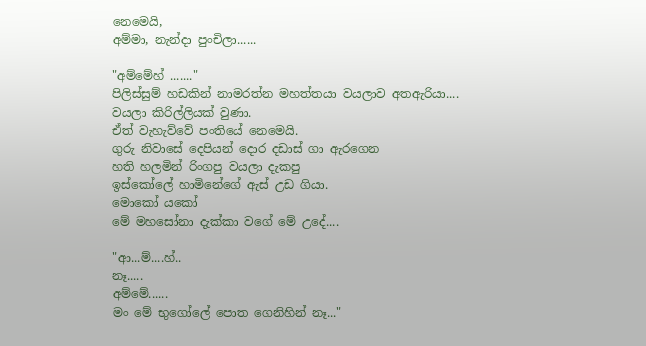නෙමෙයි,
අම්මා, නැන්දා පුංචිලා......

"අම්මේහ් ......."
පිලිස්සුම් හඩකින් නාමරත්න මහත්තයා වයලාව අතඇරියා....
වයලා කිරිල්ලියක් වුණා.
ඒත් වැහැව්වේ පංතියේ නෙමෙයි.
ගුරු නිවාසේ දෙපියන් දොර දඩාස් ගා ඇරගෙන
හති හලමින් රිංගපු වයලා දැකපු
ඉස්කෝලේ හාමිනේගේ ඇස් උඩ ගියා.
මොකෝ යකෝ
මේ මහසෝනා දැක්කා වගේ මේ උදේ....

"ආ...ම්....හ්..
නෑ.....
අම්මේ......
මං මේ භුගෝලේ පොත ගෙනිහින් නෑ..."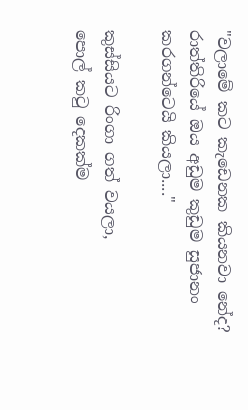"වලාමේ කට කැඩෙනක කියනවා නේද?
රාත්තිරියේ ඔය අඩුම කුඩුම සුජානං කරගන්ටෙයි කියලා...."

කුස්සියට රිංගා ගත් වයලා,
පොල් කටු දෙකක්ම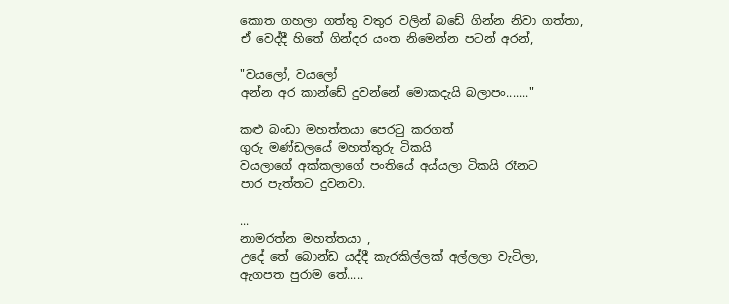කොත ගහලා ගත්තු වතුර වලින් බඩේ ගින්න නිවා ගත්තා,
ඒ වෙද්දී හිතේ ගින්දර යංත නිමෙන්න පටන් අරන්,

"වයලෝ, වයලෝ
අන්න අර කාන්ඩේ දුවන්නේ මොකදැයි බලාපං......."

කළු බංඩා මහත්තයා පෙරටු කරගත්
ගුරු මණ්ඩලයේ මහත්තුරු ටිකයි
වයලාගේ අක්කලාගේ පංතියේ අය්යලා ටිකයි රෑනට
පාර පැත්තට දුවනවා.

...
නාමරත්න මහත්තයා ,
උදේ තේ බොන්ඩ යද්දී කැරකිල්ලක් අල්ලලා වැටිලා,
ඇගපත පුරාම තේ.....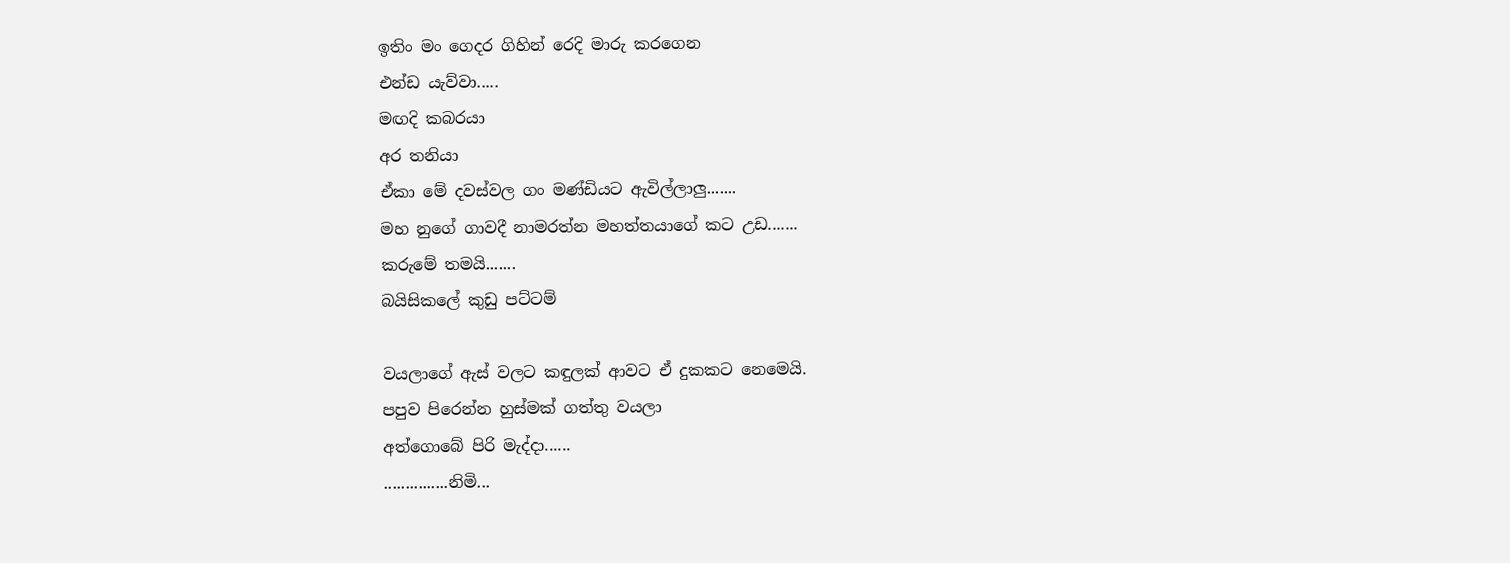ඉතිං මං ගෙදර ගිහින් රෙදි මාරු කරගෙන
එන්ඩ යැව්වා.....
මඟදි කබරයා
අර තනියා
ඒකා මේ දවස්වල ගං මණ්ඩියට ඇවිල්ලාලු.......
මහ නුගේ ගාවදී නාමරත්න මහත්තයාගේ කට උඩ.......
කරුමේ තමයි.......
බයිසිකලේ කුඩු පට්ටම්

වයලාගේ ඇස් වලට කඳුලක් ආවට ඒ දුකකට නෙමෙයි.
පපුව පිරෙන්න හුස්මක් ගත්තු වයලා
අත්ගොබේ පිරි මැද්දා......
...............නිමි...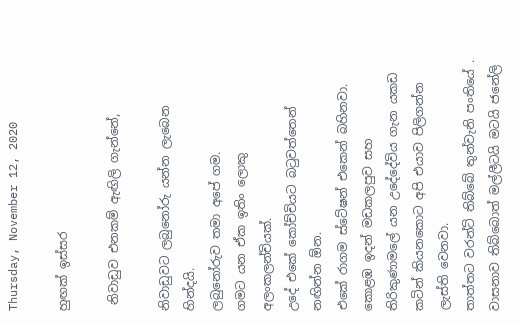Thursday, November 12, 2020

හුඟක් ඉස්සර

 නිවාඩුව එනකම් ඇඟිලි ගැන්නේ,

නිවාඩුවට ලබුනෝරු යන්න ලැබෙන හින්දයි.
ලබුනෝරුව තමා අපේ ගම.
ගමට යන ඒක ඉතිං ලොකු අලංකලන්චියක්.
උදේ එකේ කෝච්චියට බටුවත්තෙන් නඟින්න ඕන.
එකේ රාගම ස්ටේෂන් එකෙන් බහිනවා.
කොළඹ ඉදන් මඩකලපුව සහ තිරිකුණාමලේ යන උදේදේවිය ගැන යකඩ කටින් කියනකොට අපි එයාව පිලිගන්න ලැස්ති වෙනවා.
තාත්තට වරන්ට් තිබ්බේ තුන්වැනි පංතියේ .
වාසනාව තිබ්බොත් මල්ලීටයි මටයි ජනේලි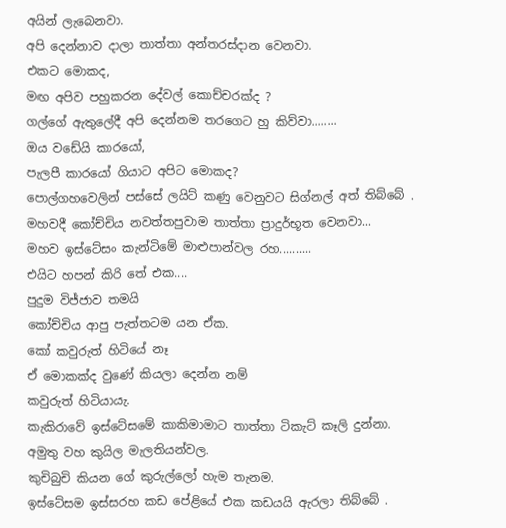අයින් ලැබෙනවා.
අපි දෙන්නාව දාලා තාත්තා අන්තරස්දාන වෙනවා.
එකට මොකද,
මඟ අපිව පහුකරන දේවල් කොච්චරක්ද ?
ගල්ගේ ඇතුලේදී අපි දෙන්නම තරගෙට හු කිව්වා........
ඔය වඩේයි කාරයෝ,
පැලපී කාරයෝ ගියාට අපිට මොකද?
පොල්ගහවෙලින් පස්සේ ලයිට් කණු වෙනුවට සිග්නල් අත් තිබ්බේ .
මහවදී කෝච්චිය නවත්තපුවාම තාත්තා ප්‍රාදුර්භූත වෙනවා...
මහව ඉස්ටේසං කැන්ටිමේ මාළුපාන්වල රහ..........
එයිට හපන් කිරි තේ එක....
පුදුම විජ්ජාව තමයි
කෝච්චිය ආපු පැත්තටම යන ඒක.
කෝ කවුරුත් හිටියේ නෑ
ඒ මොකක්ද වුණේ කියලා දෙන්න නම්
කවුරුත් හිටියායැ.
කැකිරාවේ ඉස්ටේසමේ කාකිමාමාට තාත්තා ටිකැට් කෑලි දුන්නා.
අමුතු වහ කුයිල මැලතියන්වල.
කුචිබුචි කියන ගේ කුරුල්ලෝ හැම තැනම.
ඉස්ටේසම ඉස්සරහ කඩ පේළියේ එක කඩයයි ඇරලා තිබ්බේ .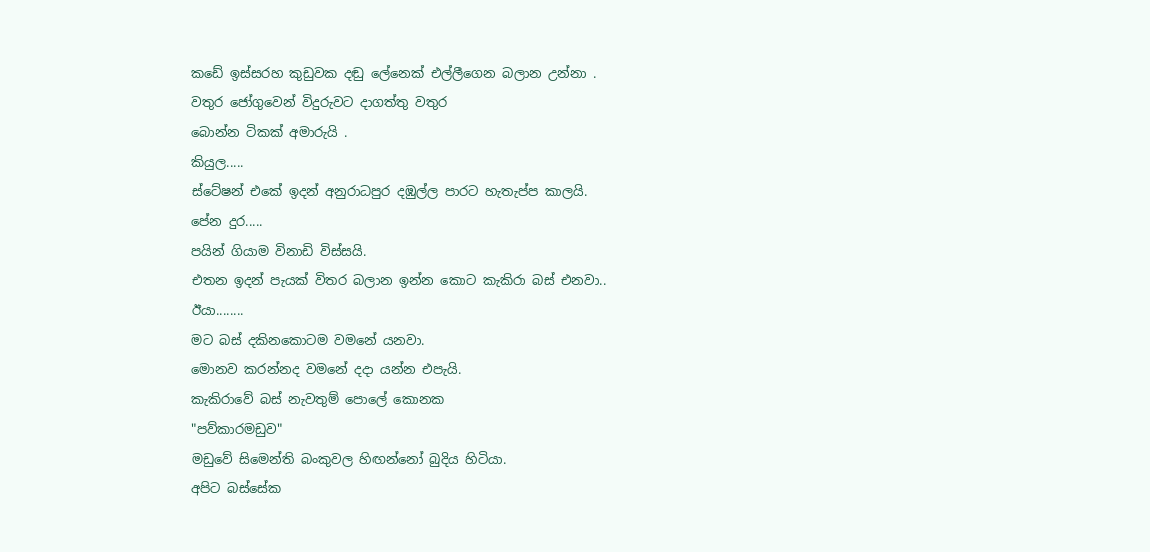කඩේ ඉස්සරහ කුඩුවක දඬු ලේනෙක් එල්ලීගෙන බලාන උන්නා .
වතුර ජෝගුවෙන් විදුරුවට දාගත්තු වතුර
බොන්න ටිකක් අමාරුයි .
කියුල.....
ස්ටේෂන් එකේ ඉදන් අනුරාධපුර දඹුල්ල පාරට හැතැප්ප කාලයි.
පේන දුර.....
පයින් ගියාම විනාඩි විස්සයි.
එතන ඉදන් පැයක් විතර බලාන ඉන්න කොට කැකිරා බස් එනවා..
ඊයා........
මට බස් දකිනකොටම වමනේ යනවා.
මොනව කරන්නද වමනේ දදා යන්න එපැයි.
කැකිරාවේ බස් නැවතුම් පොලේ කොනක
"පව්කාරමඩුව"
මඩුවේ සිමෙන්ති බංකුවල හිඟන්නෝ බුදිය හිටියා.
අපිට බස්සේක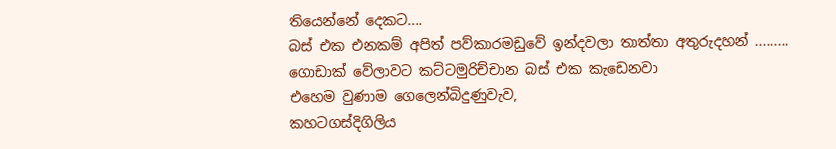තියෙන්නේ දෙකට....
බස් එක එනකම් අපිත් පව්කාරමඩුවේ ඉන්දවලා තාත්තා අතුරුදහන් .........
ගොඩාක් වේලාවට කට්ටමුරිච්චාන බස් එක කැඩෙනවා
එහෙම වුණාම ගෙලෙන්බිදුණුවැව,
කහටගස්දිගිලිය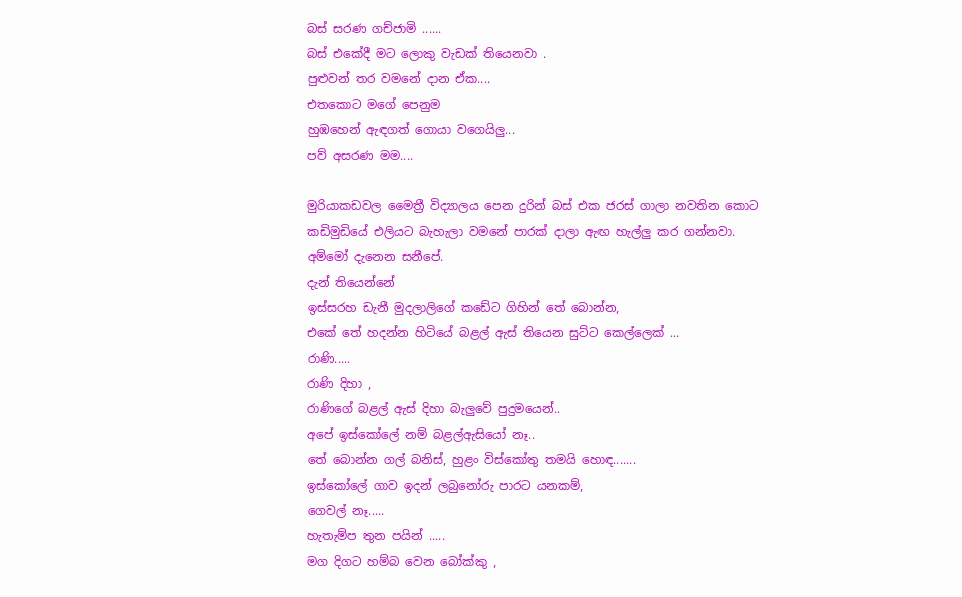බස් සරණ ගච්ජාමි ......
බස් එකේදී මට ලොකු වැඩක් තියෙනවා .
පුළුවන් තර වමනේ දාන ඒක....
එතකොට මගේ පෙනුම
හුඹහෙන් ඇඳගත් ගොයා වගෙයිලු...
පව් අසරණ මම....

මුරියාකඩවල මෛත්‍රී විද්‍යාලය පෙන දුරින් බස් එක ජරස් ගාලා නවතින කොට
කඩිමුඩියේ එලියට බැහැලා වමනේ පාරක් දාලා ඇඟ හැල්ලු කර ගන්නවා.
අම්මෝ දැනෙන සනීපේ.
දැන් තියෙන්නේ
ඉස්සරහ ඩැනී මුදලාලිගේ කඩේට ගිහින් තේ බොන්න,
එකේ තේ හදන්න හිටියේ බළල් ඇස් තියෙන සුට්ට කෙල්ලෙක් ...
රාණි.....
රාණි දිහා ,
රාණිගේ බළල් ඇස් දිහා බැලුවේ පුදුමයෙන්..
අපේ ඉස්කෝලේ නම් බළල්ඇසියෝ නෑ..
තේ බොන්න ගල් බනිස්, හුළං විස්කෝතු තමයි හොඳ.......
ඉස්කෝලේ ගාව ඉදන් ලබුනෝරු පාරට යනකම්,
ගෙවල් නෑ.....
හැතැම්ප තුන පයින් .....
මග දිගට හම්බ වෙන බෝක්කු ,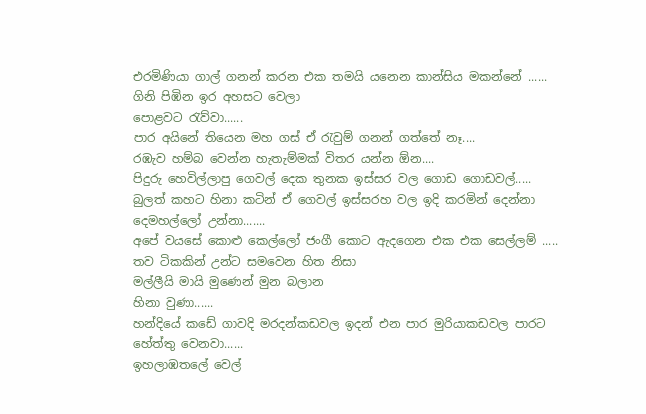එරමිණියා ගාල් ගනන් කරන එක තමයි යනෙන කාන්සිය මකන්නේ ......
ගිනි පිඹින ඉර අහසට වෙලා
පොළවට රැව්වා......
පාර අයිනේ තියෙන මහ ගස් ඒ රැවුම් ගනන් ගත්තේ නෑ....
රඹැව හම්බ වෙන්න හැතැම්මක් විතර යන්න ඕන....
පිදුරු හෙවිල්ලාපු ගෙවල් දෙක තුනක ඉස්සර වල ගොඩ ගොඩවල්.....
බුලත් කහට හිනා කටින් ඒ ගෙවල් ඉස්සරහ වල ඉදි කරමින් දෙන්නා දෙමහල්ලෝ උන්නා.......
අපේ වයසේ කොළු කෙල්ලෝ ජංගී කොට ඇදගෙන එක එක සෙල්ලම් .....
තව ටිකකින් උන්ට සමවෙන හිත නිසා
මල්ලීයි මායි මුණෙන් මුන බලාන
හිනා වුණා......
හන්දියේ කඩේ ගාවදි මරදන්කඩවල ඉදන් එන පාර මුරියාකඩවල පාරට හේත්තු වෙනවා......
ඉහලාඹතලේ වෙල්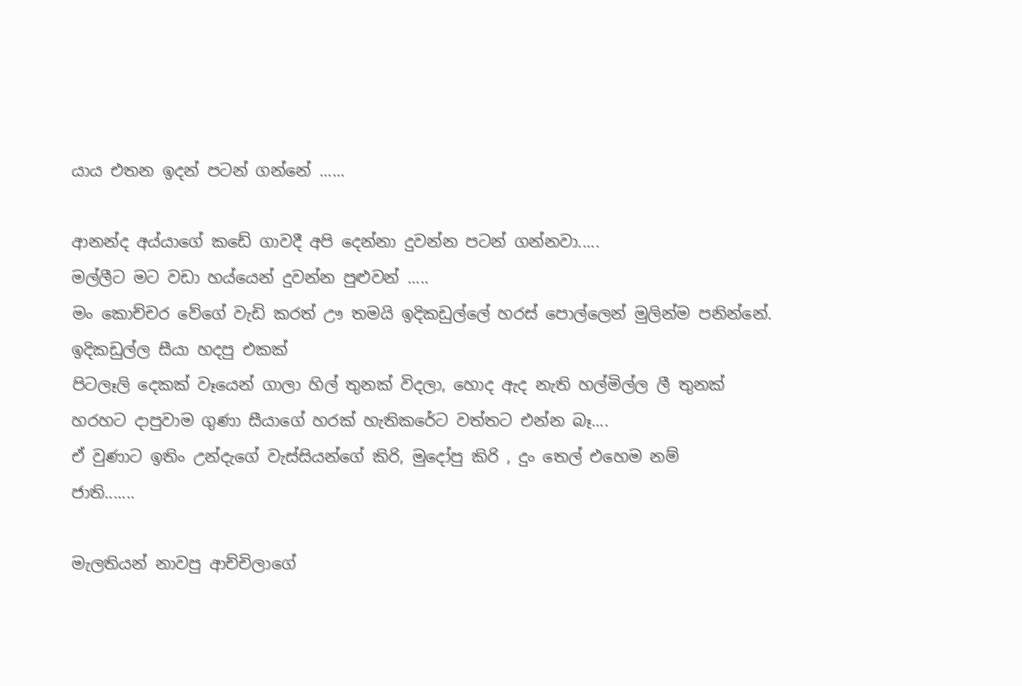යාය එතන ඉදන් පටන් ගන්නේ ......

ආනන්ද අය්යාගේ කඩේ ගාවදී අපි දෙන්නා දුවන්න පටන් ගන්නවා.....
මල්ලීට මට වඩා හය්යෙන් දුවන්න පුළුවන් .....
මං කොච්චර වේගේ වැඩි කරත් ඌ තමයි ඉදිකඩුල්ලේ හරස් පොල්ලෙන් මුලින්ම පනින්නේ.
ඉදිකඩුල්ල සීයා හදපු එකක්
පිටලෑලි දෙකක් වෑයෙන් ගාලා හිල් තුනක් විදලා, හොද ඇද නැති හල්මිල්ල ලී තුනක්
හරහට දාපුවාම ගුණා සීයාගේ හරක් හැතිකරේට වත්තට එන්න බෑ....
ඒ වුණාට ඉතිං උන්දැගේ වැස්සියන්ගේ කිරි, මුදෝපු කිරි , දුං තෙල් එහෙම නම්
ජාති.......

මැලතියන් නාවපු ආච්චිලාගේ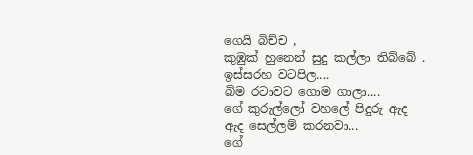ගෙයි බිච්ච ,
කුඹුක් හුනෙන් සුදු කල්ලා තිබ්බේ .
ඉස්සරහ වටපිල....
බිම රටාවට ගොම ගාලා....
ගේ කුරුල්ලෝ වහලේ පිදුරු ඇද ඇද සෙල්ලම් කරනවා...
ගේ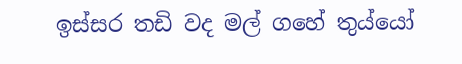ඉස්සර තඩි වද මල් ගහේ තුය්යෝ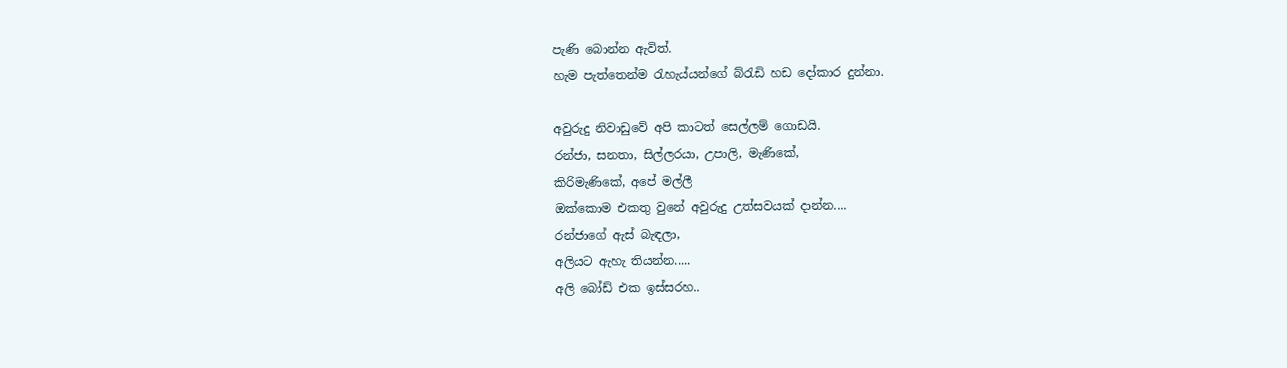පැණි බොන්න ඇවිත්.
හැම පැත්තෙන්ම රැහැය්යන්ගේ බ්රැඩි හඩ දෝකාර දුන්නා.

අවුරුදු නිවාඩුවේ අපි කාටත් සෙල්ලම් ගොඩයි.
රන්ජා, සනතා, සිල්ලරයා, උපාලි, මැණිකේ,
කිරිමැණිකේ, අපේ මල්ලී
ඔක්කොම එකතු වුනේ අවුරුදු උත්සවයක් දාන්න....
රන්ජාගේ ඇස් බැඳලා,
අලියට ඇහැ තියන්න.....
අලි බෝඩ් එක ඉස්සරහ..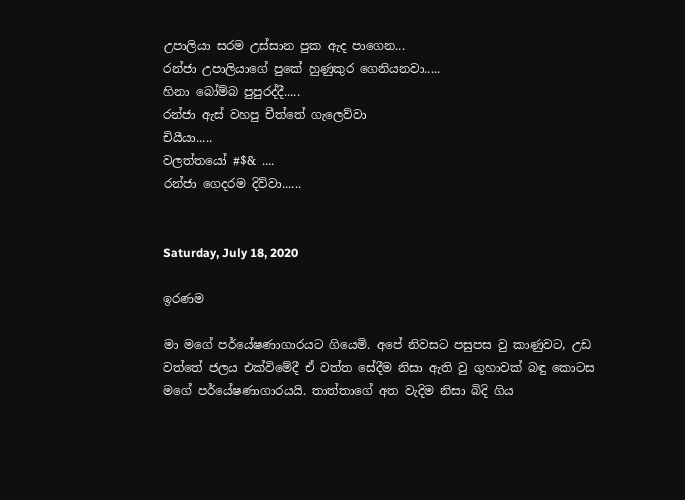උපාලියා සරම උස්සාන පුක ඇද පාගෙන...
රන්ජා උපාලියාගේ පුකේ හුණුකුර ගෙනියනවා.....
හිනා බෝම්බ පුපුරද්දී.....
රන්ජා ඇස් වහපු චීත්තේ ගැලෙව්වා
චියීයා.....
වලත්තයෝ #$& ....
රන්ජා ගෙදරම දිව්වා......


Saturday, July 18, 2020

ඉරණම

මා මගේ පර්යේෂණාගාරයට ගියෙමි. අපේ නිවසට පසුපස වු කාණුවට, උඩ වත්තේ ජලය එක්විමේදී ඒ වත්ත සේදීම නිසා ඇති වු ගුහාවක් බඳු කොටස මගේ පර්යේෂණාගාරයයි. තාත්තාගේ අත වැදිම නිසා බිදි ගිය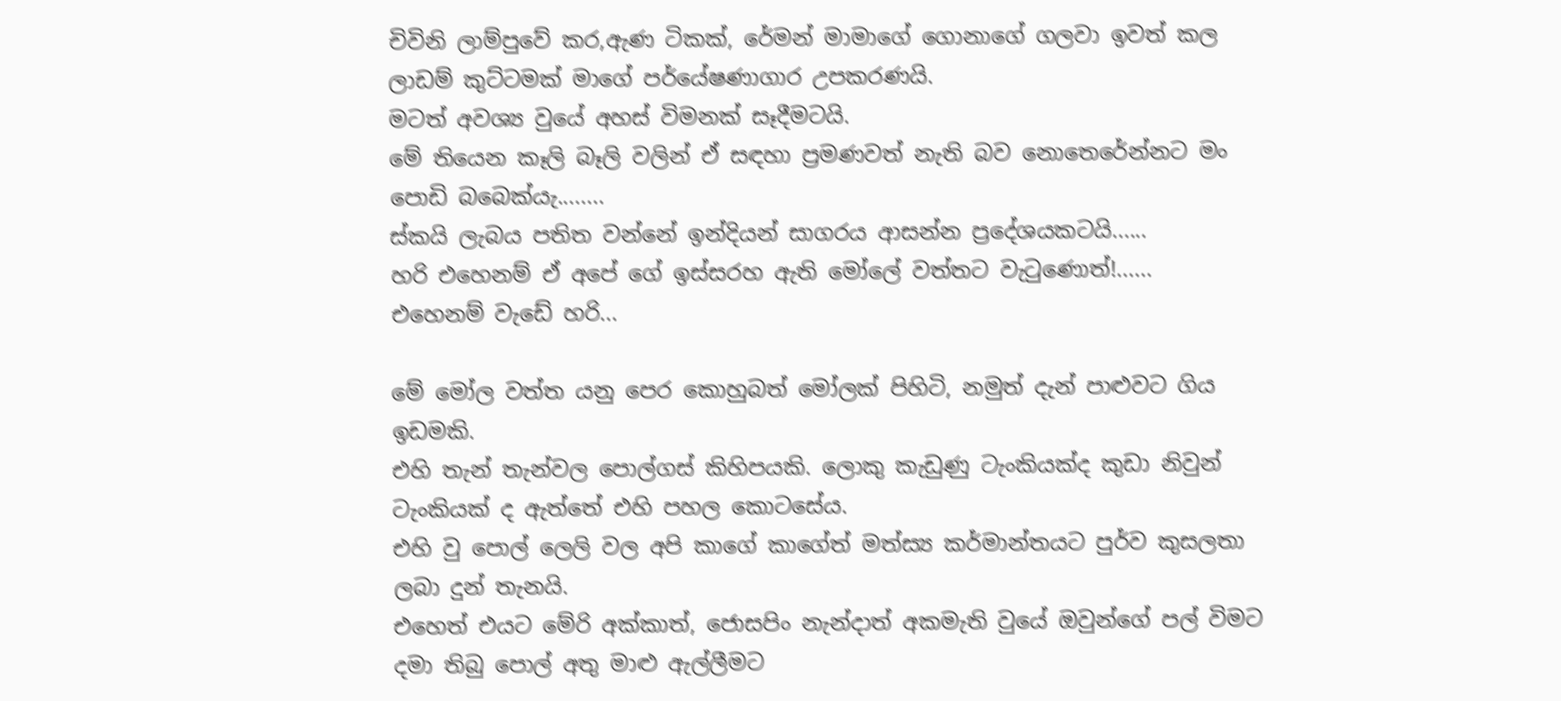චිවිනි ලාම්පුවේ කර,ඇණ ටිකක්, රේමන් මාමාගේ ගොනාගේ ගලවා ඉවත් කල ලාඩම් කුට්ටමක් මාගේ පර්යේෂණාගාර උපකරණයි.
මටත් අවශ්‍ය වුයේ අහස් විමනක් සෑදීමටයි.
මේ තියෙන කෑලි බෑලි වලින් ඒ සඳහා ප්‍රමණවත් නැති බව නොතෙරේන්නට මං පොඩි බබෙක්යැ........
ස්කයි ලැබය පතිත වන්නේ ඉන්දියන් සාගරය ආසන්න ප්‍රදේශයකටයි......
හරි එහෙනම් ඒ අපේ ගේ ඉස්සරහ ඇති මෝලේ වත්තට වැටුණොත්!......
එහෙනම් වැඩේ හරි...

මේ මෝල වත්ත යනු පෙර කොහුබත් මෝලක් පිහිටි, නමුත් දැන් පාළුවට ගිය ඉඩමකි.
එහි තැන් තැන්වල පොල්ගස් කිහිපයකි. ලොකු කැඩුණු ටැංකියක්ද කුඩා නිවුන් ටැංකියක් ද ඇත්තේ එහි පහල කොටසේය.
එහි වු පොල් ලෙලි වල අපි කාගේ කාගේත් මත්ස්‍ය කර්මාන්තයට පුර්ව කුසලතා ලබා දුන් තැනයි.
එහෙත් එයට මේරි අක්කාත්, ජොසපිං නැන්දාත් අකමැති වුයේ ඔවුන්ගේ පල් විමට දමා තිබු පොල් අතු මාළු ඇල්ලීමට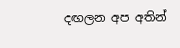දඟලන අප අතින්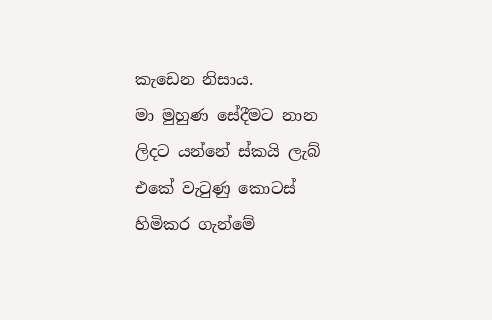කැඩෙන නිසාය.
මා මුහුණ සේදීමට නාන ලිදට යන්නේ ස්කයි ලැබ් එකේ වැටුණු කොටස් හිමිකර ගැන්මේ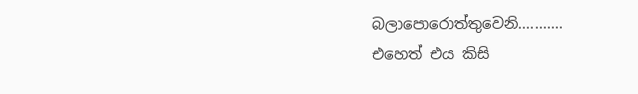බලාපොරොත්තුවෙනි...........
එහෙත් එය කිසි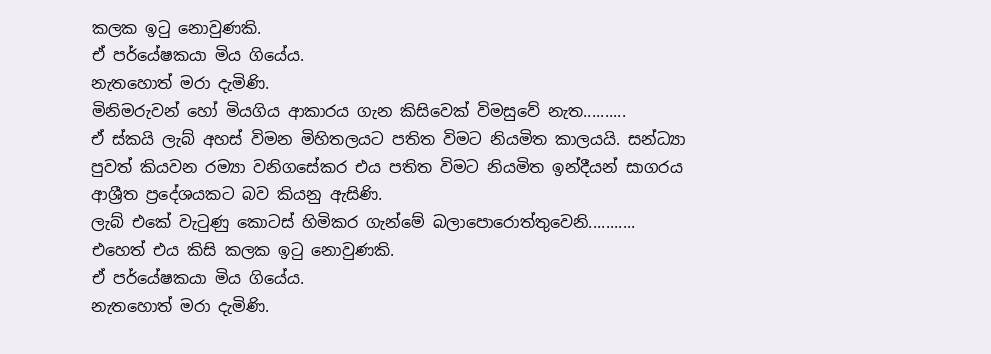කලක ඉටු නොවුණකි.
ඒ පර්යේෂකයා මිය ගියේය.
නැතහොත් මරා දැමිණි.
මිනිමරුවන් හෝ මියගිය ආකාරය ගැන කිසිවෙක් විමසුවේ නැත..........
ඒ ස්කයි ලැබ් අහස් විමන මිහිතලයට පතිත විමට නියමිත කාලයයි. සන්ධ්‍යා පුවත් කියවන රම්‍යා වනිගසේකර එය පතිත විමට නියමිත ඉන්දීයන් සාගරය ආශ්‍රීත ප්‍රදේශයකට බව කියනු ඇසිණි.
ලැබ් එකේ වැටුණු කොටස් හිමිකර ගැන්මේ බලාපොරොත්තුවෙනි...........
එහෙත් එය කිසි කලක ඉටු නොවුණකි.
ඒ පර්යේෂකයා මිය ගියේය.
නැතහොත් මරා දැමිණි.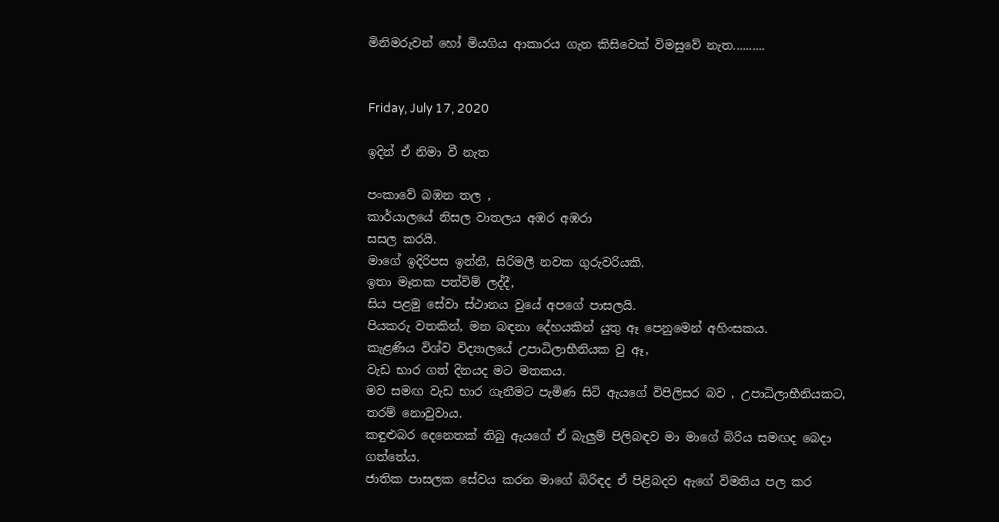මිනිමරුවන් හෝ මියගිය ආකාරය ගැන කිසිවෙක් විමසුවේ නැත..........


Friday, July 17, 2020

ඉදින් ඒ නිමා වී නැත

පංකාවේ බඹන තල ,
කාර්යාලයේ නිසල වාතලය අඹර අඹරා
සසල කරයි.
මාගේ ඉදිරිපස ඉන්නී, සිරිමලී නවක ගුරුවරියකි.
ඉතා මෑතක පත්විම් ලද්දී,
සිය පළමු සේවා ස්ථානය වුයේ අපගේ පාසලයි.
පියකරු වතකින්, මන බඳනා දේහයකින් යුතු ඈ පෙනුමෙන් අහිංසකය.
කැළණිය විශ්ව විද්‍යාලයේ උපාධිලාභීනියක වු ඈ,
වැඩ භාර ගත් දිනයද මට මතකය.
මව සමඟ වැඩ භාර ගැනීමට පැමිණ සිටි ඇයගේ විපිලිසර බව , උපාධිලාභීනියකට,
තරම් නොවුවාය.
කඳුළුබර දෙනෙතක් තිබු ඇයගේ ඒ බැලුම් පිලිබඳව මා මාගේ බිරිය සමඟද බෙදා ගත්තේය.
ජාතික පාසලක සේවය කරන මාගේ බිරිඳද ඒ පිළිබදව ඇගේ විමතිය පල කර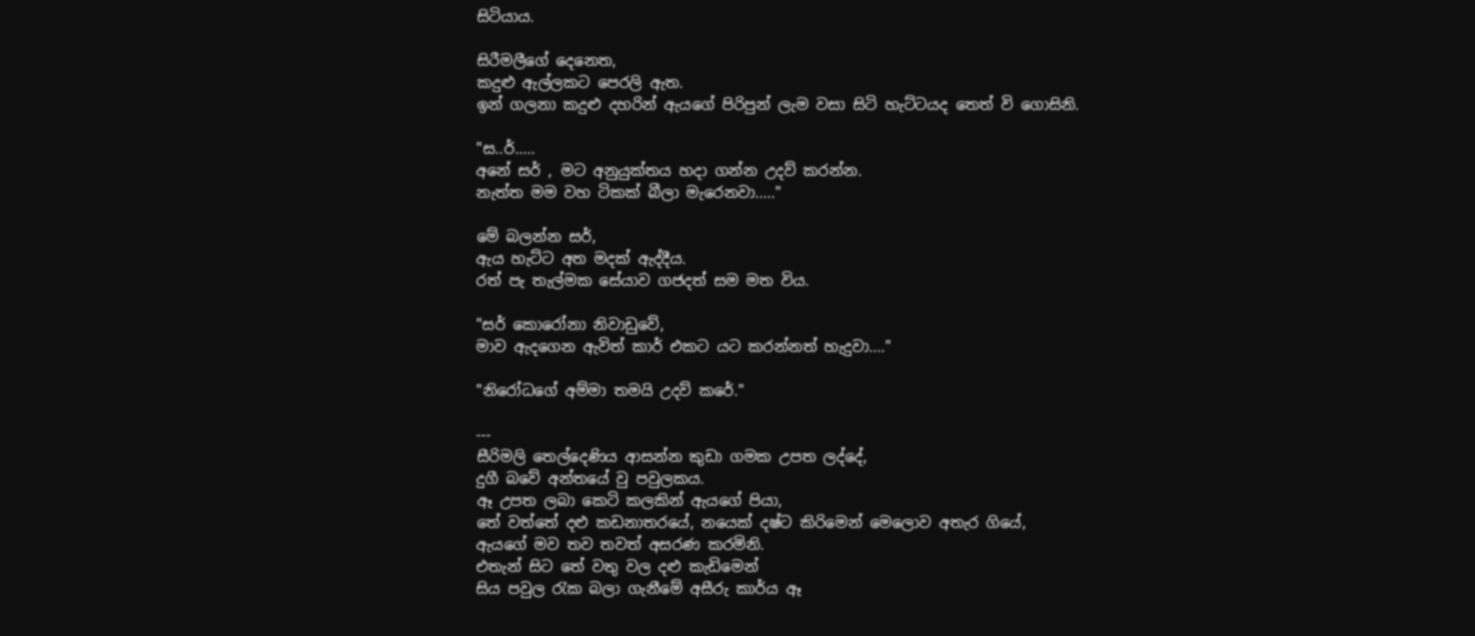සිටියාය.

සිරීමලීගේ දෙනෙත,
කදුළු ඇල්ලකට පෙරලි ඇත.
ඉන් ගලනා කදුළු දහරින් ඇයගේ පිරිපුන් ලැම වසා සිටි හැට්ටයද තෙත් වි ගොසිනි.

"ස..ර්.....
අනේ සර් , මට අනුයුක්තය හදා ගන්න උදව් කරන්න.
නැත්ත මම වහ ටිකක් බීලා මැරෙනවා....."

මේ බලන්න සර්,
ඇය හැට්ට අත මදක් ඇද්දීය.
රත් පැ තැල්මක සේයාව ගජදත් සම මත විය.

"සර් කොරෝනා නිවාඩුවේ,
මාව ඇදගෙන ඇවිත් කාර් එකට යට කරන්නත් හැදුවා...."

"නිරෝධගේ අම්මා තමයි උදව් කරේ."

---
සීරිමලි තෙල්දෙණිය ආසන්න කුඩා ගමක උපත ලද්දේ,
දුගී බවේ අන්තයේ වු පවුලකය.
ඈ උපත ලබා කෙටි කලකින් ඇයගේ පියා,
තේ වත්තේ දළු කඩනාතරයේ, නයෙක් දෂ්ට කිරිමෙන් මෙලොව අතැර ගියේ,
ඇයගේ මව තව තවත් අසරණ කරමිනි.
එතැන් සිට තේ වතු වල දළු කැඩිමෙන්
සිය පවුල රැක බලා ගැනීමේ අසීරු කාර්ය ඈ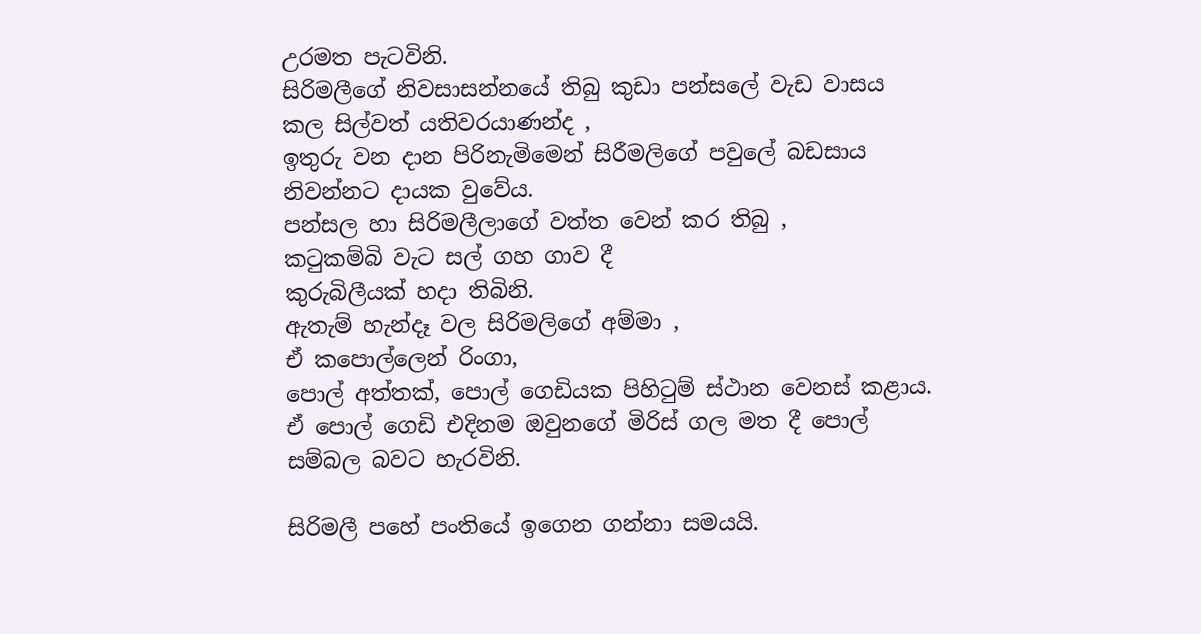උරමත පැටවිනි.
සිරිමලීගේ නිවසාසන්නයේ තිබු කුඩා පන්සලේ වැඩ වාසය කල සිල්වත් යතිවරයාණන්ද ,
ඉතුරු වන දාන පිරිනැමිමෙන් සිරීමලිගේ පවුලේ බඩසාය නිවන්නට දායක වුවේය.
පන්සල හා සිරිමලීලාගේ වත්ත වෙන් කර තිබු ,
කටුකම්බි වැට සල් ගහ ගාව දී
කුරුබිලීයක් හදා තිබිනි.
ඇතැම් හැන්දෑ වල සිරිමලිගේ අම්මා ,
ඒ කපොල්ලෙන් රිංගා,
පොල් අත්තක්, පොල් ගෙඩියක පිහිටුම් ස්ථාන වෙනස් කළාය.
ඒ පොල් ගෙඩි එදිනම ඔවුනගේ මිරිස් ගල මත දී පොල් සම්බල බවට හැරවිනි.

සිරිමලී පහේ පංතියේ ඉගෙන ගන්නා සමයයි.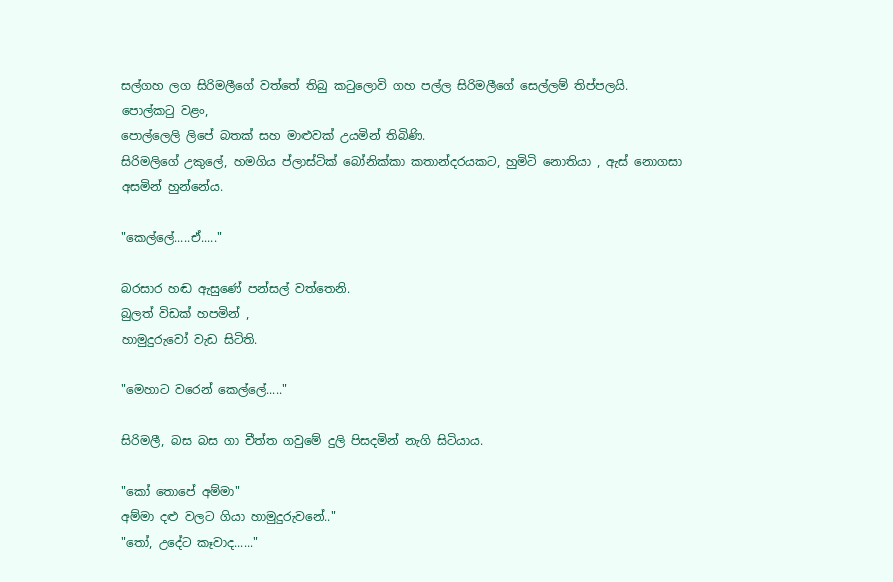සල්ගහ ලග සිරිමලීගේ වත්තේ තිබු කටුලොවි ගහ පල්ල සිරිමලීගේ සෙල්ලම් තිප්පලයි.
පොල්කටු වළං,
පොල්ලෙලි ලිපේ බතක් සහ මාළුවක් උයමින් තිබිණි.
සිරිමලිගේ උකුලේ, හමගිය ප්ලාස්ටික් බෝනික්කා කතාන්දරයකට, හුමිටි නොතියා , ඇස් නොගසා අසමින් හුන්නේය.

"කෙල්ලේ.....ඒ....."

බරසාර හඬ ඇසුණේ පන්සල් වත්තෙනි.
බුලත් විඩක් හපමින් ,
හාමුදුරුවෝ වැඩ සිටිති.

"මෙහාට වරෙන් කෙල්ලේ....."

සිරිමලී, බස බස ගා චීත්ත ගවුමේ දුලි පිසදමින් නැගි සිටියාය.

"කෝ තොපේ අම්මා"
අම්මා දළු වලට ගියා හාමුදුරුවනේ.."
"තෝ, උදේට කෑවාද......"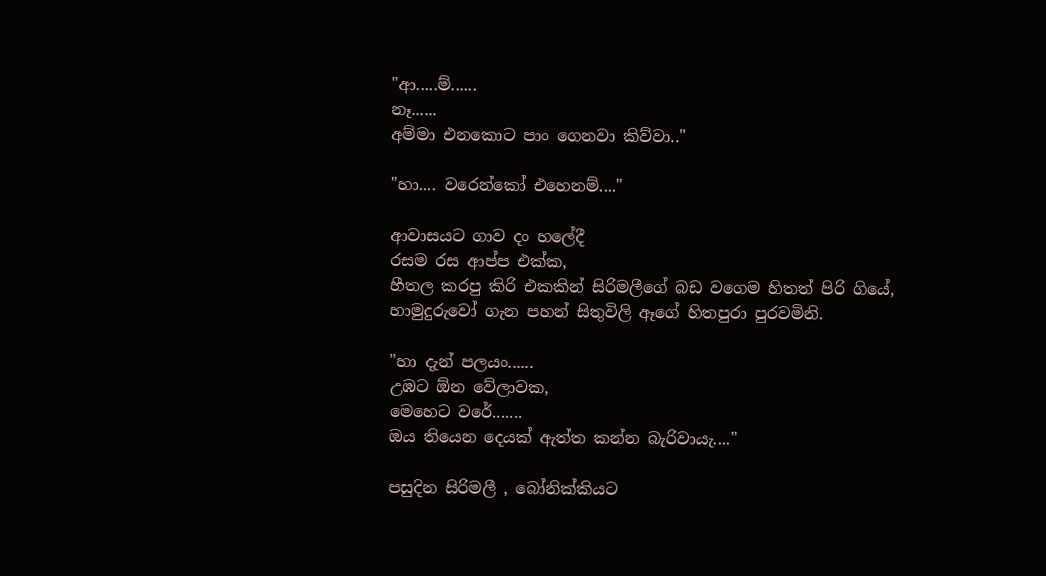"ආ.....ම්......
නෑ......
අම්මා එනකොට පාං ගෙනවා කිව්වා.."

"හා.... වරෙන්කෝ එහෙනම්...."

ආවාසයට ගාව දං හලේදී
රසම රස ආප්ප එක්ක,
හීතල කරපු කිරි එකකින් සිරිමලීගේ බඩ වගෙම හිතත් පිරි ගියේ,
හාමුදුරුවෝ ගැන පහන් සිතුවිලි ඈගේ හිතපුරා පුරවමිනි.

"හා දැන් පලයං......
උඹට ඕන වේලාවක,
මෙහෙට වරේ.......
ඔය තියෙන දෙයක් ඇත්ත කන්න බැරිවායැ...."

පසුදින සිරිමලී , බෝනික්කියට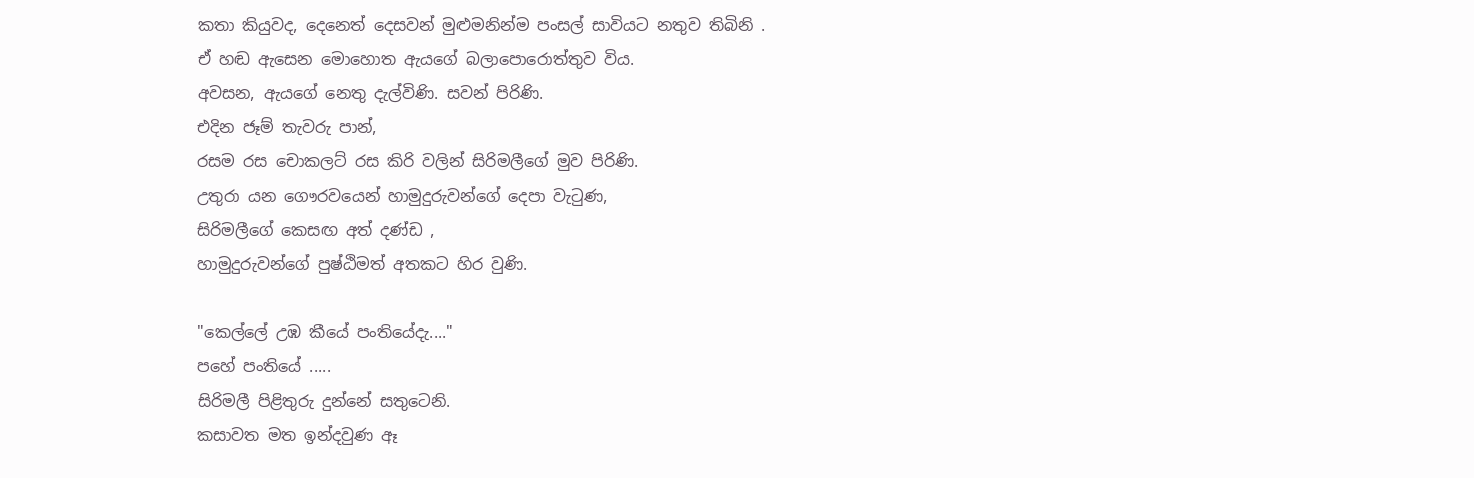කතා කියුවද, දෙනෙත් දෙසවන් මුළුමනින්ම පංසල් සාවියට නතුව තිබිනි .
ඒ හඬ ඇසෙන මොහොත ඇයගේ බලාපොරොත්තුව විය.
අවසන, ඇයගේ නෙතු දැල්විණි. සවන් පිරිණි.
එදින ජෑම් තැවරු පාන්,
රසම රස චොකලට් රස කිරි වලින් සිරිමලීගේ මුව පිරිණි.
උතුරා යන ගෞරවයෙන් හාමුදුරුවන්ගේ දෙපා වැටුණ,
සිරිමලීගේ කෙසඟ අත් දණ්ඩ ,
හාමුදුරුවන්ගේ පුෂ්ඨිමත් අතකට හිර වුණි.

"කෙල්ලේ උඹ කීයේ පංතියේදැ...."
පහේ පංතියේ .....
සිරිමලී පිළිතුරු දුන්නේ සතුටෙනි.
කසාවත මත ඉන්දවුණ ඈ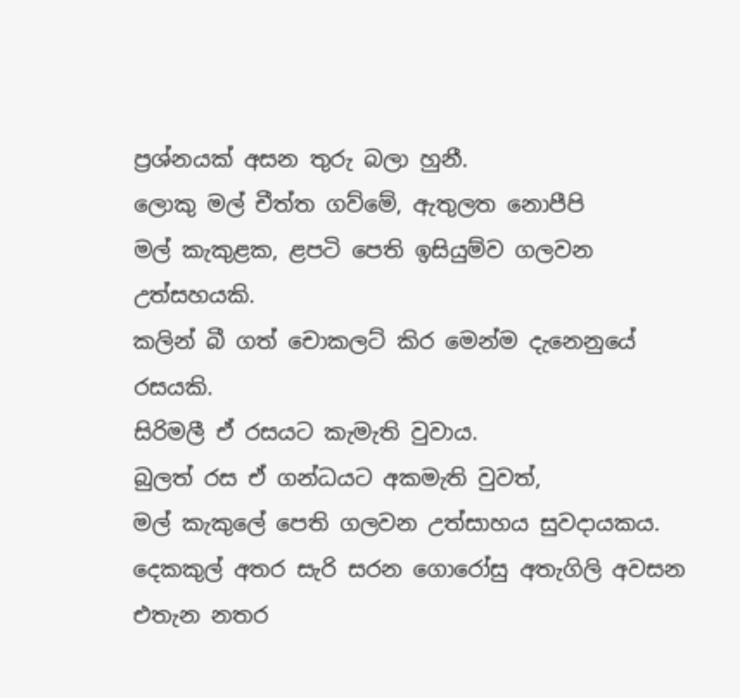ප්‍රශ්නයක් අසන තුරු බලා හුනී.
ලොකු මල් චීත්ත ගව්මේ, ඇතුලත නොපීපි
මල් කැකුළක, ළපටි පෙති ඉසියුම්ව ගලවන උත්සහයකි.
කලින් බී ගත් චොකලට් කිර මෙන්ම දැනෙනුයේ රසයකි.
සිරිමලී ඒ රසයට කැමැති වුවාය.
බුලත් රස ඒ ගන්ධයට අකමැති වුවත්,
මල් කැකුලේ පෙති ගලවන උත්සාහය සුවදායකය.
දෙකකුල් අතර සැරි සරන ගොරෝසු අතැගිලි අවසන එතැන නතර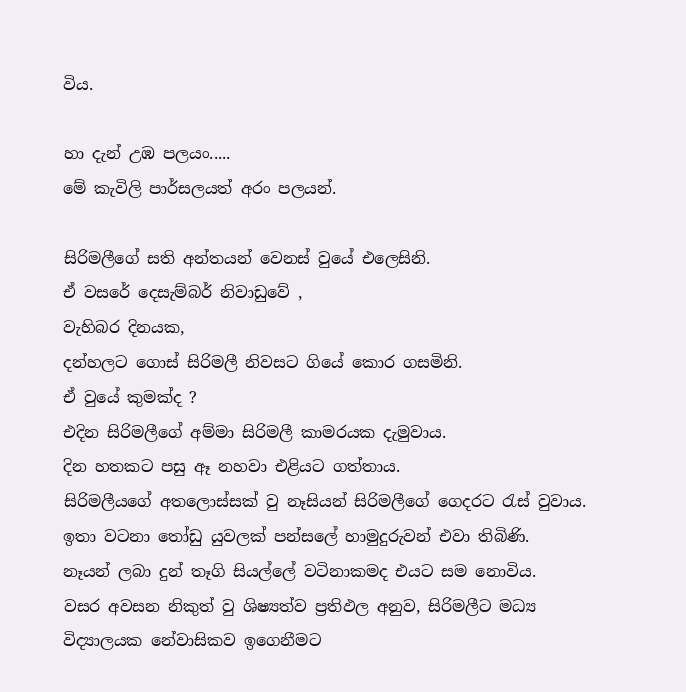විය.

හා දැන් උඹ පලයං.....
මේ කැවිලි පාර්සලයත් අරං පලයන්.

සිරිමලීගේ සති අන්තයන් වෙනස් වුයේ එලෙසිනි.
ඒ වසරේ දෙසැම්බර් නිවාඩුවේ ,
වැහිබර දිනයක,
දන්හලට ගොස් සිරිමලී නිවසට ගියේ කොර ගසමිනි.
ඒ වුයේ කුමක්ද ?
එදින සිරිමලීගේ අම්මා සිරිමලී කාමරයක දැමුවාය.
දින හතකට පසු ඈ නහවා එළියට ගත්තාය.
සිරිමලීයගේ අතලොස්සක් වු නෑසියන් සිරිමලීගේ ගෙදරට රැස් වුවාය.
ඉතා වටනා තෝඩු යුවලක් පන්සලේ හාමුදුරුවන් එවා තිබිණි.
නෑයන් ලබා දුන් තෑගි සියල්ලේ වටිනාකමද එයට සම නොවිය.
වසර අවසන නිකුත් වු ශිෂ්‍යත්ව ප්‍රතිඵල අනුව, සිරිමලීට මධ්‍ය විද්‍යාලයක නේවාසිකව ඉගෙනීමට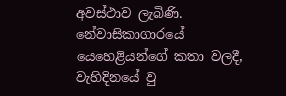අවස්ථාව ලැබිණි.
නේවාසිකාගාරයේ යෙහෙළියන්ගේ කතා වලදී,
වැහිදිනයේ වු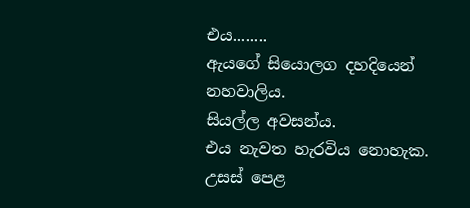එය........
ඇයගේ සියොලග දහදියෙන් නහවාලිය.
සියල්ල අවසන්ය.
එය නැවත හැරවිය නොහැක.
උසස් පෙළ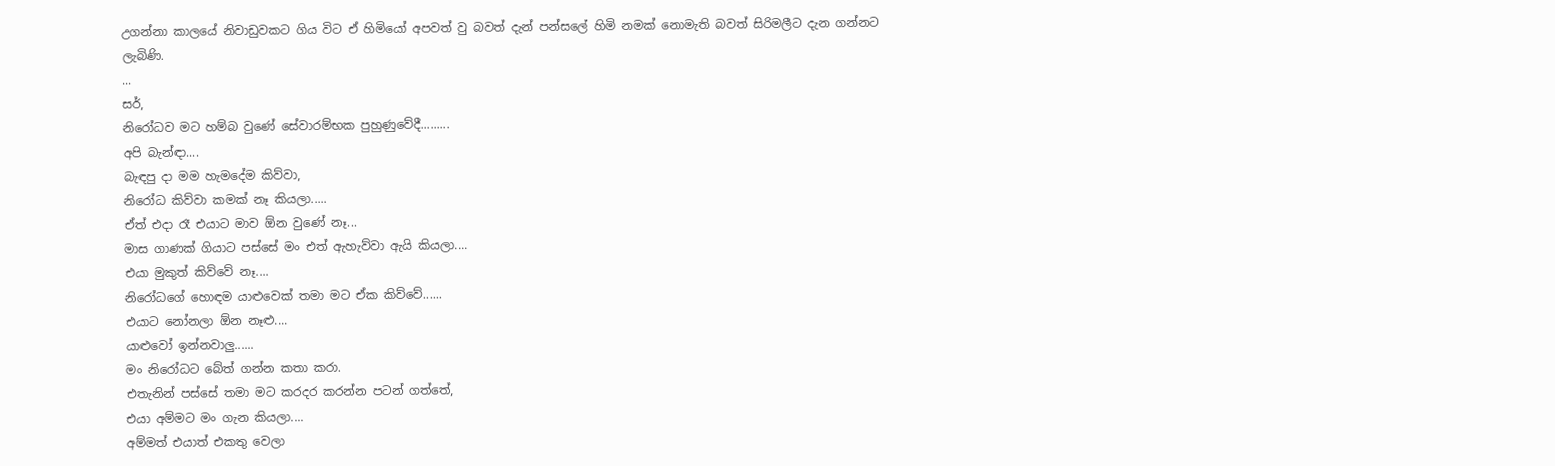උගන්නා කාලයේ නිවාඩුවකට ගිය විට ඒ හිමියෝ අපවත් වු බවත් දැන් පන්සලේ හිමි නමක් නොමැති බවත් සිරිමලීට දැන ගන්නට ලැබිණි.
...
සර්,
නිරෝධව මට හම්බ වුණේ සේවාරම්භක පුහුණුවේදී.........
අපි බැන්ඳා....
බැඳපු දා මම හැමදේම කිව්වා,
නිරෝධ කිව්වා කමක් නෑ කියලා.....
ඒත් එදා රෑ එයාට මාව ඕන වුණේ නෑ...
මාස ගාණක් ගියාට පස්සේ මං එත් ඇහැව්වා ඇයි කියලා....
එයා මුකුත් කිව්වේ නෑ....
නිරෝධගේ හොඳම යාළුවෙක් තමා මට ඒක කිව්වේ......
එයාට නෝනලා ඕන නෑළු....
යාළුවෝ ඉන්නවාලු......
මං නිරෝධට බේත් ගන්න කතා කරා.
එතැනින් පස්සේ තමා මට කරදර කරන්න පටන් ගත්තේ,
එයා අම්මට මං ගැන කියලා....
අම්මත් එයාත් එකතු වෙලා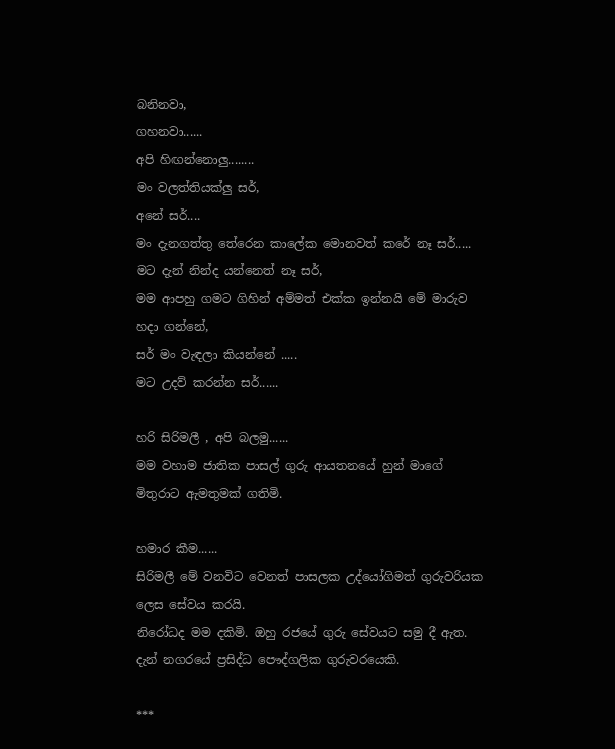බනිනවා,
ගහනවා......
අපි හිඟන්නොලු........
මං වලත්තියක්ලු සර්,
අනේ සර්....
මං දැනගත්තු තේරෙන කාලේක මොනවත් කරේ නෑ සර්.....
මට දැන් නින්ද යන්නෙත් නෑ සර්,
මම ආපහු ගමට ගිහින් අම්මත් එක්ක ඉන්නයි මේ මාරුව හදා ගන්නේ,
සර් මං වැඳලා කියන්නේ .....
මට උදව් කරන්න සර්......

හරි සිරිමලී , අපි බලමු......
මම වහාම ජාතික පාසල් ගුරු ආයතනයේ හුන් මාගේ මිතුරාට ඇමතුමක් ගතිමි.

හමාර කීම......
සිරිමලී මේ වනවිට වෙනත් පාසලක උද්යෝගිමත් ගුරුවරියක ලෙස සේවය කරයි.
නිරෝධද මම දකිමි. ඔහු රජයේ ගුරු සේවයට සමු දී ඇත. දැන් නගරයේ ප්‍රසිද්ධ පෞද්ගලික ගුරුවරයෙකි.

***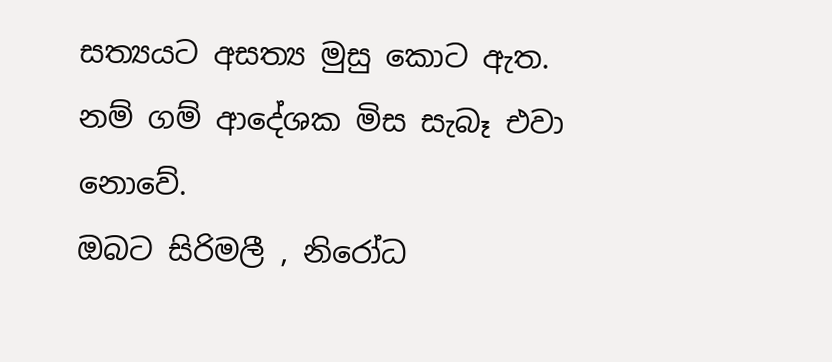සත්‍යයට අසත්‍ය මුසු කොට ඇත. නම් ගම් ආදේශක මිස සැබෑ එවා නොවේ.
ඔබට සිරිමලී , නිරෝධ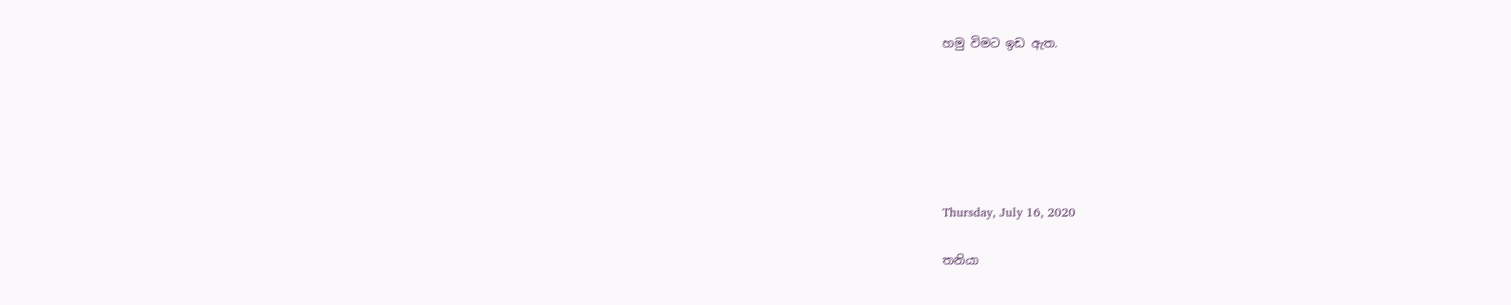හමු විමට ඉඩ ඇත.






Thursday, July 16, 2020

තනියා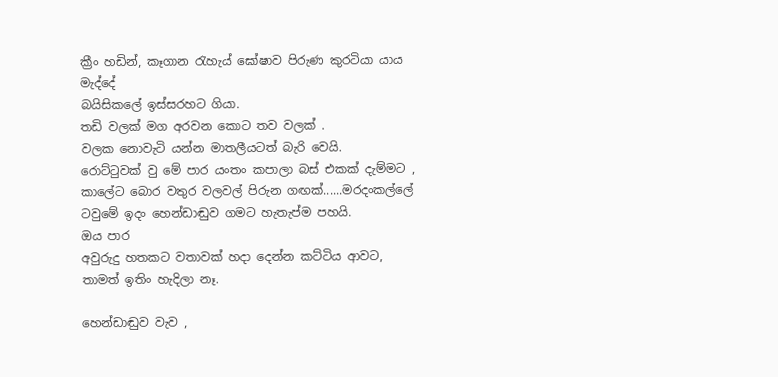ක්‍රීං හඩින්, කෑගාන රැහැය් ඝෝෂාව පිරුණ කුරටියා යාය මැද්දේ
බයිසිකලේ ඉස්සරහට ගියා.
තඩි වලක් මග අරවන කොට තව වලක් .
වලක නොවැටි යන්න මාතලීයටත් බැරි වෙයි.
රොට්ටුවක් වු මේ පාර යංතං කපාලා බස් එකක් දැම්මට ,
කාලේට බොර වතුර වලවල් පිරුන ගඟක්......මරදංකල්ලේ ටවුමේ ඉදං හෙන්ඩාඬුව ගමට හැතැප්ම පහයි.
ඔය පාර
අවුරුදු හතකට වතාවක් හදා දෙන්න කට්ටිය ආවට,
තාමත් ඉතිං හැදිලා නෑ.

හෙන්ඩාඬුව වැව ,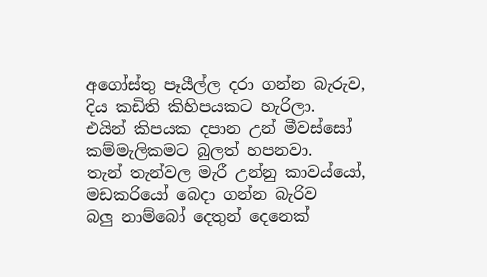අගෝස්තු පෑයීල්ල දරා ගන්න බැරුව,
දිය කඩිති කිහිපයකට හැරිලා.
එයින් කිපයක දපාන උන් මීවස්සෝ
කම්මැලිකමට බුලත් හපනවා.
තැන් තැන්වල මැරී උන්නු කාවය්යෝ, මඩකරියෝ බෙදා ගන්න බැරිව
බලු නාම්බෝ දෙතුන් දෙනෙක්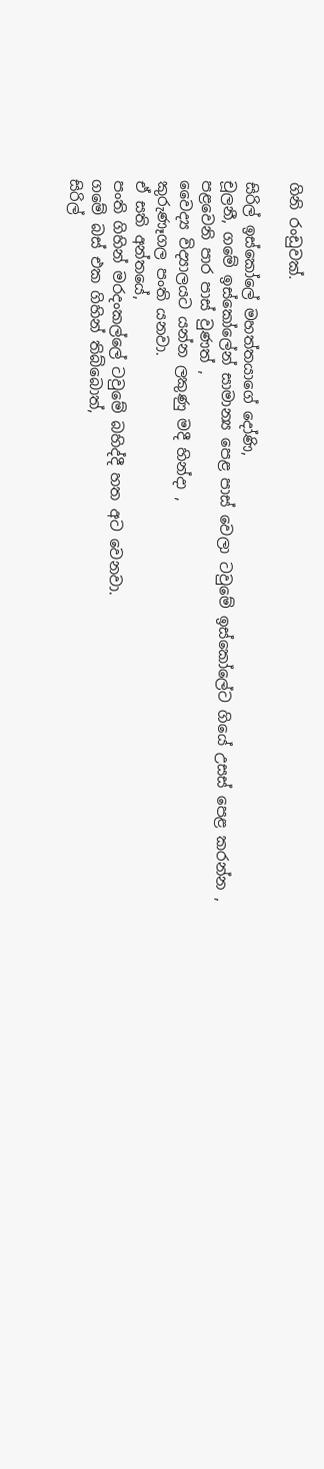ගිනි රංඩුවක්.

සිරිල් ඉස්කෝලේ මහත්තයාගේ දෝණි,
චූලනී, ගමේ ඉස්කෝලේන් සාමාන්‍ය පෙළ පාස් වෙලා ටවුමේ ඉස්කෝලේට ගියේ උසස් පෙළ කරන්න ,
පළවෙනි පාර පාස් වුණත් ,
වෛද්‍ය විද්‍යාලයට යන්න ලකුණු මදී හින්දා ,
කුරුණෑගල පංති යනවා.
ඒ සති අන්තයේ,
පංති ගිහින් මරදංකල්ලේ ටවුමේ බහිද්දී හත අට වෙනවා.
ගමේ බස් එක ගිහින් තිබ්බොත්,
සිරිල්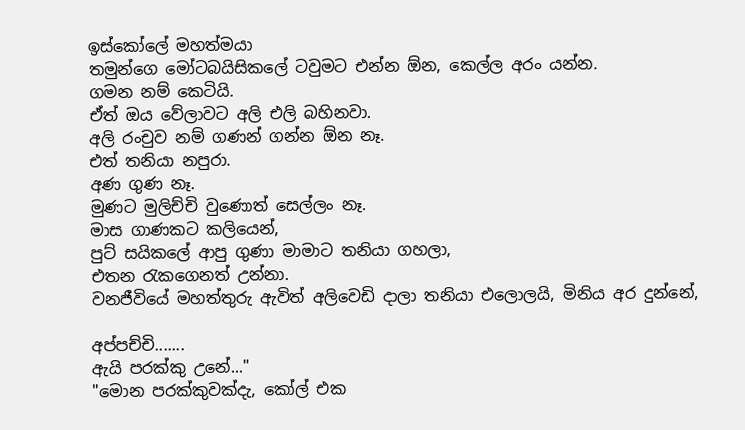ඉස්කෝලේ මහත්මයා
තමුන්ගෙ මෝටබයිසිකලේ ටවුමට එන්න ඕන, කෙල්ල අරං යන්න.
ගමන නම් කෙටියි.
ඒත් ඔය වේලාවට අලි එලි බහිනවා.
අලි රංචුව නම් ගණන් ගන්න ඕන නෑ.
එත් තනියා නපුරා.
අණ ගුණ නෑ.
මුණට මුලිච්චි වුණොත් සෙල්ලං නෑ.
මාස ගාණකට කලියෙන්,
පුට් සයිකලේ ආපු ගුණා මාමාට තනියා ගහලා,
එතන රැකගෙනත් උන්නා.
වනජීවියේ මහත්තුරු ඇවිත් අලිවෙඩි දාලා තනියා එලොලයි, මිනිය අර දුන්නේ,

අප්පච්චි.......
ඇයි පරක්කු උනේ..."
"මොන පරක්කුවක්දැ, කෝල් එක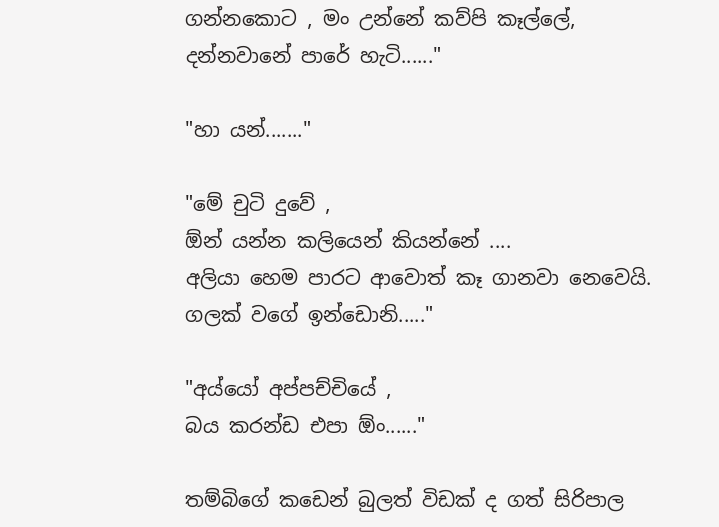ගන්නකොට , මං උන්නේ කව්පි කෑල්ලේ,
දන්නවානේ පාරේ හැටි......"

"හා යන්......."

"මේ චුටි දුවේ ,
ඕන් යන්න කලියෙන් කියන්නේ ....
අලියා හෙම පාරට ආවොත් කෑ ගානවා නෙවෙයි.
ගලක් වගේ ඉන්ඩොනි....."

"අය්යෝ අප්පච්චියේ ,
බය කරන්ඩ එපා ඕං......"

තම්බිගේ කඩෙන් බුලත් විඩක් ද ගත් සිරිපාල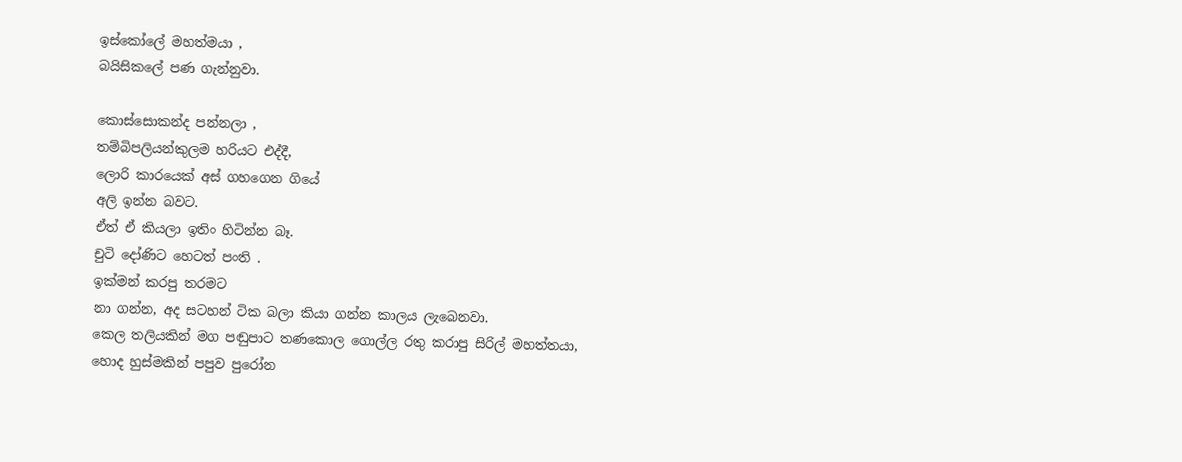ඉස්කෝලේ මහත්මයා ,
බයිසිකලේ පණ ගැන්නුවා.

කොස්සොකන්ද පන්නලා ,
තම්බිපලියන්කුලම හරියට එද්දී,
ලොරි කාරයෙක් අස් ගහගෙන ගියේ
අලි ඉන්න බවට.
ඒත් ඒ කියලා ඉතිං හිටින්න බෑ.
චුටි දෝණිට හෙටත් පංති .
ඉක්මන් කරපු තරමට
නා ගන්න, අද සටහන් ටික බලා කියා ගන්න කාලය ලැබෙනවා.
කෙල තලියකින් මග පඬුපාට තණකොල ගොල්ල රතු කරාපු සිරිල් මහත්තයා,
හොද හුස්මකින් පපුව පුරෝන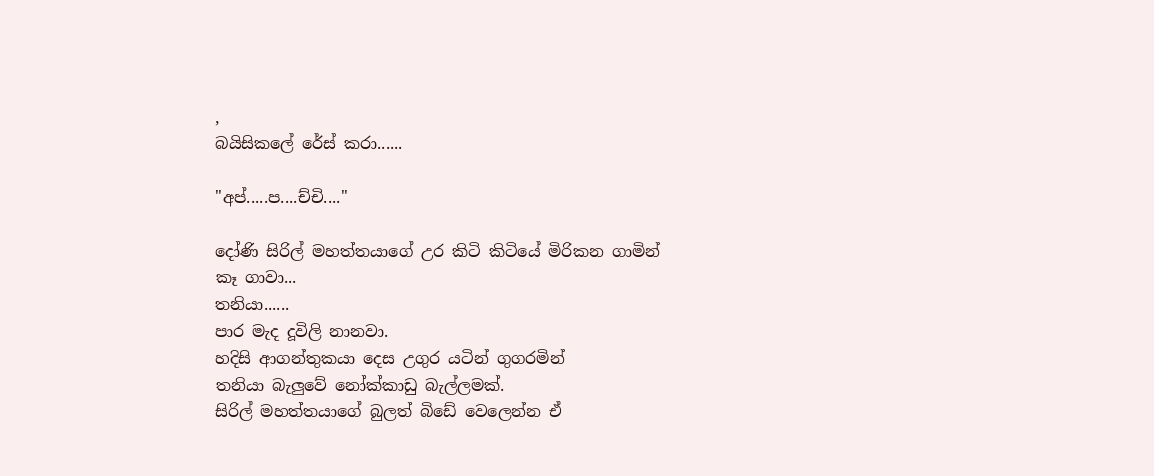,
බයිසිකලේ රේස් කරා......

"අප්.....ප....ච්චි...."

දෝණි සිරිල් මහත්තයාගේ උර කිටි කිටියේ මිරිකන ගාමින් කෑ ගාවා...
තනියා......
පාර මැද දූවිලි නානවා.
හදිසි ආගන්තුකයා දෙස උගුර යටින් ගුගරමින්
තනියා බැලුවේ නෝක්කාඩු බැල්ලමක්.
සිරිල් මහත්තයාගේ බුලත් බිඩේ වෙලෙන්න ඒ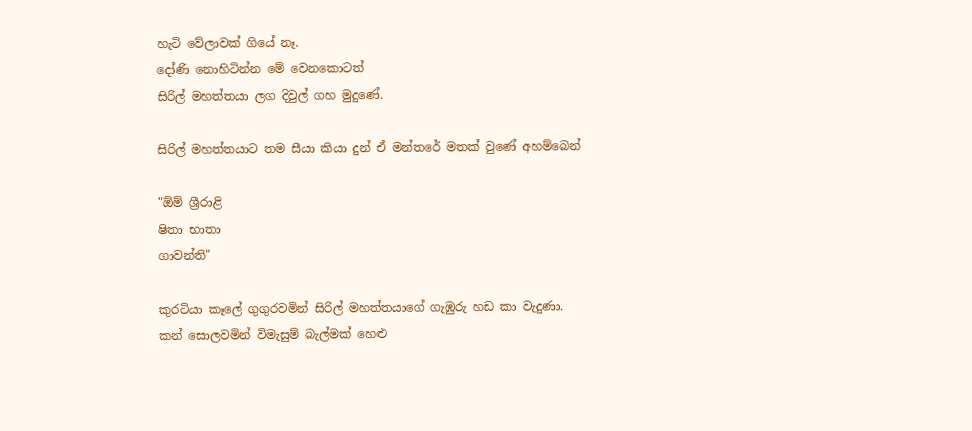හැටි වේලාවක් ගියේ නෑ.
දෝණි නොහිටින්න මේ වෙනකොටත්
සිරිල් මහත්තයා ලග දිවුල් ගහ මුදුණේ.

සිරිල් මහත්තයාට තම සීයා කියා දුන් ඒ මන්තරේ මතක් වුණේ අහම්බෙන්

"ඕම් ශ්‍රීරාළි
ෂිතා භාතා
ගාවන්ති"

කුරටියා කෑලේ ගුගුරවමින් සිරිල් මහත්තයාගේ ගැඹුරු හඩ කා වැදුණා.
කන් සොලවමින් විමැසුම් බැල්මක් හෙළු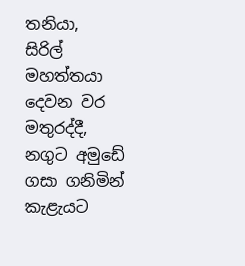තනියා,
සිරිල් මහත්තයා දෙවන වර මතුරද්දී,
නගුට අමුඩේ ගසා ගනිමින් කැළැයට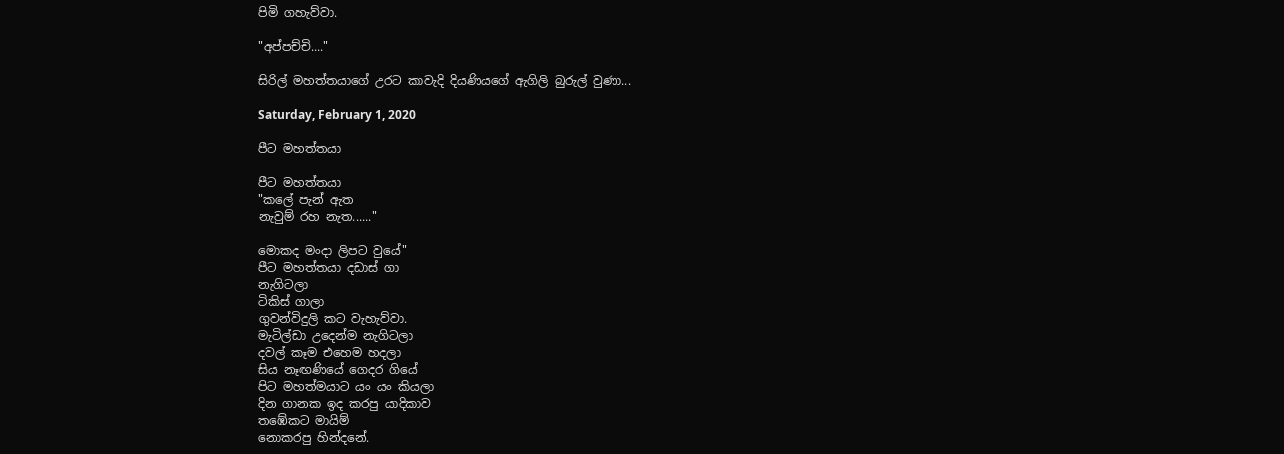පිමි ගහැව්වා.

"අප්පච්චි...."

සිරිල් මහත්තයාගේ උරට කාවැදි දියණියගේ ඇගිලි බුරුල් වුණා...

Saturday, February 1, 2020

පීට මහත්තයා

පීට මහත්තයා
"කලේ පැන් ඇත
නැවුම් රහ නැත......"

මොකද මංදා ලිපට වුයේ"
පීට මහත්තයා දඩාස් ගා
නැගිටලා
ටිකිස් ගාලා
ගුවන්විදුලි කට වැහැව්වා.
මැටිල්ඩා උදෙන්ම නැගිටලා
දවල් කෑම එහෙම හදලා
සිය නෑඟණියේ ගෙදර ගියේ
පිට මහත්මයාට යං යං කියලා
දින ගානක ඉද කරපු යාදිකාව
තඹේකට මායිම්
නොකරපු හින්දනේ.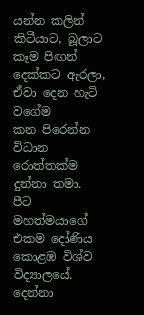යන්න කලින්
කිටීයාට, බූලාට කෑම පිඟන් දෙක්කට ඇරලා,
ඒවා දෙන හැටි වගේම
කන පිරෙන්න විධාන රොත්තක්ම දුන්නා තමා.
පීට මහත්මයාගේ
එකම දෝණිය
කොළඹ විශ්ව විද්‍යාලයේ.
දෙන්නා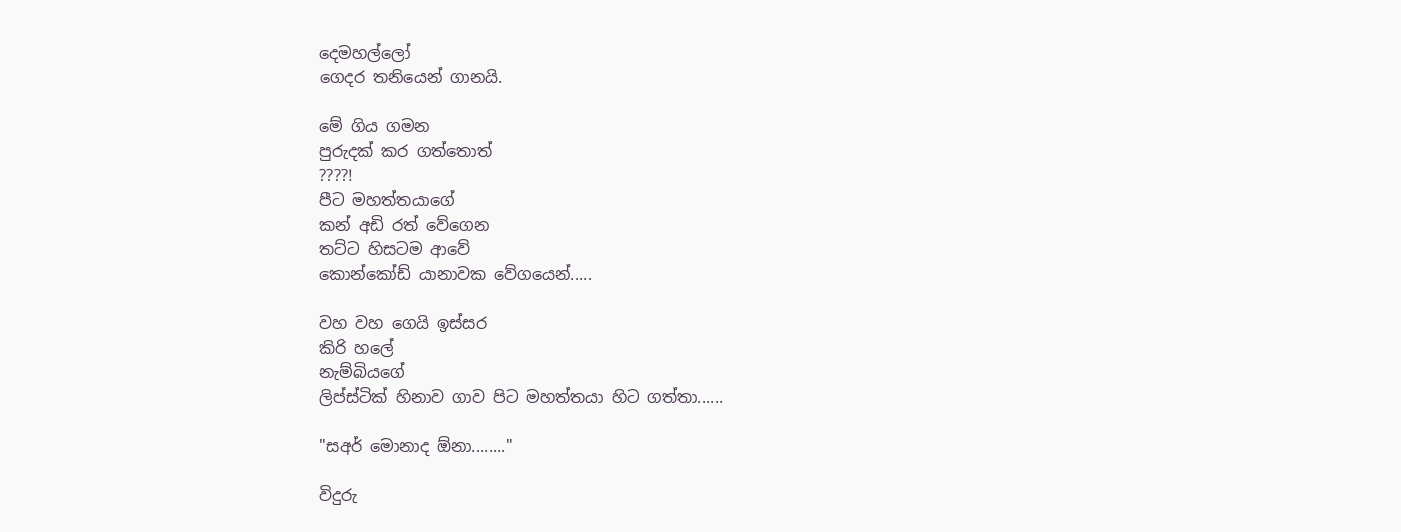දෙමහල්ලෝ
ගෙදර තනියෙන් ගානයි.

මේ ගිය ගමන
පුරුදක් කර ගත්තොත්
????!
පීට මහත්තයාගේ
කන් අඩි රත් වේගෙන
තට්ට හිසටම ආවේ
කොන්කෝඩ් යානාවක වේගයෙන්.....

වහ වහ ගෙයි ඉස්සර
කිරි හලේ
නැම්බියගේ
ලිප්ස්ටික් හිනාව ගාව පිට මහත්තයා හිට ගත්තා......

"සඅර් මොනාද ඕනා........"

විදුරු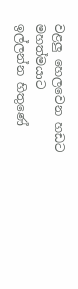වළලු හෙලවෙන හඩට
මහත්මයාට
ඉල්ලන්න හිතුණේ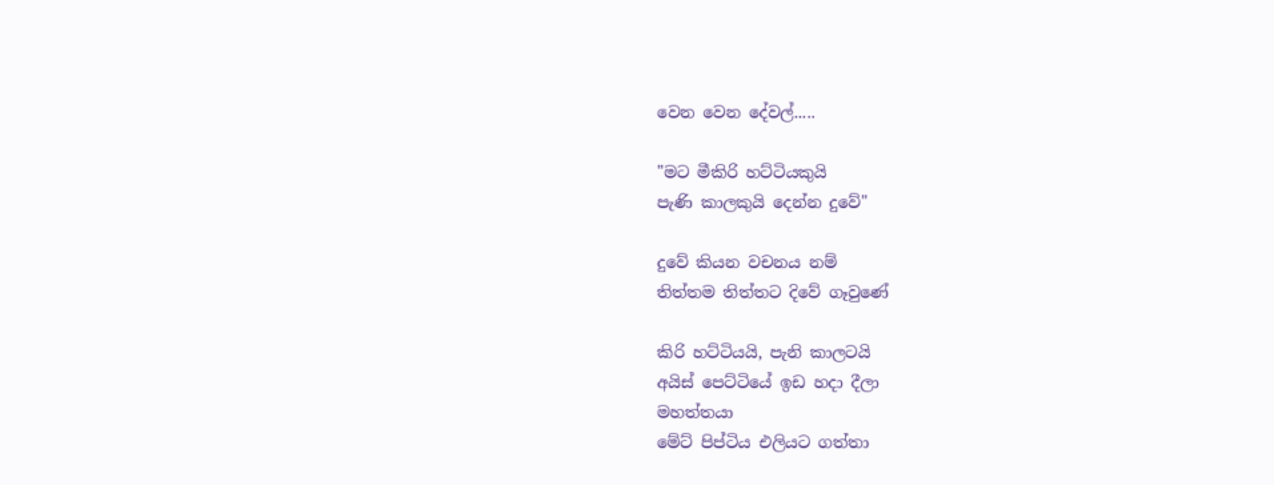වෙන වෙන දේවල්.....

"මට මීකිරි හට්ටියකුයි
පැණි කාලකුයි දෙන්න දුවේ"

දුවේ කියන වචනය නම්
තිත්තම තිත්තට දිවේ ගෑවුණේ

කිරි හට්ටියයි, පැනි කාලටයි
අයිස් පෙට්ටියේ ඉඩ හදා දීලා
මහත්තයා
මේට් පිප්ටිය එලියට ගත්තා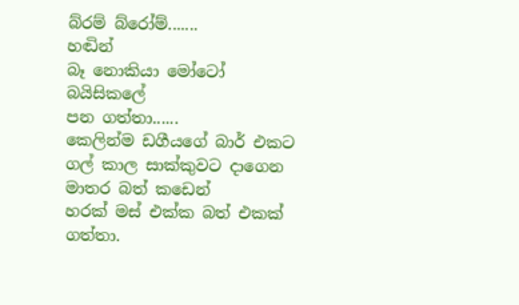බ්රම් බ්රෝම්.......
හඬින්
බෑ නොකියා මෝටෝ බයිසිකලේ
පන ගත්තා......
කෙලින්ම ඩගීයගේ බාර් එකට
ගල් කාල සාක්කුවට දාගෙන
මාතර බත් කඩෙන්
හරක් මස් එක්ක බත් එකක් ගත්තා.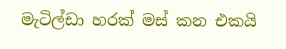මැටිල්ඩා හරක් මස් කන එකයි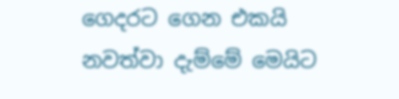ගෙදරට ගෙන එකයි
නවත්වා දැම්මේ මෙයිට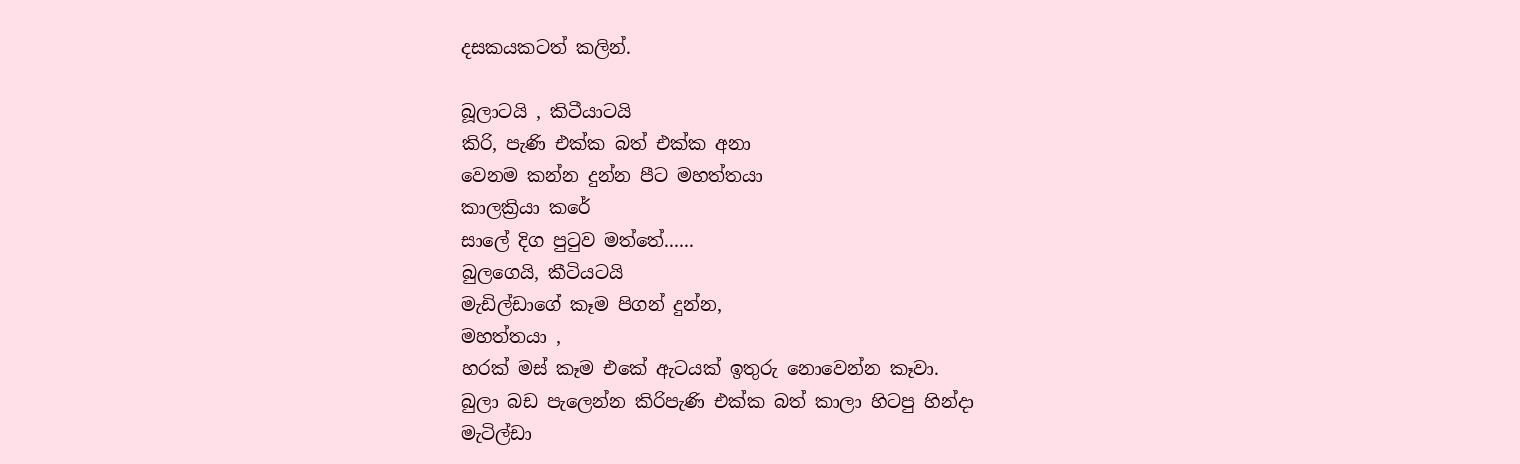දසකයකටත් කලින්.

බූලාටයි , කිටීයාටයි
කිරි, පැණි එක්ක බත් එක්ක අනා
වෙනම කන්න දුන්න පීට මහත්තයා
කාලක්‍රියා කරේ
සාලේ දිග පුටුව මත්තේ......
බුලගෙයි, කීටියටයි
මැඩිල්ඩාගේ කෑම පිගන් දුන්න,
මහත්තයා ,
හරක් මස් කෑම එකේ ඇටයක් ඉතුරු නොවෙන්න කෑවා.
බුලා බඩ පැලෙන්න කිරිපැණි එක්ක බත් කාලා හිටපු හින්දා
මැටිල්ඩා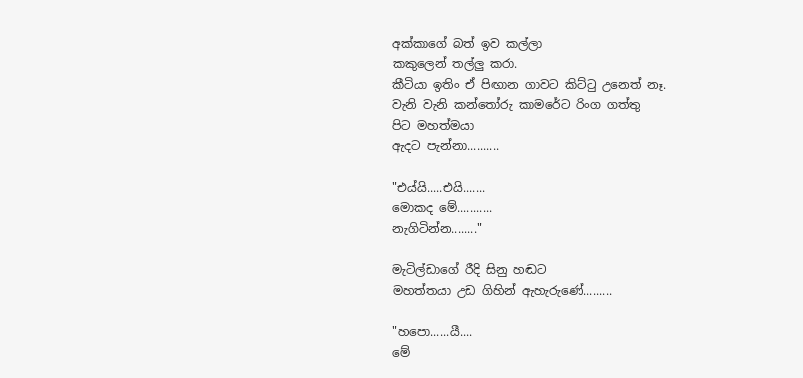අක්කාගේ බත් ඉව කල්ලා
කකුලෙන් තල්ලු කරා.
කීටියා ඉතිං ඒ පිඟාන ගාවට කිට්ටු උනෙත් නෑ.
වැනි වැනි කන්තෝරු කාමරේට රිංග ගත්තු
පිට මහත්මයා
ඇදට පැන්නා..........

"එය්යි.....එයි.......
මොකද මේ...........
නැගිටින්න........"

මැටිල්ඩාගේ රීදි සිනු හඬට
මහත්තයා උඩ ගිහින් ඇහැරුණේ.........

"හපො......යී....
මේ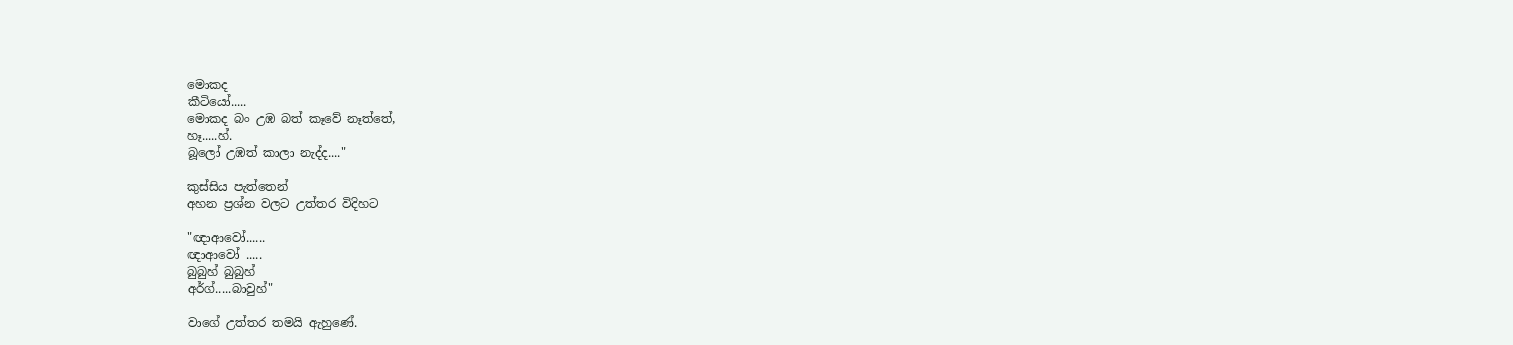මොකද
කීටියෝ.....
මොකද බං උඹ බත් කෑවේ නෑත්තේ,
හෑ.....හ්.
බූලෝ උඹත් කාලා නැද්ද...."

කුස්සිය පැත්තෙන්
අහන ප්‍රශ්න වලට උත්තර විදිහට

"ඥාආවෝ......
ඥාආවෝ .....
බුබුහ් බුබුහ්
අර්ග්.....බාවුහ්"

වාගේ උත්තර තමයි ඇහුණේ.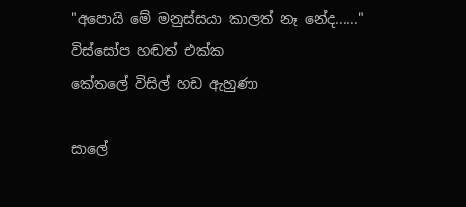"අපොයි මේ මනුස්සයා කාලත් නෑ නේද......"
විස්සෝප හඬත් එක්ක
කේතලේ විසිල් හඩ ඇහුණා

සාලේ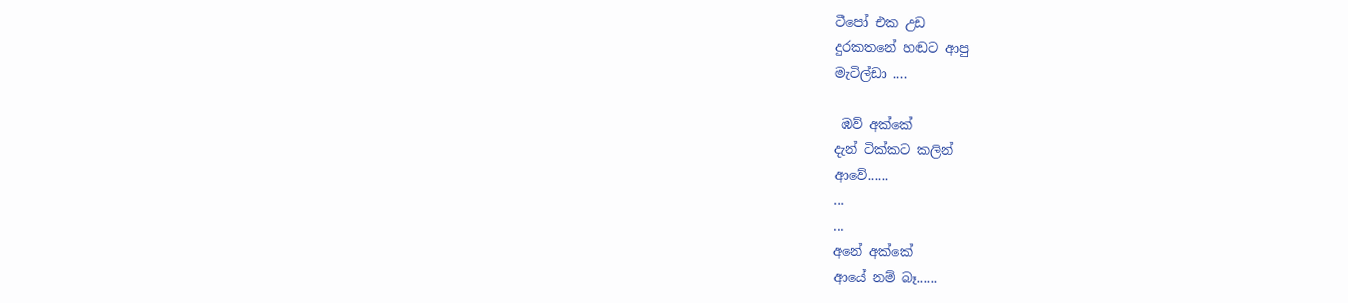ටීපෝ එක උඩ
දුරකතනේ හඬට ආපු
මැටිල්ඩා ....

 ඹව් අක්කේ
දැන් ටික්කට කලින්
ආවේ......
...
...
අනේ අක්කේ
ආයේ නම් බෑ......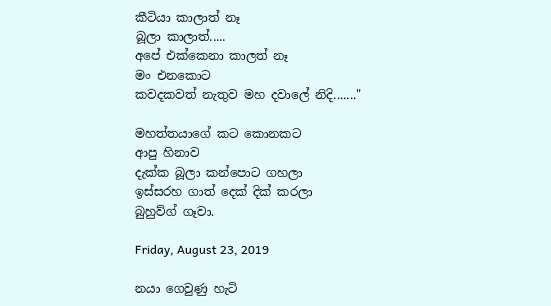කීටියා කාලාත් නෑ
බූලා කාලාත්.....
අපේ එක්කෙනා කාලත් නෑ
මං එනකොට
කවදකවත් නැතුව මහ දවාලේ නිදි......."

මහත්තයාගේ කට කොනකට
ආපු හිනාව
දැක්ක බූලා කන්පොට ගහලා
ඉස්සරහ ගාත් දෙක් දික් කරලා
බුහුව්ග් ගෑවා.

Friday, August 23, 2019

නයා ගෙවුණු හැටි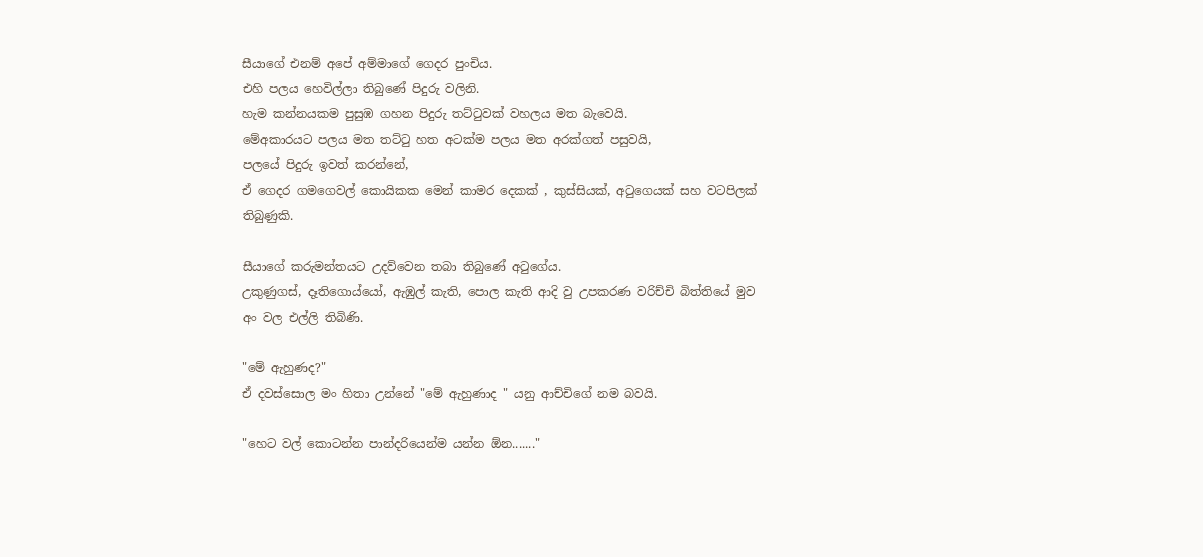සීයාගේ එනම් අපේ අම්මාගේ ගෙදර පුංචිය.
එහි පලය හෙවිල්ලා තිබුණේ පිදුරු වලිනි.
හැම කන්නයකම පුසුඹ ගහන පිදුරු තට්ටුවක් වහලය මත බැවෙයි.
මේඅකාරයට පලය මත තට්ටු හත අටක්ම පලය මත අරක්ගත් පසුවයි,
පලයේ පිදුරු ඉවත් කරන්නේ,
ඒ ගෙදර ගමගෙවල් කොයිකක මෙන් කාමර දෙකක් , කුස්සියක්, අටුගෙයක් සහ වටපිලක් තිබුණුකි.

සීයාගේ කරුමන්තයට උදව්වෙන තබා තිබුණේ අටුගේය.
උකුණුගස්, දෑතිගොය්යෝ, ඇඹුල් කැති, පොල කැති ආදි වු උපකරණ වරිච්චි බිත්තියේ මුව අං වල එල්ලි තිබිණි.

"මේ ඇහුණද?"
ඒ දවස්සොල මං හිතා උන්නේ "මේ ඇහුණාද " යනු ආච්චිගේ නම බවයි.

"හෙට වල් කොටන්න පාන්දරියෙන්ම යන්න ඕන......."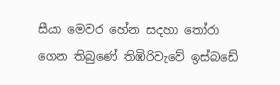සීයා මෙවර හේන සදහා තෝරා ගෙන තිබුණේ තිඹිරිවැවේ ඉස්බඩේ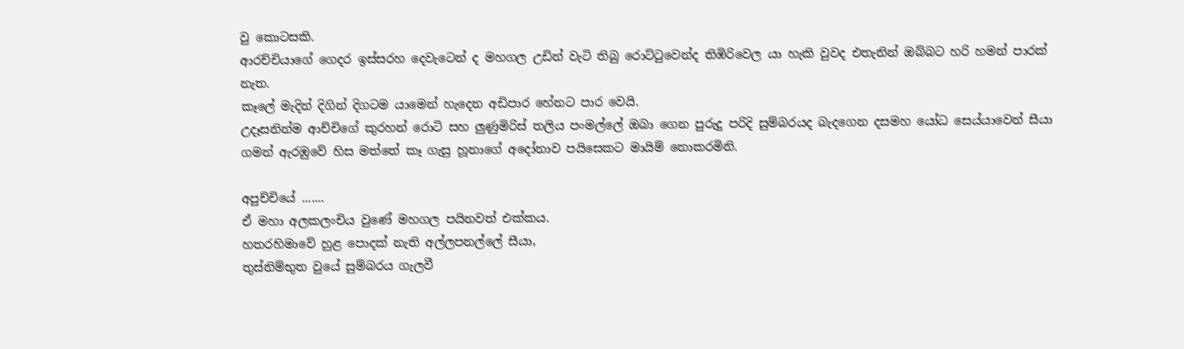වු කොටසකි.
ආරච්චියාගේ ගෙදර ඉස්සරහ දෙවැටෙන් ද මහගල උඩින් වැටි තිබු රොට්ටුවෙන්ද තිඹිරිවෙල යා හැකි වුවද එතැනින් ඔබ්බට හරි හමන් පාරක් නැත.
කෑලේ මැදින් දිගින් දිගටම යාමෙන් හැදෙන අඩිපාර හේනට පාර වෙයි.
උදෑසනින්ම ආච්චිගේ කුරහන් රොටි සහ ලුණුමිරිස් තලිය පංමල්ලේ ඔබා ගෙන පුරුදු පරිදි සුම්බරයද බැදගෙන දසමහ යෝධ සෙය්යාවෙන් සීයා ගමන් ඇරඹුවේ හිස මත්තේ කෑ ගැසු හූනාගේ අදෝනාව පයිසෙකට මායිම් නොකරමිනි.

අපුච්චියේ .......
ඒ මහා අලකලංචිය වුණේ මහගල පයිනවත් එක්කය.
හතරහිමාවේ හුළ පොදක් නැති අල්ලපනල්ලේ සීයා,
තුස්නිම්භුත වුයේ සුම්බරය ගැලවී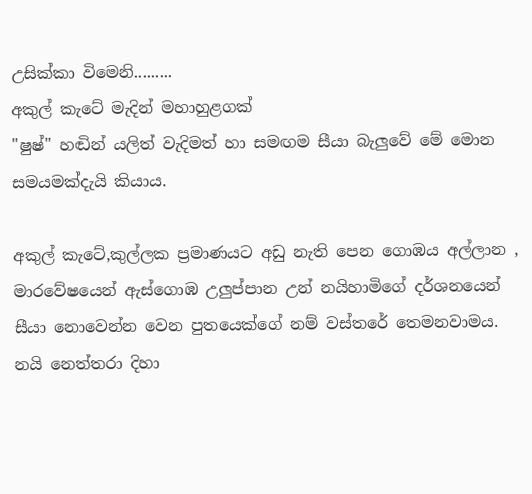උසික්කා විමෙනි.........
අකුල් කැටේ මැදින් මහාහුළගක්
"ෂුෂ්" හඬින් යලිත් වැදිමත් හා සමඟම සීයා බැලුවේ මේ මොන සමයමක්දැයි කියාය.

අකුල් කැටේ,කුල්ලක ප්‍රමාණයට අඩු නැති පෙන ගොඹය අල්ලාන ,
මාරවේෂයෙන් ඇස්ගොඹ උලුප්පාන උන් නයිහාමිගේ දර්ශනයෙන් සීයා නොවෙන්න වෙන පුතයෙක්ගේ නම් වස්තරේ තෙමනවාමය.
නයි නෙත්තරා දිහා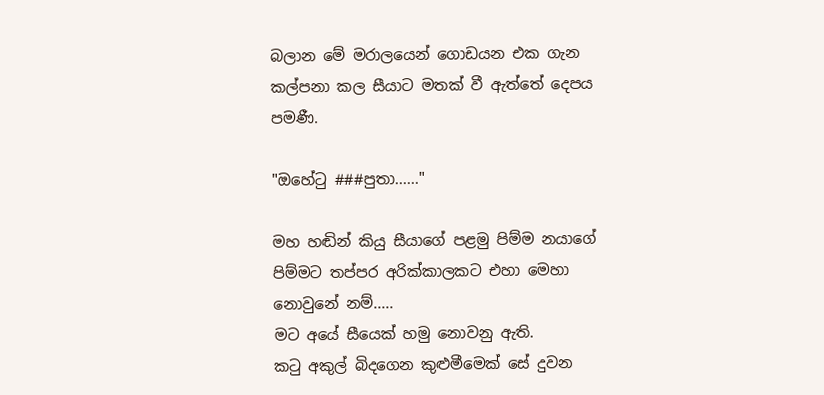බලාන මේ මරාලයෙන් ගොඩයන එක ගැන කල්පනා කල සීයාට මතක් වී ඇත්තේ දෙපය පමණී.

"ඔහේටු ###පුතා......"

මහ හඬින් කියු සීයාගේ පළමු පිම්ම නයාගේ පිම්මට තප්පර අරික්කාලකට එහා මෙහා නොවුනේ නම්.....
මට අයේ සීයෙක් හමු නොවනු ඇති.
කටු අකුල් බිදගෙන කුළුමීමෙක් සේ දුවන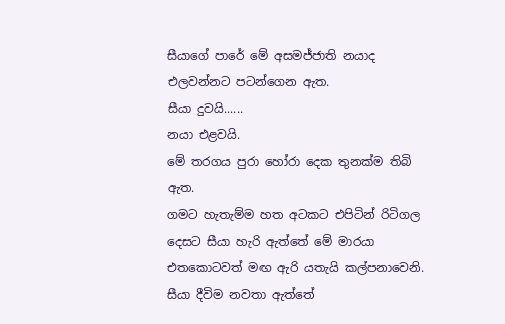සීයාගේ පාරේ මේ අසමජ්ජාති නයාද එලවන්නට පටන්ගෙන ඇත.
සීයා දුවයි......
නයා එළවයි.
මේ තරගය පුරා හෝරා දෙක තුනක්ම තිබි ඇත.
ගමට හැතැම්ම හත අටකට එපිටින් රිටිගල දෙසට සීයා හැරි ඇත්තේ මේ මාරයා එතකොටවත් මඟ ඇරි යතැයි කල්පනාවෙනි. සීයා දීවිම නවතා ඇත්තේ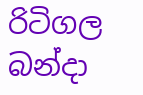රිටිගල බන්දා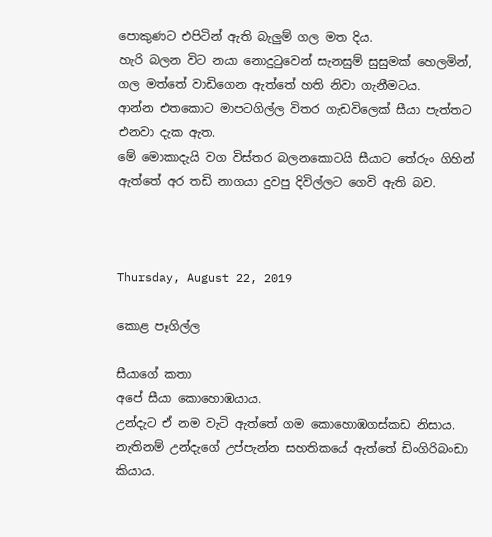පොකුණට එපිටින් ඇති බැලුම් ගල මත දිය.
හැරි බලන විට නයා නොදුටුවෙන් සැනසුම් සුසුමක් හෙලමින්,
ගල මත්තේ වාඩිගෙන ඇත්තේ හති නිවා ගැනීමටය.
ආන්න එතකොට මාපටගිල්ල විතර ගැඩවිලෙක් සීයා පැත්තට එනවා දැක ඇත.
මේ මොකාදැයි වග විස්තර බලනකොටයි සීයාට තේරුං ගිහින් ඇත්තේ අර තඩි නාගයා දුවපු දිවිල්ලට ගෙවි ඇති බව.



Thursday, August 22, 2019

කොළ පෑගිල්ල

සීයාගේ කතා
අපේ සීයා කොහොඹයාය.
උන්දැට ඒ නම වැටි ඇත්තේ ගම කොහොඹගස්කඩ නිසාය.
නැතිනම් උන්දැගේ උප්පැන්න සහතිකයේ ඇත්තේ ඩිංගිරිබංඩා කියාය.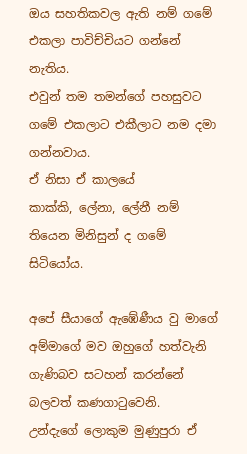ඔය සහතිකවල ඇති නම් ගමේ එකලා පාවිච්චියට ගන්නේ නැතිය.
එවුන් තම තමන්ගේ පහසුවට ගමේ එකලාට එකීලාට නම දමා ගන්නවාය.
ඒ නිසා ඒ කාලයේ
කාක්කි, ලේනා, ලේනී නම් තියෙන මිනිසුන් ද ගමේ සිටියෝය.

අපේ සීයාගේ ඇඹේණීය වු මාගේ අම්මාගේ මව ඔහුගේ හත්වැනි ගැණිබව සටහන් කරන්නේ බලවත් කණගාටුවෙනි.
උන්දැගේ ලොකුම මුණුපුරා ඒ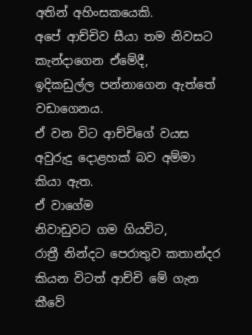අතින් අහිංසකයෙකි.
අපේ ආච්චිව සීයා තම නිවසට කැන්දාගෙන ඒමේදී,
ඉදිකඩුල්ල පන්නාගෙන ඇත්තේ වඩාගෙනය.
ඒ වන විට ආච්චිගේ වයස අවුරුදු දොළහක් බව අම්මා කියා ඇත.
ඒ වාගේම
නිවාඩුවට ගම ගියවිට,
රාත්‍රී නින්දට පෙරාතුව කතාන්දර කියන විටත් ආච්චි මේ ගැන කීවේ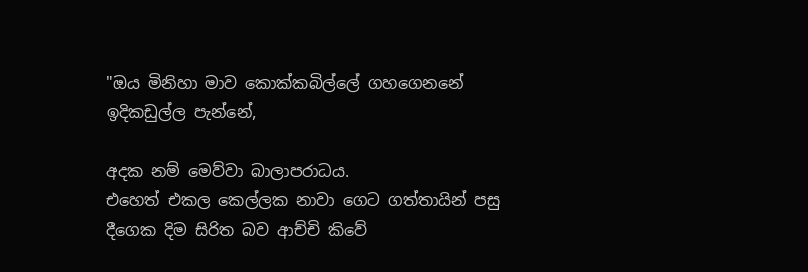"ඔය මිනිහා මාව කොක්කබිල්ලේ ගහගෙනනේ ඉදිකඩුල්ල පැන්නේ,

අදක නම් මෙව්වා බාලාපරාධය.
එහෙත් එකල කෙල්ලක නාවා ගෙට ගත්තායින් පසු දීගෙක දිම සිරිත බව ආච්චි කිවේ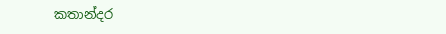කතාන්දර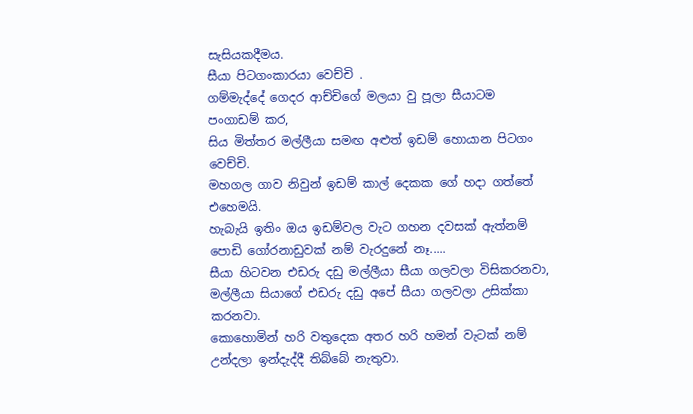සැසියකදීමය.
සීයා පිටගංකාරයා වෙච්චි .
ගම්මැද්දේ ගෙදර ආච්චිගේ මලයා වු පූලා සීයාටම පංගාඩම් කර,
සිය මිත්තර මල්ලීයා සමඟ අළුත් ඉඩම් හොයාන පිටගං වෙච්චි.
මහගල ගාව නිවුන් ඉඩම් කාල් දෙකක ගේ හදා ගත්තේ එහෙමයි.
හැබැයි ඉතිං ඔය ඉඩම්වල වැට ගහන දවසක් ඇත්නම් පොඩි ගෝරනාඩුවක් නම් වැරදුනේ නෑ.....
සීයා හිටවන එඩරු දඩු මල්ලීයා සීයා ගලවලා විසිකරනවා,
මල්ලීයා සියාගේ එඩරු දඩු අපේ සීයා ගලවලා උසික්කා කරනවා.
කොහොමින් හරි වතුදෙක අතර හරි හමන් වැටක් නම් උන්දලා ඉන්දැද්දී තිබ්බේ නැතුවා.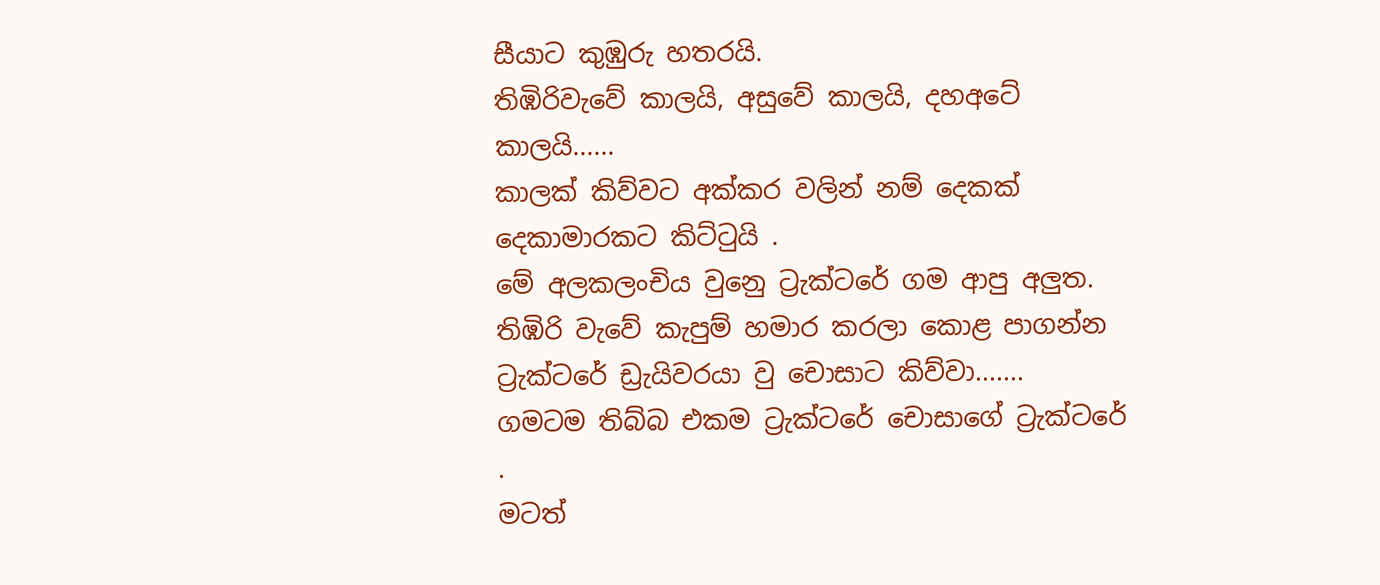සීයාට කුඹුරු හතරයි.
තිඹිරිවැවේ කාලයි, අසුවේ කාලයි, දහඅටේ කාලයි......
කාලක් කිව්වට අක්කර වලින් නම් දෙකක් දෙකාමාරකට කිට්ටුයි .
මේ අලකලංචිය වුනෙු ට්‍රැක්ටරේ ගම ආපු අලුත.
තිඹිරි වැවේ කැපුම් හමාර කරලා කොළ පාගන්න ට්‍රැක්ටරේ ඩ්‍රැයිවරයා වු චොසාට කිව්වා.......
ගමටම තිබ්බ එකම ට්‍රැක්ටරේ චොසාගේ ට්‍රැක්ටරේ .
මටත්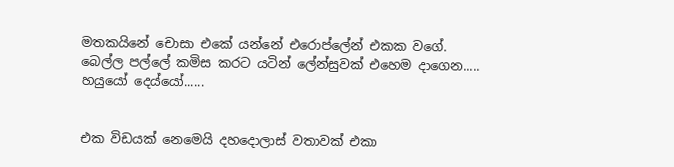මතකයිනේ චොසා එකේ යන්නේ එරොප්ලේන් එකක වගේ.
බෙල්ල පල්ලේ කමිස කරට යටින් ලේන්සුවක් එහෙම දාගෙන.....
හයුයෝ දෙය්යෝ......


එක විඩයක් නෙමෙයි දහදොලාස් වතාවක් එකා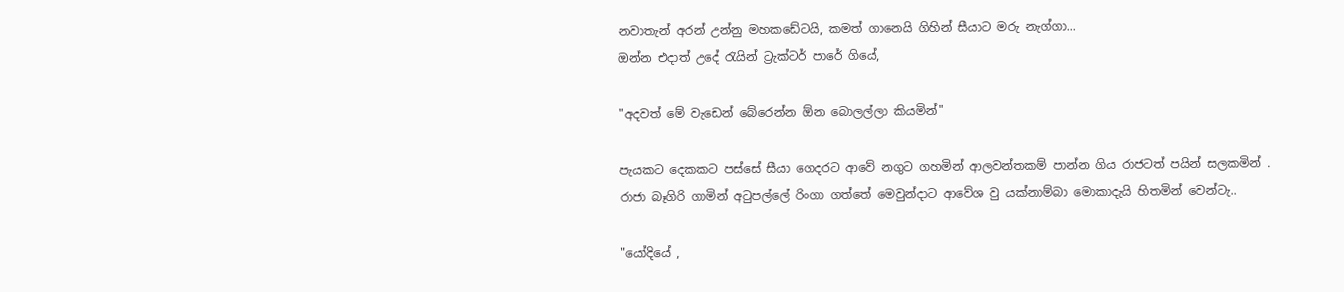නවාතැන් අරන් උන්නු මහකඩේටයි, කමත් ගානෙයි ගිහින් සීයාට මරු නැග්ගා...
ඔන්න එදාත් උදේ රැයින් ට්‍රැක්ටර් පාරේ ගියේ,

"අදවත් මේ වැඩෙන් බේරෙන්න ඕන බොලල්ලා කියමින්"

පැයකට දෙකකට පස්සේ සීයා ගෙදරට ආවේ නගුට ගහමින් ආලවන්තකම් පාන්න ගිය රාජටත් පයින් සලකමින් .
රාජා බෑගිරි ගාමින් අටුපල්ලේ රිංගා ගත්තේ මෙවුන්දාට ආවේශ වු යක්නාම්බා මොකාදැයි හිතමින් වෙන්ටැ..

"යෝදියේ ,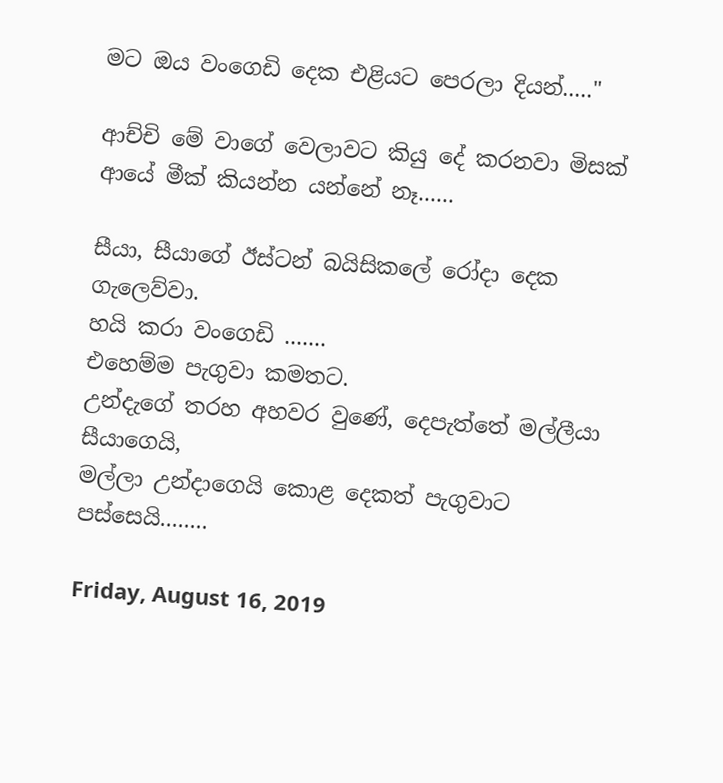මට ඔය වංගෙඩි දෙක එළියට පෙරලා දියන්....."

ආච්චි මේ වාගේ වෙලාවට කියු දේ කරනවා මිසක් ආයේ මීක් කියන්න යන්නේ නෑ......

සීයා, සීයාගේ ඊස්ටන් බයිසිකලේ රෝදා දෙක ගැලෙව්වා.
හයි කරා වංගෙඩි .......
එහෙම්ම පැගුවා කමතට.
උන්දැගේ තරහ අහවර වුණේ, දෙපැත්තේ මල්ලීයා සීයාගෙයි,
මල්ලා උන්දාගෙයි කොළ දෙකත් පැගුවාට පස්සෙයි........

Friday, August 16, 2019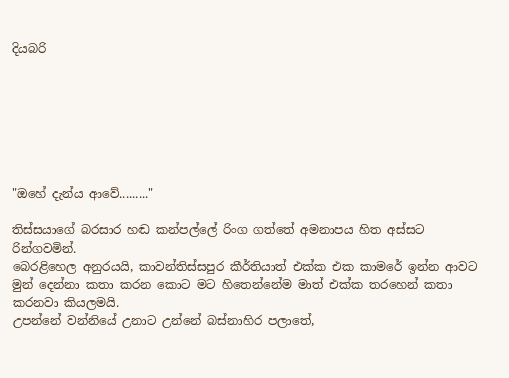දියබරි







"ඔහේ දැන්ය ආවේ........."

තිස්සයාගේ බරසාර හඬ කන්පල්ලේ රිංග ගත්තේ අමනාපය හිත අස්සට රින්ගවමින්.
බෙරළිහෙල අනුරයයි, කාවන්තිස්සපුර කීර්තියාත් එක්ක එක කාමරේ ඉන්න ආවට මුන් දෙන්නා කතා කරන කොට මට හිතෙන්නේම මාත් එක්ක තරහෙන් කතා කරනවා කියලමයි.
උපන්නේ වන්නියේ උනාට උන්නේ බස්නාහිර පලාතේ,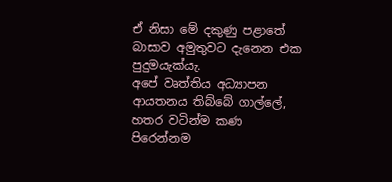ඒ නිසා මේ දකුණු පළාතේ බාසාව අමුතුවට දැනෙන එක පුදුමයැක්යැ.
අපේ වෘත්තිය අධ්‍යාපන ආයතනය තිබ්බේ ගාල්ලේ,
හතර වටින්ම කණ පිරෙන්නම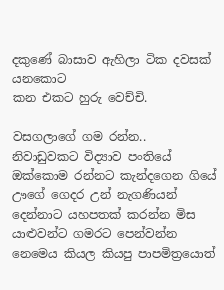දකුණේ බාසාව ඇහිලා ටික දවසක් යනකොට
කන එකට හුරු වෙච්චි.

වසගලාගේ ගම රන්න..
නිවාඩුවකට විද්‍යාව පංතියේ ඔක්කොම රන්නට කැන්දගෙන ගියේ ඌගේ ගෙදර උන් නැගණියන් දෙන්නාට යහපතක් කරන්න මිස යාළුවන්ට ගමරට පෙන්වන්න නෙමෙය කියල කියපු පාපමිත්‍රයොත්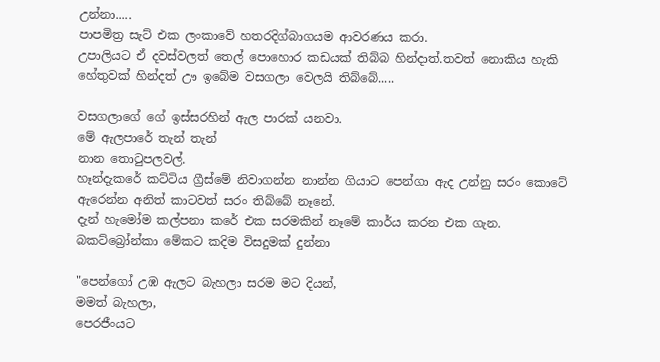උන්නා.....
පාපමිත්‍ර සැට් එක ලංකාවේ හතරදිග්බාගයම ආවරණය කරා.
උපාලියට ඒ දවස්වලත් තෙල් පොහොර කඩයක් තිබ්බ හින්දාත්.තවත් නොකිය හැකි හේතුවක් හින්දත් ඌ ඉබේම වසගලා වෙලයි තිබ්බේ.....

වසගලාගේ ගේ ඉස්සරහින් ඇල පාරක් යනවා.
මේ ඇලපාරේ තැන් තැන්
නාන තොටුපලවල්.
හෑන්දැකරේ කට්ටිය ග්‍රීස්මේ නිවාගන්න නාන්න ගියාට පෙන්ගා ඇද උන්නු සරං කොටේ ඇරෙන්න අනිත් කාටවත් සරං තිබ්බේ නෑනේ.
දැන් හැමෝම කල්පනා කරේ එක සරමකින් නෑමේ කාර්ය කරන එක ගැන.
බකට්බ්‍රෝන්කා මේකට කදිම විසදුමක් දුන්නා

"පෙන්ගෝ උඹ ඇලට බැහලා සරම මට දියන්,
මමත් බැහලා,
පෙරජීංයට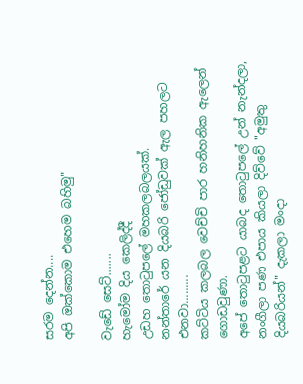සරම දෙන්න....
අපි ඔක්කොම එහෙම බහිමු"

වැඩේ සෙට්.......
හැමෝම දිය කෙලිද්දී
උඩහ තොටුපලේ මහකලබලයක්.
නන්තාරේ යන දියබරි ජෝඩුවක් ඇල පහලට එනවා.........
කට්ටිය කලබල වෙච්චි පාර හනිහනික ඇලෙන් ගොඩවුණා.
අපේ තොටුපළට යාබද තොටුපලේ උන් නැන්දලා, නංගීලා පණ එපාය කියලා දිව්වේ "අමුතු දියබරියන්" දැකලා මංදා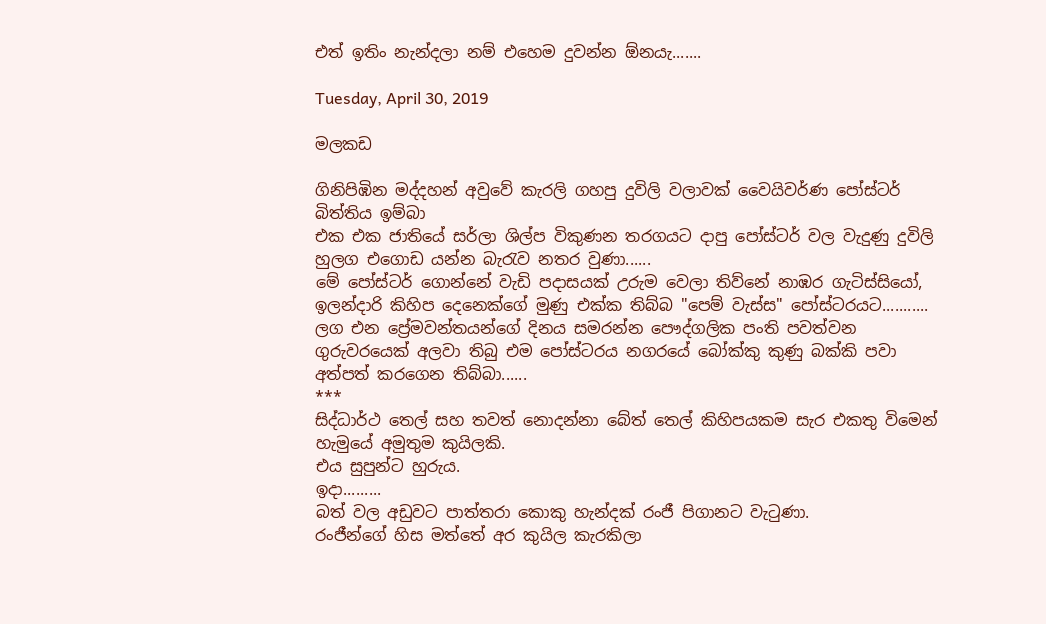එත් ඉතිං නැන්දලා නම් එහෙම දුවන්න ඕනයැ.......

Tuesday, April 30, 2019

මලකඩ

ගිනිපිඹින මද්දහන් අවුවේ කැරලි ගහපු දුවිලි වලාවක් වෛයිවර්ණ පෝස්ටර් බිත්තිය ඉම්බා
එක එක ජාතියේ සර්ලා ශිල්ප විකුණන තරගයට දාපු පෝස්ටර් වල වැදුණු දුවිලි හුලග එගොඩ යන්න බැරැව නතර වුණා......
මේ පෝස්ටර් ගොන්නේ වැඩි පදාසයක් උරුම වෙලා තිව්නේ නාඹර ගැටිස්සියෝ, ඉලන්දාරි කිහිප දෙනෙක්ගේ මුණු එක්ක තිබ්බ "පෙම් වැස්ස" පෝස්ටරයට...........
ලග එන ප්‍රේමවන්තයන්ගේ දිනය සමරන්න පෞද්ගලික පංති පවත්වන ගුරුවරයෙක් අලවා තිබු එම පෝස්ටරය නගරයේ බෝක්කු කුණු බක්කි පවා අත්පත් කරගෙන තිබ්බා......
***
සිද්ධාර්ථ තෙල් සහ තවත් නොදන්නා බේත් තෙල් කිහිපයකම සැර එකතු විමෙන් හැමුයේ අමුතුම කුයිලකි.
එය සුපුන්ට හුරුය.
ඉදා.........
බත් වල අඩුවට පාත්තරා කොකු හැන්දක් රංජී පිගානට වැටුණා.
රංජීන්ගේ හිස මත්තේ අර කුයිල කැරකිලා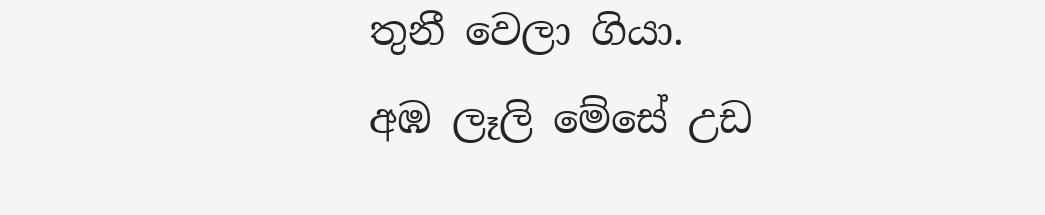තුනී වෙලා ගියා.
අඹ ලෑලි මේසේ උඩ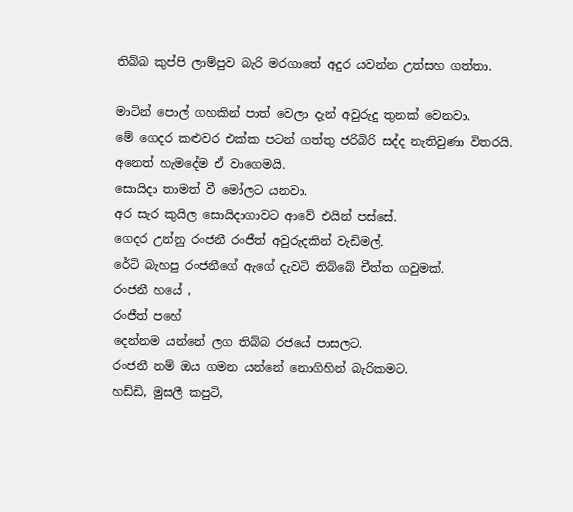තිබ්බ කුප්පි ලාම්පුව බැරි මරගාතේ අදුර යවන්න උත්සහ ගත්තා.

මාටින් පොල් ගහකින් පාත් වෙලා දැන් අවුරුදු තුනක් වෙනවා.
මේ ගෙදර කළුවර එක්ක පටන් ගත්තු ජරිබිරි සද්ද නැතිවුණා විතරයි.
අනෙත් හැමදේම ඒ වාගෙමයි.
සොයිදා තාමත් වී මෝලට යනවා.
අර සැර කුයිල සොයිදාගාවට ආවේ එයින් පස්සේ.
ගෙදර උන්නු රංජනී රංජීත් අවුරුදකින් වැඩිමල්.
රේටි බැහපු රංජනීගේ ඇගේ දැවටි තිබ්බේ චීත්ත ගවුමක්.
රංජනී හයේ ,
රංජීත් පහේ
දෙන්නම යන්නේ ලග තිබ්බ රජයේ පාසලට.
රංජනී නම් ඔය ගමන යන්නේ නොගිහින් බැරිකමට.
හඩ්ඩි, මුසලී කපුටි,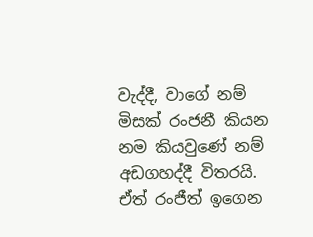වැද්දී, වාගේ නම් මිසක් රංජනී කියන නම කියවුණේ නම් අඩගහද්දී විතරයි.
ඒත් රංජීත් ඉගෙන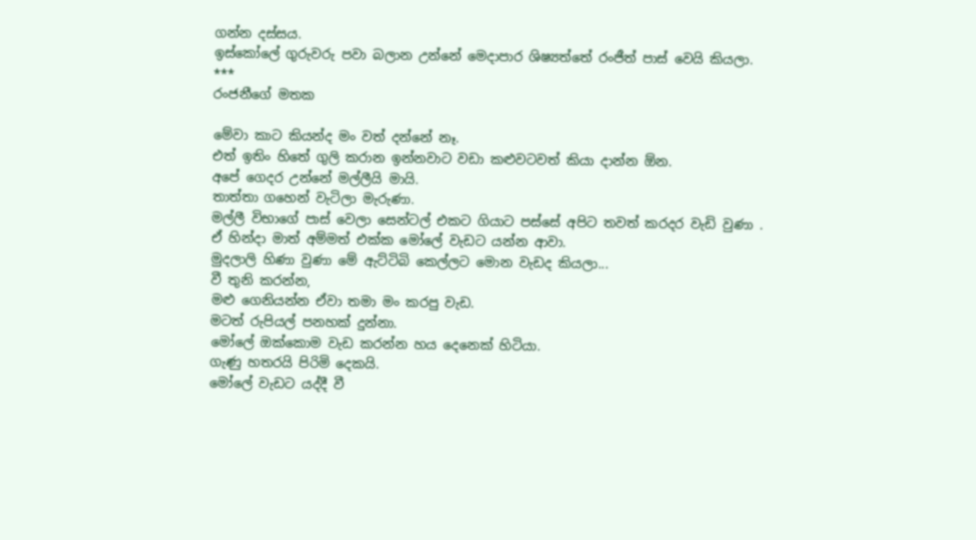ගන්න දස්සය.
ඉස්කෝලේ ගුරුවරු පවා බලාන උන්නේ මෙදාපාර ශිෂ්‍යත්තේ රංජීත් පාස් වෙයි කියලා.
***
රංජනීගේ මතක

මේවා කාට කියන්ද මං වත් දන්නේ නෑ.
එත් ඉතිං හිතේ ගුලි කරාන ඉන්නවාට වඩා කළුවටවත් කියා දාන්න ඕන.
අපේ ගෙදර උන්නේ මල්ලීයි මායි.
තාත්තා ගහෙන් වැටිලා මැරුණා.
මල්ලී විභාගේ පාස් වෙලා සෙන්ටල් එකට ගියාට පස්සේ අපිට තවත් කරදර වැඩි වුණා .
ඒ හින්දා මාත් අම්මත් එක්ක මෝලේ වැඩට යන්න ආවා.
මුදලාලි හිණා වුණා මේ ඇට්ටිබි කෙල්ලට මොන වැඩද කියලා...
වී තුනි කරන්න,
මළු ගෙනියන්න ඒවා තමා මං කරපු වැඩ.
මටත් රුපියල් පනහක් දුන්නා.
මෝලේ ඔක්කොම වැඩ කරන්න හය දෙනෙක් හිටියා.
ගැණු හතරයි පිරිමි දෙකයි.
මෝලේ වැඩට යද්දී වී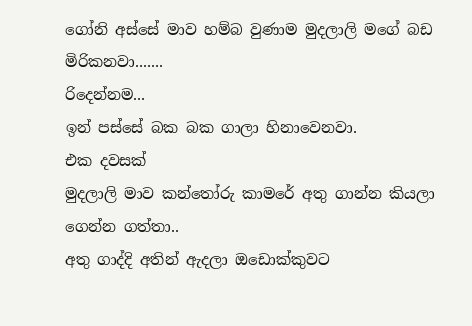ගෝනි අස්සේ මාව හම්බ වුණාම මුදලාලි මගේ බඩ මිරිකනවා.......
රිදෙන්නම...
ඉන් පස්සේ බක බක ගාලා හිනාවෙනවා.
එක දවසක්
මුදලාලි මාව කන්තෝරු කාමරේ අතු ගාන්න කියලා ගෙන්න ගත්තා..
අතු ගාද්දි අතින් ඇදලා ඔඩොක්කුවට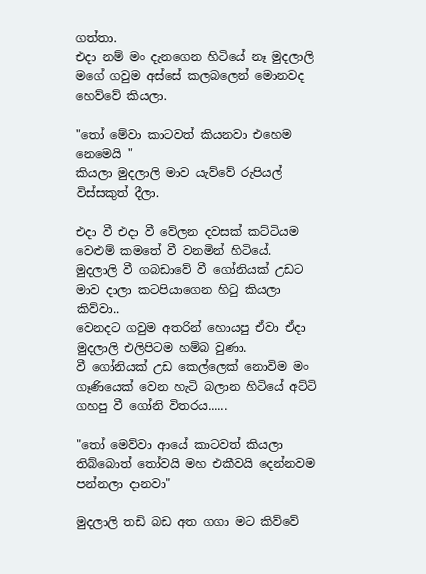ගත්තා.
එදා නම් මං දැනගෙන හිටියේ නෑ මුදලාලි මගේ ගවුම අස්සේ කලබලෙන් මොනවද හෙව්වේ කියලා.

"තෝ මේවා කාටවත් කියනවා එහෙම නෙමෙයි "
කියලා මුදලාලි මාව යැව්වේ රුපියල් විස්සකුත් දීලා.

එදා වී එදා වී වේලන දවසක් කට්ටියම වෙළුම් කමතේ වී වනමින් හිටියේ.
මුදලාලි වී ගබඩාවේ වී ගෝනියක් උඩට මාව දාලා කටපියාගෙන හිටු කියලා කිව්වා..
වෙනදට ගවුම අතරින් හොයපු ඒවා ඒදා මුදලාලි එලිපිටම හම්බ වුණා.
වී ගෝනියක් උඩ කෙල්ලෙක් නොවිම මං ගෑණියෙක් වෙන හැටි බලාන හිටියේ අට්ටි ගහපු වී ගෝනි විතරය......

"තෝ මෙව්වා ආයේ කාටවත් කියලා තිබ්බොත් තෝවයි මහ එකීවයි දෙන්නවම පන්නලා දානවා"

මුදලාලි තඩි බඩ අත ගගා මට කිව්වේ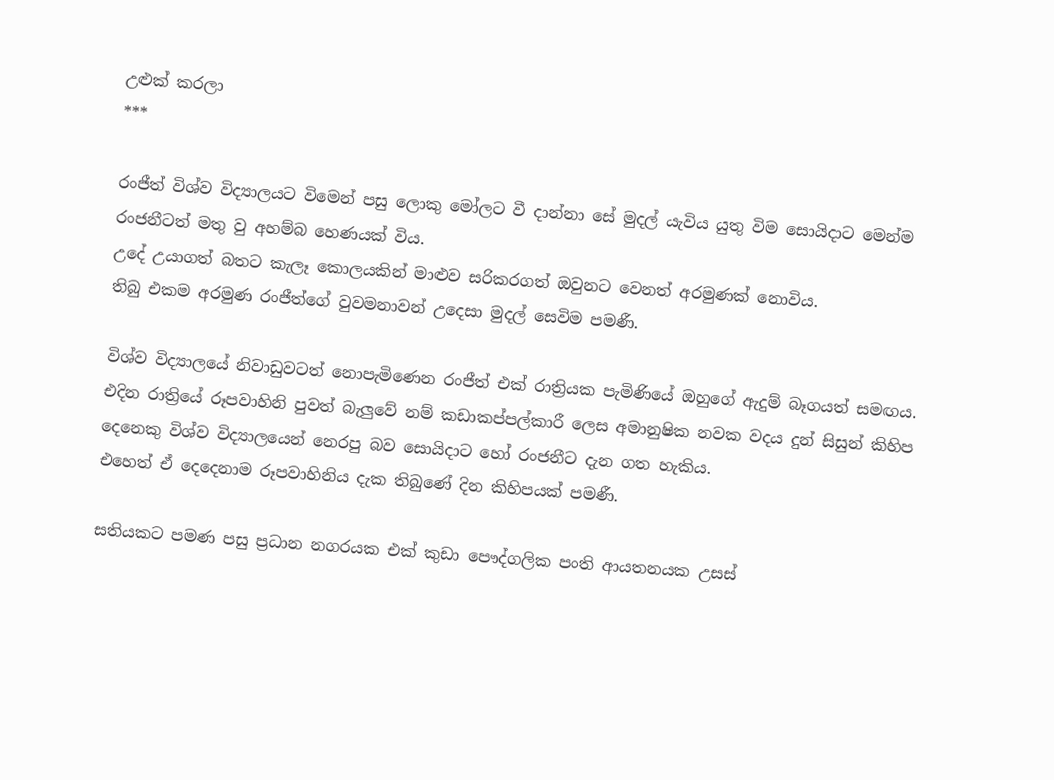උළුක් කරලා
***

රංජීත් විශ්ව විද්‍යාලයට විමෙන් පසු ලොකු මෝලට වී දාන්නා සේ මුදල් යැවිය යුතු විම සොයිදාට මෙන්ම රංජනීටත් මතු වු අහම්බ හෙණයක් විය.
උදේ උයාගත් බතට කැලෑ කොලයකින් මාළුව සරිකරගත් ඔවුනට වෙනත් අරමුණක් නොවිය.
තිබු එකම අරමුණ රංජීත්ගේ වුවමනාවන් උදෙසා මුදල් සෙවිම පමණී.

විශ්ව විද්‍යාලයේ නිවාඩුවටත් නොපැමිණෙන රංජීත් එක් රාත්‍රියක පැමිණියේ ඔහුගේ ඇදුම් බෑගයත් සමඟය.
එදින රාත්‍රියේ රූපවාහිනි පුවත් බැලුවේ නම් කඩාකප්පල්කාරී ලෙස අමානුෂික නවක වදය දුන් සිසුන් කිහිප දෙනෙකු විශ්ව විද්‍යාලයෙන් නෙරපු බව සොයිදාට හෝ රංජනීට දැන ගත හැකිය.
එහෙත් ඒ දෙදෙනාම රූපවාහිනිය දැක තිබුණේ දින කිහිපයක් පමණී.

සතියකට පමණ පසු ප්‍රධාන නගරයක එක් කුඩා පෞද්ගලික පංති ආයතනයක උසස්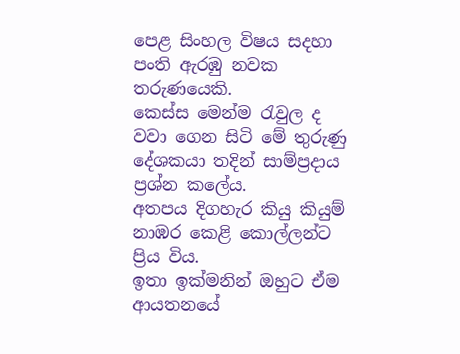පෙළ සිංහල විෂය සදහා පංති ඇරඹු නවක තරුණයෙකි.
කෙස්ස මෙන්ම රැවුල ද වවා ගෙන සිටි මේ තුරුණු දේශකයා තදින් සාම්ප්‍රදාය ප්‍රශ්න කලේය.
අතපය දිගහැර කියු කියුම් නාඹර කෙළි කොල්ලන්ට ප්‍රිය විය.
ඉතා ඉක්මනින් ඔහුට ඒම ආයතනයේ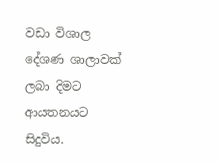වඩා විශාල දේශණ ශාලාවක් ලබා දිමට ආයතනයට සිදුවිය.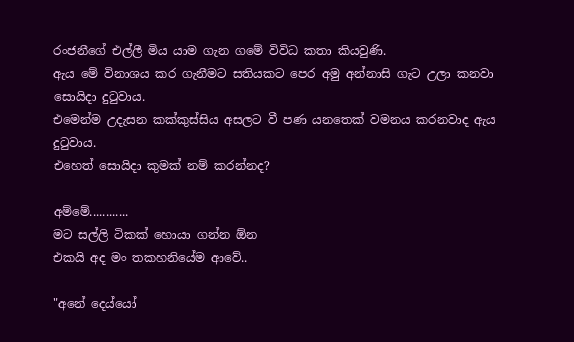රංජනීගේ එල්ලී මිය යාම ගැන ගමේ විවිධ කතා කියවුණි.
ඇය මේ විනාශය කර ගැනීමට සතියකට පෙර අමු අන්නාසි ගැට උලා කනවා සොයිදා දුටුවාය.
එමෙන්ම උදැසන කක්කුස්සිය අසලට වී පණ යනතෙක් වමනය කරනවාද ඇය දුටුවාය.
එහෙත් සොයිදා කුමක් නම් කරන්නද?

අම්මේ............
මට සල්ලි ටිකක් හොයා ගන්න ඕන
එකයි අද මං තකහනියේම ආවේ..

"අනේ දෙය්යෝ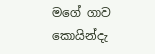මගේ ගාව කොයින්දැ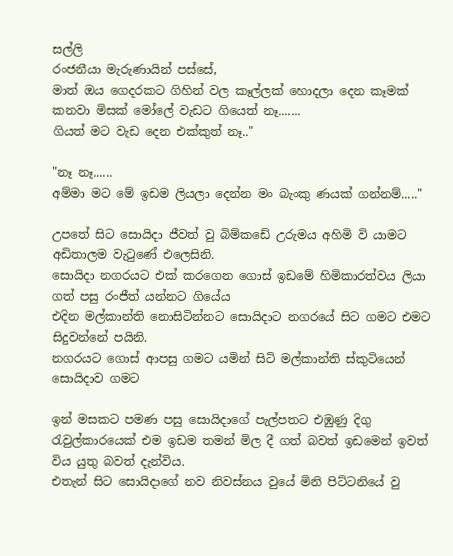සල්ලි
රංජනීයා මැරුණායින් පස්සේ,
මාත් ඔය ගෙදරකට ගිහින් වල කෑල්ලක් හොදලා දෙන කෑමක් කනවා මිසක් මෝලේ වැඩට ගියෙත් නෑ.......
ගියත් මට වැඩ දෙන එක්කුත් නෑ.."

"නෑ නෑ......
අම්මා මට මේ ඉඩම ලියලා දෙන්න මං බැංකු ණයක් ගන්නම්....."

උපතේ සිට සොයිදා ජීවත් වු බිම්කඩේ උරුමය අහිමි වි යාමට අඩිතාලම වැටුණේ එලෙසිනි.
සොයිදා නගරයට එක් කරගෙන ගොස් ඉඩමේ හිමිකාරත්වය ලියා ගත් පසු රංජීත් යන්නට ගියේය
එදින මල්කාන්ති නොසිටින්නට සොයිදාට නගරයේ සිට ගමට එමට සිදුවන්නේ පයිනි.
නගරයට ගොස් ආපසු ගමට යමින් සිටි මල්කාන්ති ස්කුටියෙන් සොයිදාව ගමට

ඉන් මසකට පමණ පසු සොයිදාගේ පැල්පතට එඹුණු දිගු රැවුල්කාරයෙක් එම ඉඩම තමන් මිල දී ගත් බවත් ඉඩමෙන් ඉවත් විය යුතු බවත් දැන්විය.
එතැන් සිට සොයිදාගේ නව නිවස්නය වුයේ මිනි පිට්ටනියේ වු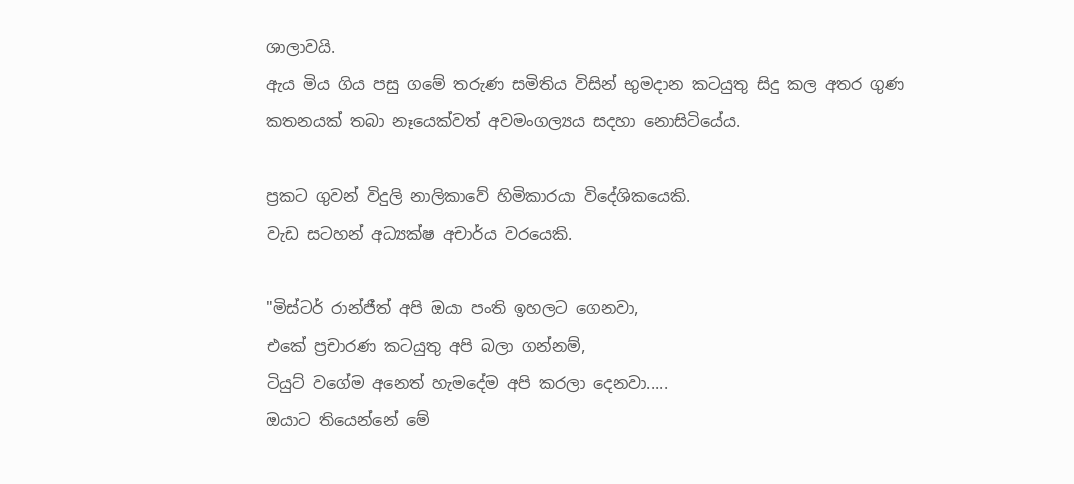ශාලාවයි.
ඇය මිය ගිය පසු ගමේ තරුණ සමිතිය විසින් භුමදාන කටයුතු සිදු කල අතර ගුණ කතනයක් තබා නෑයෙක්වත් අවමංගල්‍යය සදහා නොසිටියේය.

ප්‍රකට ගුවන් විදුලි නාලිකාවේ හිමිකාරයා විදේශිකයෙකි.
වැඩ සටහන් අධ්‍යක්ෂ අචාර්ය වරයෙකි.

"මිස්ටර් රාන්ජීත් අපි ඔයා පංති ඉහලට ගෙනවා,
එකේ ප්‍රචාරණ කටයුතු අපි බලා ගන්නම්,
ටියුට් වගේම අනෙත් හැමදේම අපි කරලා දෙනවා.....
ඔයාට තියෙන්නේ මේ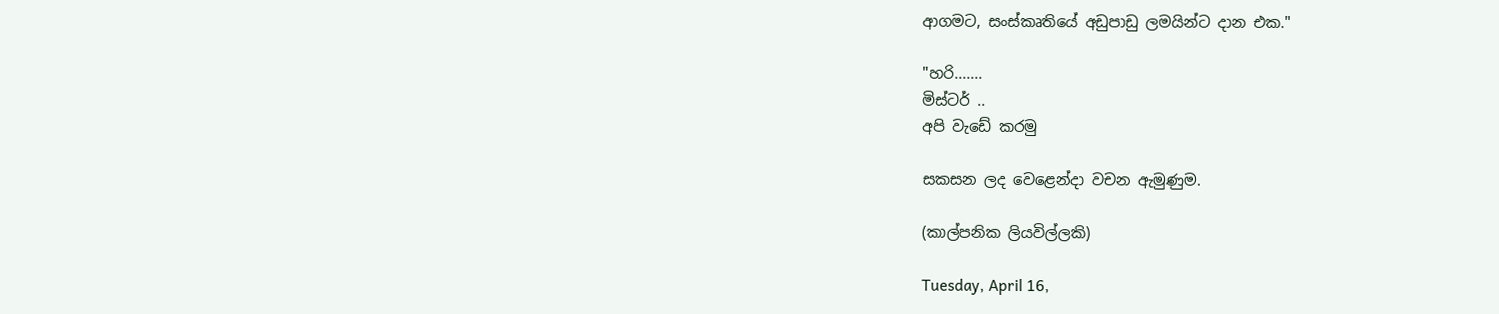ආගමට, සංස්කෘතියේ අඩුපාඩු ලමයින්ට දාන එක."

"හරි.......
මිස්ටර් ..
අපි වැඩේ කරමු

සකසන ලද වෙළෙන්දා වචන ඇමුණුම.

(කාල්පනික ලියවිල්ලකි)

Tuesday, April 16,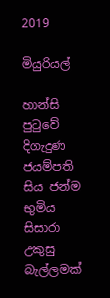2019

මියුරියල්

හාන්සි පුටුවේ දිගැදුණ ජයම්පති සිය ජන්ම භුමිය සිසාරා උකුසු බැල්ලමක්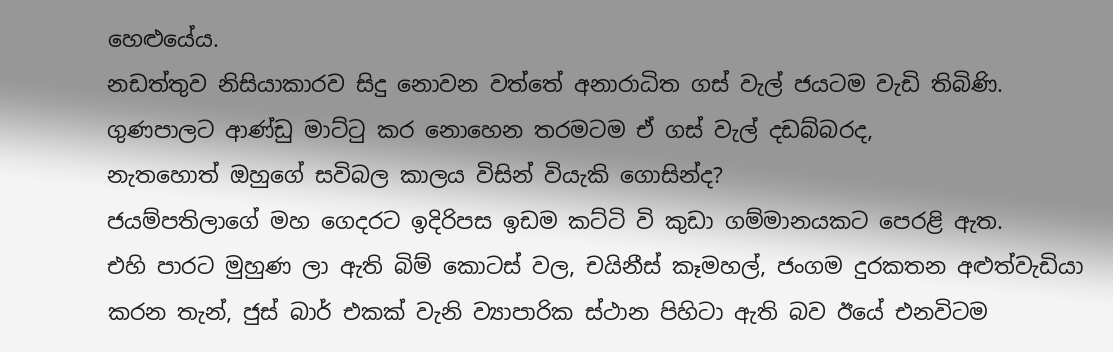හෙළුයේය.
නඩත්තුව නිසියාකාරව සිදු නොවන වත්තේ අනාරාධිත ගස් වැල් ජයටම වැඩි තිබිණි.
ගුණපාලට ආණ්ඩු මාට්ටු කර නොහෙන තරමටම ඒ ගස් වැල් දඩබ්බරද,
නැතහොත් ඔහුගේ සවිබල කාලය විසින් වියැකි ගොසින්ද?
ජයම්පතිලාගේ මහ ගෙදරට ඉදිරිපස ඉඩම කට්ටි වි කුඩා ගම්මානයකට පෙරළි ඇත.
එහි පාරට මුහුණ ලා ඇති බිම් කොටස් වල, චයිනීස් කෑමහල්, ජංගම දුරකතන අළුත්වැඩියා කරන තැන්, ජුස් බාර් එකක් වැනි ව්‍යාපාරික ස්ථාන පිහිටා ඇති බව ඊයේ එනවිටම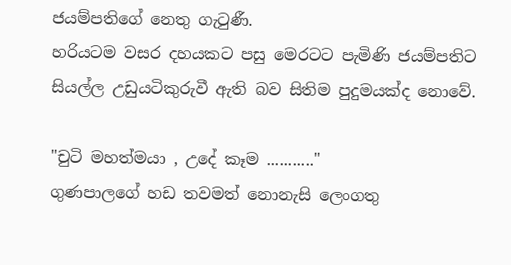ජයම්පතිගේ නෙතු ගැටුණී.
හරියටම වසර දහයකට පසු මෙරටට පැමිණි ජයම්පතිට සියල්ල උඩුයටිකුරුවී ඇති බව සිතිම පුදුමයක්ද නොවේ.

"චුටි මහත්මයා , උදේ කෑම ..........."
ගුණපාලගේ හඩ තවමත් නොනැසි ලෙංගතු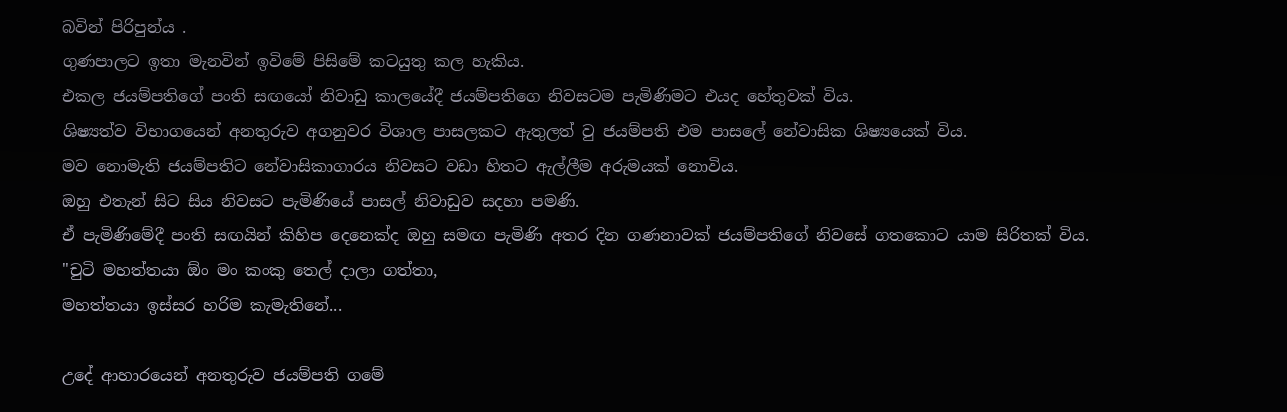බවින් පිරිපුන්ය .
ගුණපාලට ඉතා මැනවින් ඉවිමේ පිසිමේ කටයුතු කල හැකිය.
එකල ජයම්පතිගේ පංති සඟයෝ නිවාඩු කාලයේදී ජයම්පතිගෙ නිවසටම පැමිණිමට එයද හේතුවක් විය.
ශිෂ්‍යත්ව විභාගයෙන් අනතුරුව අගනුවර විශාල පාසලකට ඇතුලත් වු ජයම්පති එම පාසලේ නේවාසික ශිෂ්‍යයෙක් විය.
මව නොමැති ජයම්පතිට නේවාසිකාගාරය නිවසට වඩා හිතට ඇල්ලීම අරුමයක් නොවිය.
ඔහු එතැන් සිට සිය නිවසට පැමිණියේ පාසල් නිවාඩුව සදහා පමණි.
ඒ පැමිණිමේදී පංති සඟයින් කිහිප දෙනෙක්ද ඔහු සමඟ පැමිණි අතර දින ගණනාවක් ජයම්පතිගේ නිවසේ ගතකොට යාම සිරිතක් විය.
"චුටි මහත්තයා ඕං මං කංකු තෙල් දාලා ගත්තා,
මහත්තයා ඉස්සර හරිම කැමැතිනේ...

උදේ ආහාරයෙන් අනතුරුව ජයම්පති ගමේ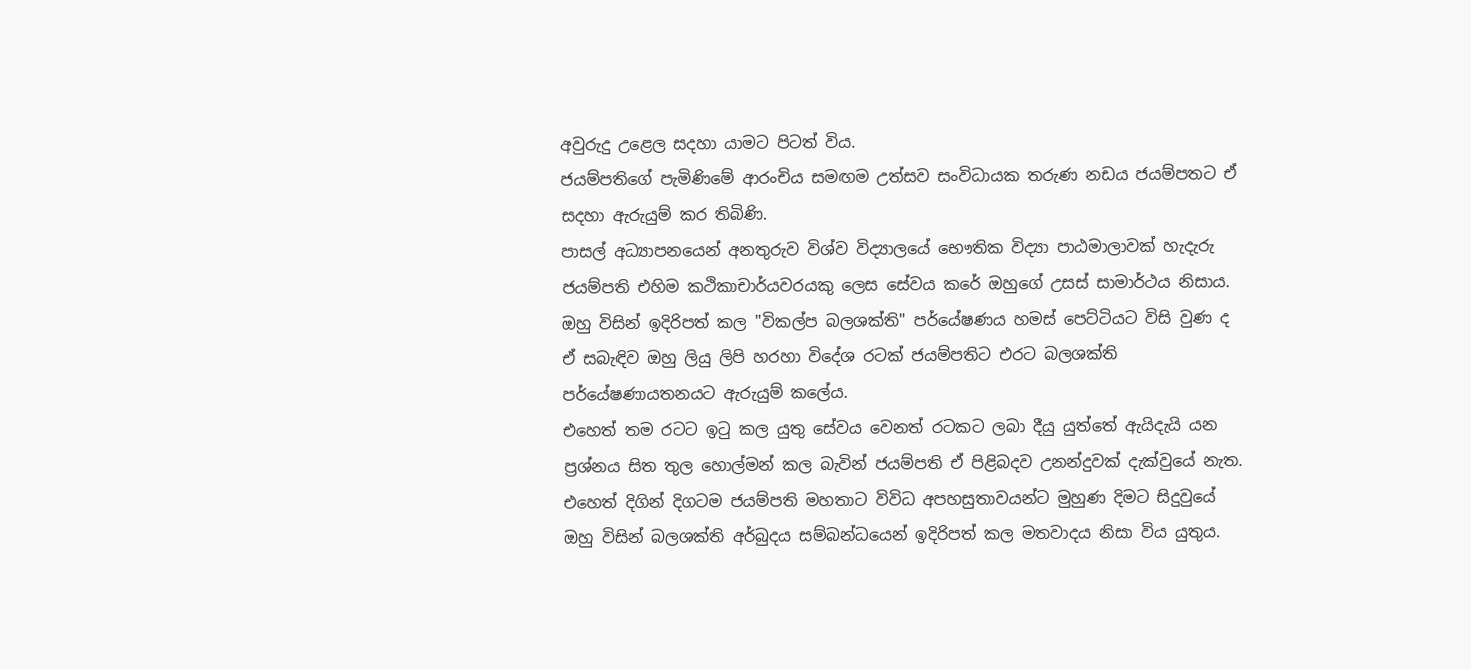අවුරුදු උළෙල සදහා යාමට පිටත් විය.
ජයම්පතිගේ පැමිණිමේ ආරංචිය සමඟම උත්සව සංවිධායක තරුණ නඩය ජයම්පතට ඒ සදහා ඇරුයුම් කර තිබිණි.
පාසල් අධ්‍යාපනයෙන් අනතුරුව විශ්ව විද්‍යාලයේ භෞතික විද්‍යා පාඨමාලාවක් හැදැරු ජයම්පති එහිම කථිකාචාර්යවරයකු ලෙස සේවය කරේ ඔහුගේ උසස් සාමාර්ථය නිසාය.
ඔහු විසින් ඉදිරිපත් කල "විකල්ප බලශක්ති" පර්යේෂණය හමස් පෙට්ටියට විසි වුණ ද ඒ සබැඳිව ඔහු ලියු ලිපි හරහා විදේශ රටක් ජයම්පතිට එරට බලශක්ති පර්යේෂණායතනයට ඇරුයුම් කලේය.
එහෙත් තම රටට ඉටු කල යුතු සේවය වෙනත් රටකට ලබා දීයු යුත්තේ ඇයිදැයි යන ප්‍රශ්නය සිත තුල හොල්මන් කල බැවින් ජයම්පති ඒ පිළිබදව උනන්දුවක් දැක්වුයේ නැත.
එහෙත් දිගින් දිගටම ජයම්පති මහතාට විවිධ අපහසුතාවයන්ට මුහුණ දිමට සිදුවුයේ ඔහු විසින් බලශක්ති අර්බුදය සම්බන්ධයෙන් ඉදිරිපත් කල මතවාදය නිසා විය යුතුය.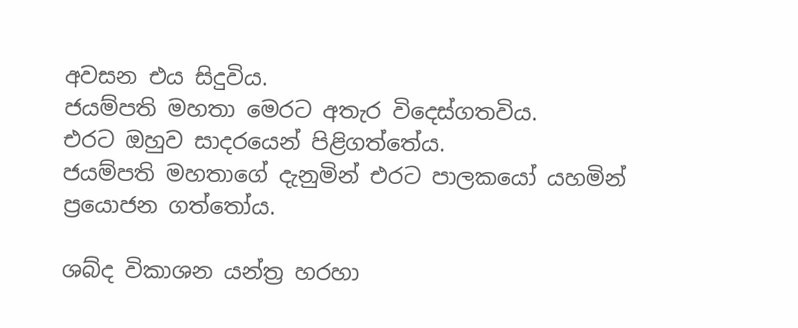අවසන එය සිදුවිය.
ජයම්පති මහතා මෙරට අතැර විදෙස්ගතවිය.
එරට ඔහුව සාදරයෙන් පිළිගත්තේය.
ජයම්පති මහතාගේ දැනුමින් එරට පාලකයෝ යහමින් ප්‍රයොජන ගත්තෝය.

ශබ්ද විකාශන යන්ත්‍ර හරහා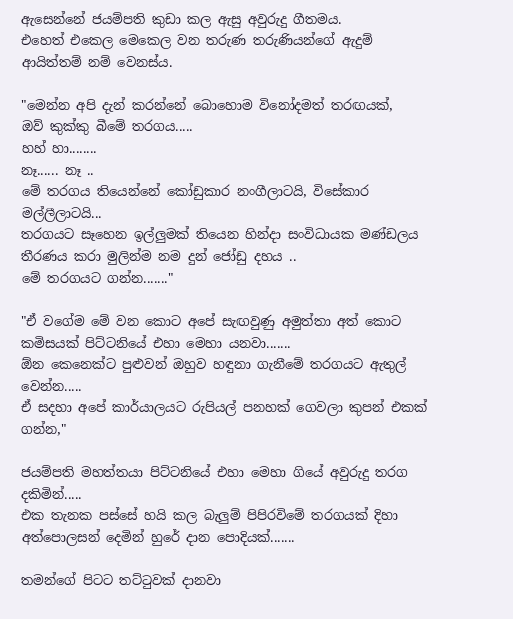ඇසෙන්නේ ජයම්පති කුඩා කල ඇසු අවුරුදු ගීතමය.
එහෙත් එකෙල මෙකෙල වන තරුණ තරුණියන්ගේ ඇදුම් ආයිත්තම් නම් වෙනස්ය.

"මෙන්න අපි දැන් කරන්නේ බොහොම විනෝදමත් තරඟයක්,
ඔව් කුක්කු බීමේ තරගය.....
හහ් හා........
නෑ...... නෑ ..
මේ තරගය තියෙන්නේ කෝඩුකාර නංගීලාටයි, විසේකාර මල්ලීලාටයි...
තරගයට සෑහෙන ඉල්ලුමක් තියෙන හින්දා සංවිධායක මණ්ඩලය තීරණය කරා මුලින්ම නම දුන් ජෝඩු දහය ..
මේ තරගයට ගන්න......."

"ඒ වගේම මේ වන කොට අපේ සැඟවුණු අමුත්තා අත් කොට කමිසයක් පිට්ටනියේ එහා මෙහා යනවා.......
ඕන කෙනෙක්ට පුළුවන් ඔහුව හඳුනා ගැනීමේ තරගයට ඇතුල් වෙන්න.....
ඒ සදහා අපේ කාර්යාලයට රුපියල් පනහක් ගෙවලා කුපන් එකක් ගන්න,"

ජයම්පති මහත්තයා පිට්ටනියේ එහා මෙහා ගියේ අවුරුදු තරග දකිමින්.....
එක තැනක පස්සේ හයි කල බැලුම් පිපිරවිමේ තරගයක් දිහා අත්පොලසන් දෙමින් හුරේ දාන පොදියක්.......

තමන්ගේ පිටට තට්ටුවක් දානවා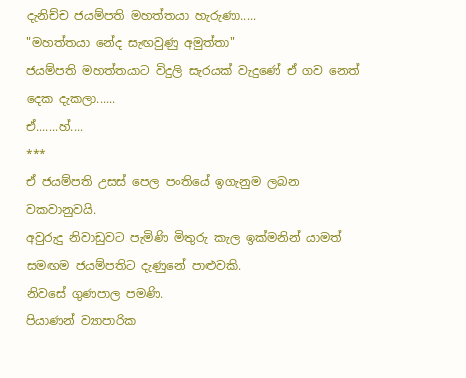දැනිච්ච ජයම්පති මහත්තයා හැරුණා.....
"මහත්තයා නේද සැඟවුණු අමුත්තා"
ජයම්පති මහත්තයාට විදුලි සැරයක් වැදුණේ ඒ ගව නෙත් දෙක දැකලා......
ඒ.......හ්....
***
ඒ ජයම්පති උසස් පෙල පංතියේ ඉගැනුම ලබන වකවානුවයි.
අවුරුදු නිවාඩුවට පැමිණි මිතුරු කැල ඉක්මනින් යාමත් සමඟම ජයම්පතිට දැණුනේ පාළුවකි.
නිවසේ ගුණපාල පමණි.
පියාණන් ව්‍යාපාරික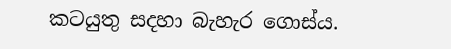කටයුතු සදහා බැහැර ගොස්ය.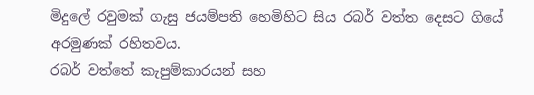මිදුලේ රවුමක් ගැසු ජයම්පති හෙමිහිට සිය රබර් වත්ත දෙසට ගියේ අරමුණක් රහිතවය.
රබර් වත්තේ කැපුම්කාරයන් සහ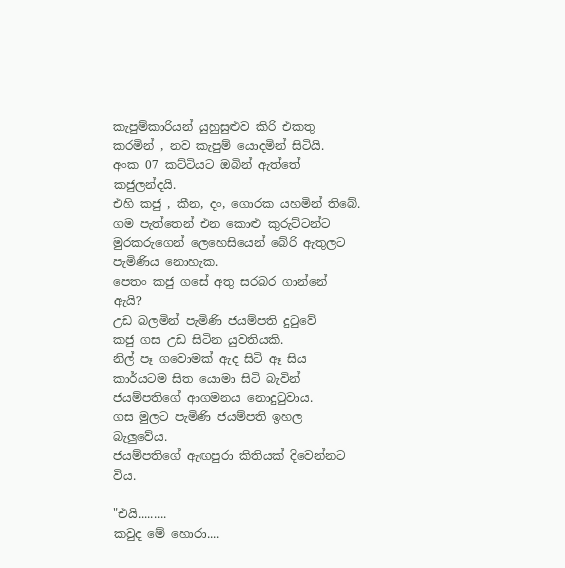කැපුම්කාරියන් යුහුසුළුව කිරි එකතු කරමින් , නව කැපුම් යොදමින් සිටියි.
අංක 07 කට්ටියට ඔබින් ඇත්තේ කජුලන්දයි.
එහි කජු , කීන, දං, ගොරක යහමින් තිබේ.
ගම පැත්තෙන් එන කොළු කුරුට්ටන්ට මුරකරුගෙන් ලෙහෙසියෙන් බේරි ඇතුලට පැමිණිය නොහැක.
පෙතං කජු ගසේ අතු සරබර ගාන්නේ ඇයි?
උඩ බලමින් පැමිණි ජයම්පති දුටුවේ
කජු ගස උඩ සිටින යුවතියකි.
නිල් පෑ ගවොමක් ඇද සිටි ඈ සිය කාර්යටම සිත යොමා සිටි බැවින් ජයම්පතිගේ ආගමනය නොදුටුවාය.
ගස මුලට පැමිණි ජයම්පති ඉහල බැලුවේය.
ජයම්පතිගේ ඇඟපුරා කිතියක් දිවෙන්නට විය.

"එයි.........
කවුද මේ හොරා....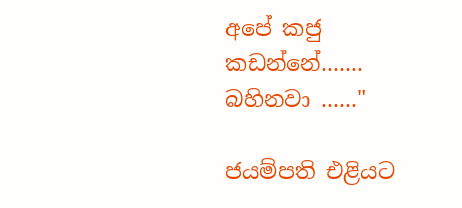අපේ කජු කඩන්නේ.......
බහිනවා ......"

ජයම්පති එළියට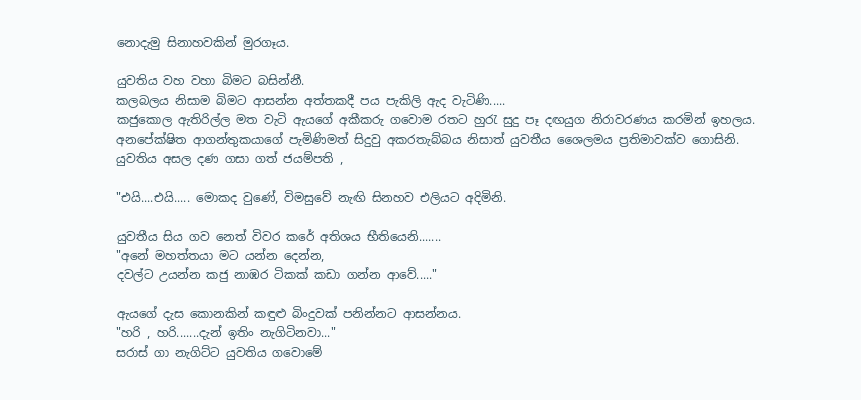නොදැමු සිනාහවකින් මුරගෑය.

යුවතිය වහ වහා බිමට බසින්නී.
කලබලය නිසාම බිමට ආසන්න අත්තකදී පය පැකිලි ඇද වැටිණි.....
කජුකොල ඇතිරිල්ල මත වැටි ඇයගේ අකීකරු ගවොම රතට හුරැ සුදු පෑ දඟයුග නිරාවරණය කරමින් ඉහලය.
අනපේක්ෂිත ආගන්තුකයාගේ පැමිණිමත් සිදුවු අකරතැබ්බය නිසාත් යුවතීය ශෛලමය ප්‍රතිමාවක්ව ගොසිනි.
යුවතිය අසල දණ ගසා ගත් ජයම්පති ,

"එයි....එයි..... මොකද වුණේ, විමසුවේ නැඟි සිනහව එලියට අදිමිනි.

යුවතීය සිය ගව නෙත් විවර කරේ අතිශය භීතියෙනි.......
"අනේ මහත්තයා මට යන්න දෙන්න,
දවල්ට උයන්න කජු නාඹර ටිකක් කඩා ගන්න ආවේ....."

ඇයගේ දැස කොනකින් කඳුළු බිංදුවක් පනින්නට ආසන්නය.
"හරි , හරි.......දැන් ඉතිං නැගිටිනවා..."
සරාස් ගා නැගිට්ට යුවතිය ගවොමේ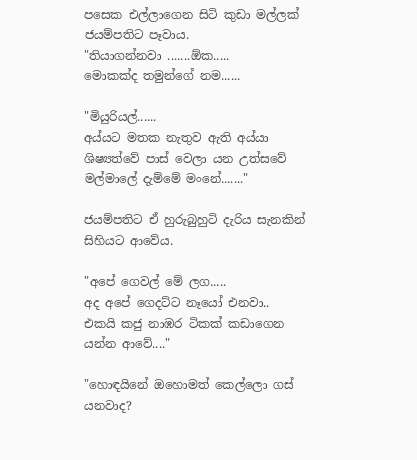පසෙක එල්ලාගෙන සිටි කුඩා මල්ලක් ජයම්පතිට පෑවාය.
"තියාගන්නවා .......ඕක.....
මොකක්ද තමුන්ගේ නම......

"මියුරියල්......
අය්යට මතක නැතුව ඇති අය්යා ශිෂ්‍යත්වේ පාස් වෙලා යන උත්සවේ මල්මාලේ දැම්මේ මංනේ......."

ජයම්පතිට ඒ හුරුබුහුටි දැරිය සැනකින් සිහියට ආවේය.

"අපේ ගෙවල් මේ ලග.....
අද අපේ ගෙදට්ට නෑයෝ එනවා..
එකයි කජු නාඹර ටිකක් කඩාගෙන යන්න ආවේ...."

"හොඳයිනේ ඔහොමත් කෙල්ලො ගස් යනවාද?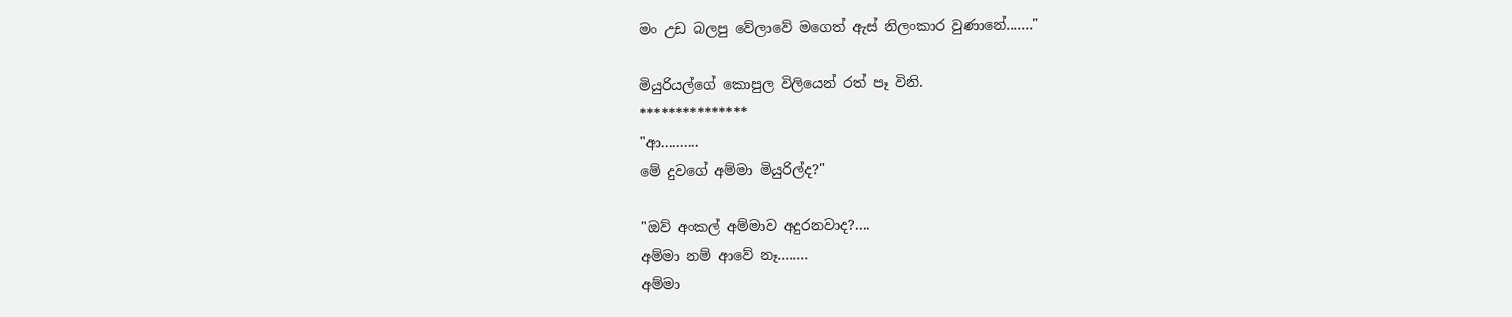මං උඩ බලපු වේලාවේ මගෙත් ඇස් නිලංකාර වුණානේ......."

මියුරියල්ගේ කොපුල විලියෙන් රත් පෑ විනි.
***************
"ආ..........
මේ දුවගේ අම්මා මියුරිල්ද?"

"ඔව් අංකල් අම්මාව අදුරනවාද?....
අම්මා නම් ආවේ නෑ........
අම්මා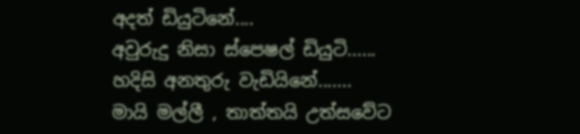අදත් ඩියුටිනේ....
අවුරුදු නිසා ස්පෙෂල් ඩියුටි......
හදිසි අනතුරු වැඩියිනේ.......
මායි මල්ලී , තාත්තයි උත්සවේට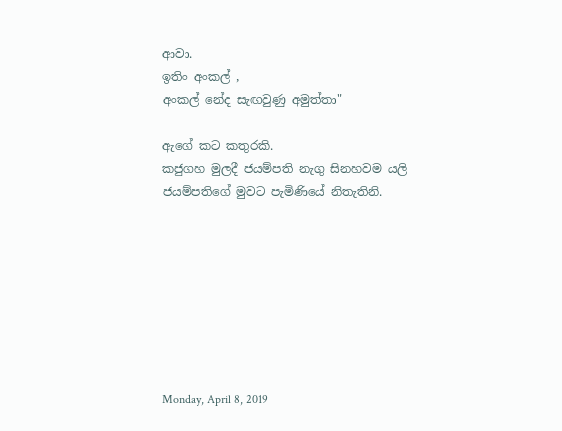ආවා.
ඉතිං අංකල් ,
අංකල් නේද සැඟවුණු අමුත්තා"

ඇගේ කට කතුරකි.
කජුගහ මුලදී ජයම්පති නැගු සිනහවම යලි ජයම්පතිගේ මුවට පැමිණියේ නිතැතිනි.








Monday, April 8, 2019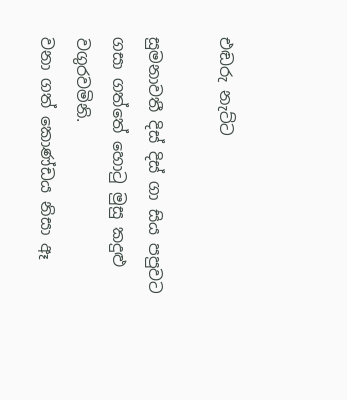එඬරු නැට්ට

සුමනාවතී දිස් දිස් ගා සිය පපුවට ගසා ගත්තේ හොටු මුසු කදුළු වගුරවමිනි.
වනා ගත් කොණ්ඩය නිසා ඈ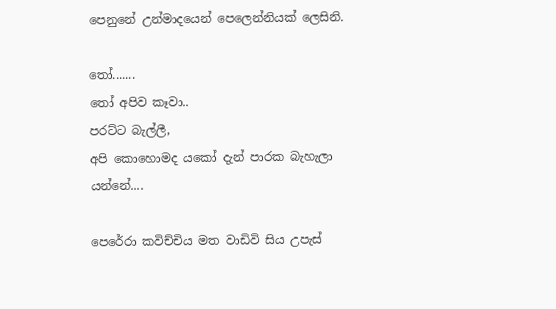පෙනුනේ උන්මාදයෙන් පෙලෙන්නියක් ලෙසිනි.

තෝ.......
තෝ අපිව කෑවා..
පරට්ට බැල්ලී,
අපි කොහොමද යකෝ දැන් පාරක බැහැලා යන්නේ....

පෙරේරා කවිච්චිය මත වාඩිවි සිය උපැස්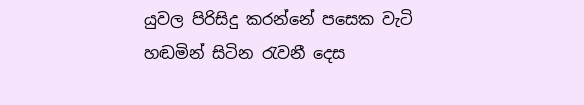යුවල පිරිසිදු කරන්නේ පසෙක වැටි හඬමින් සිටින රැවනී දෙස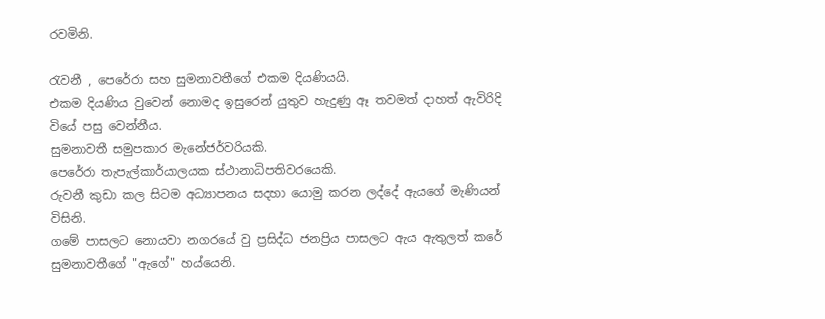රවමිනි.

රැවනී , පෙරේරා සහ සුමනාවතීගේ එකම දියණියයි.
එකම දියණිය වුවෙන් නොමද ඉසුරෙන් යුතුව හැදුණු ඈ තවමත් දාහත් ඇවිරිදි වියේ පසු වෙන්නීය.
සුමනාවතී සමුපකාර මැනේජර්වරියකි.
පෙරේරා තැපැල්කාර්යාලයක ස්ථානාධිපතිවරයෙකි.
රුවනී කුඩා කල සිටම අධ්‍යාපනය සදහා යොමු කරන ලද්දේ ඇයගේ මැණියන් විසිනි.
ගමේ පාසලට නොයවා නගරයේ වු ප්‍රසිද්ධ ජනප්‍රිය පාසලට ඇය ඇතුලත් කරේ සුමනාවතීගේ "ඇගේ" හය්යෙනි.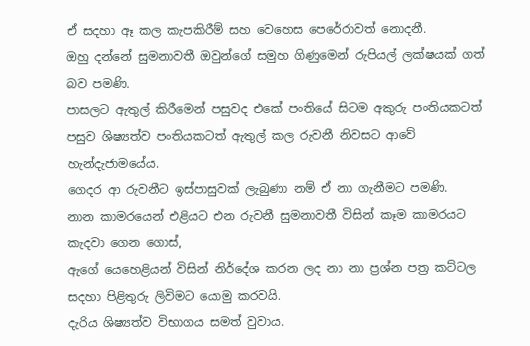ඒ සදහා ඈ කල කැපකිරීම් සහ වෙහෙස පෙරේරාවත් නොදනී.
ඔහු දන්නේ සුමනාවතී ඔවුන්ගේ සමුහ ගිණුමෙන් රුපියල් ලක්ෂයක් ගත් බව පමණි.
පාසලට ඇතුල් කිරීමෙන් පසුවද එකේ පංතියේ සිටම අකුරු පංතියකටත් පසුව ශිෂ්‍යත්ව පංතියකටත් ඇතුල් කල රුවනී නිවසට ආවේ හැන්දැජාමයේය.
ගෙදර ආ රුවනීට ඉස්පාසුවක් ලැබුණා නම් ඒ නා ගැනීමට පමණි.
නාන කාමරයෙන් එළියට එන රුවනී සුමනාවතී විසින් කෑම කාමරයට කැදවා ගෙන ගොස්,
ඇගේ යෙහෙළියන් විසින් නිර්දේශ කරන ලද නා නා ප්‍රශ්න පත්‍ර කට්ටල සදහා පිළිතුරු ලිවිමට යොමු කරවයි.
දැරිය ශිෂ්‍යත්ව විභාගය සමත් වුවාය.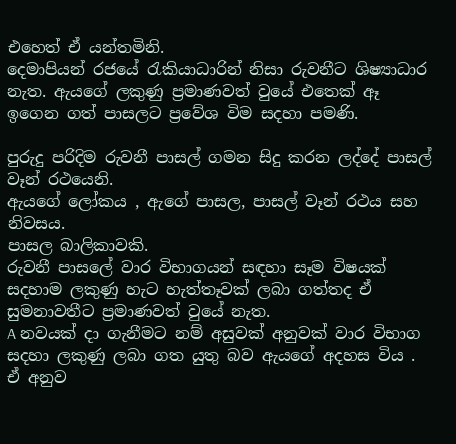එහෙත් ඒ යන්තමිනි.
දෙමාපියන් රජයේ රැකියාධාරින් නිසා රුවනීට ශිෂ්‍යාධාර නැත. ඇයගේ ලකුණු ප්‍රමාණවත් වුයේ එතෙක් ඈ ඉගෙන ගත් පාසලට ප්‍රවේශ විම සදහා පමණි.

පුරුදු පරිදිම රුවනී පාසල් ගමන සිදු කරන ලද්දේ පාසල් වෑන් රථයෙනි.
ඇයගේ ලෝකය , ඇගේ පාසල, පාසල් වෑන් රථය සහ නිවසය.
පාසල බාලිකාවකි.
රුවනී පාසලේ වාර විභාගයන් සඳහා සෑම විෂයක් සදහාම ලකුණු හැට හැත්තෑවක් ලබා ගත්තද ඒ සුමනාවතීට ප්‍රමාණවත් වුයේ නැත.
A නවයක් දා ගැනීමට නම් අසුවක් අනුවක් වාර විභාග සදහා ලකුණු ලබා ගත යුතු බව ඇයගේ අදහස විය .
ඒ අනුව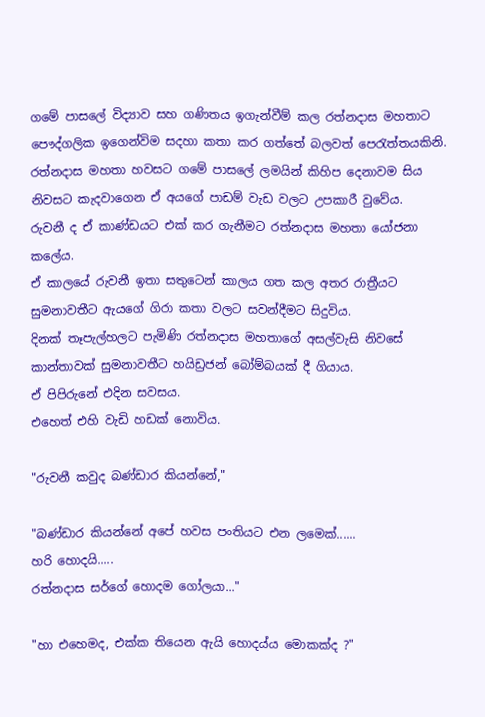ගමේ පාසලේ විද්‍යාව සහ ගණිතය ඉගැන්වීම් කල රත්නදාස මහතාට පෞද්ගලික ඉගෙන්විම සදහා කතා කර ගත්තේ බලවත් පෙරැත්තයකිනි.
රත්නදාස මහතා හවසට ගමේ පාසලේ ලමයින් කිහිප දෙනාවම සිය නිවසට කැදවාගෙන ඒ අයගේ පාඩම් වැඩ වලට උපකාරී වුවේය.
රුවනී ද ඒ කාණ්ඩයට එක් කර ගැනීමට රත්නදාස මහතා යෝජනා කලේය.
ඒ කාලයේ රුවනී ඉතා සතුටෙන් කාලය ගත කල අතර රාත්‍රීයට සුමනාවතීට ඇයගේ ගිරා කතා වලට සවන්දීමට සිදුවිය.
දිනක් තෑපැල්හලට පැමිණි රත්නදාස මහතාගේ අසල්වැසි නිවසේ කාන්තාවක් සුමනාවතීට හයිඩ්‍රජන් බෝම්බයක් දී ගියාය.
ඒ පිපිරුනේ එදින සවසය.
එහෙත් එහි වැඩි හඩක් නොවිය.

"රුවනී කවුද බණ්ඩාර කියන්නේ,"

"බණ්ඩාර කියන්නේ අපේ හවස පංතියට එන ලමෙක්......
හරි හොදයි.....
රත්නදාස සර්ගේ හොදම ගෝලයා..."

"හා එහෙමද, එක්ක තියෙන ඇයි හොදය්ය මොකක්ද ?"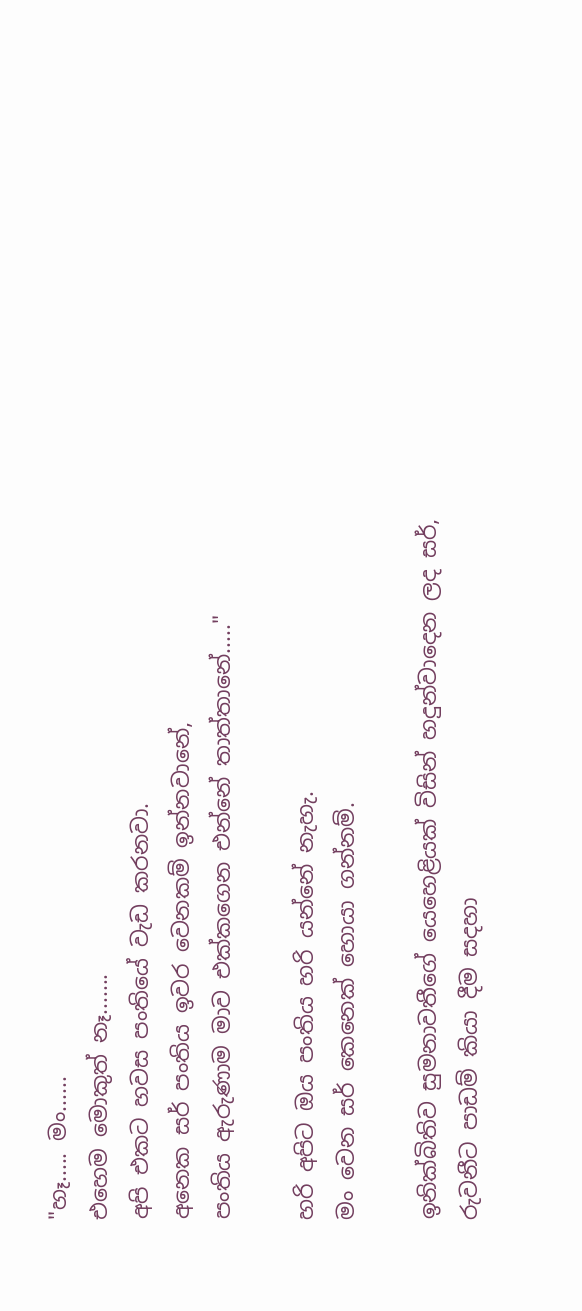"හෑ..... මං......
එහෙම මොකුත් නෑ.......
අපි එකට හවස පංතියේ වැඩ කරනවා.
අනෙක සර් පංතිය ඉවර වෙනකම් ඉන්නවානේ,
පංතිය ඇරුණාම මාව එක්කගෙන එන්නේ තාත්තානේ....."

හරි අපිට ඔය පංතිය හරි යන්නේ නැහැ.
මං වෙන සර් කෙනෙක් හොයා ගන්නම්.

ඉනික්බිතිව සුමනාවතීගේ යෙහෙළියක් විසින් හදුන්වාදෙන ලද සර්,
රුවනීට පාඩම් කියා දීම සදහා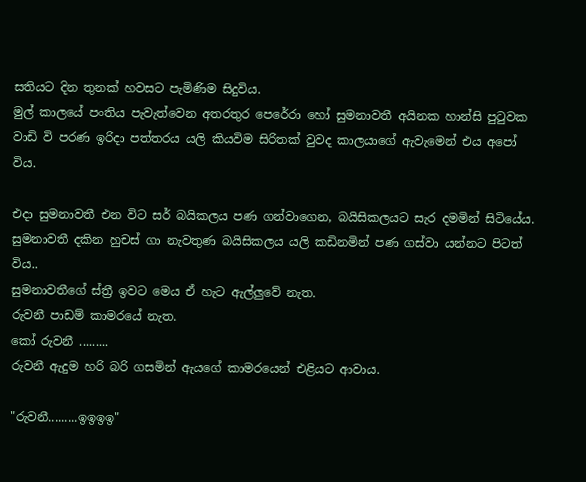සතියට දින තුනක් හවසට පැමිණිම සිදුවිය.
මුල් කාලයේ පංතිය පැවැත්වෙන අතරතුර පෙරේරා හෝ සුමනාවතී අයිනක හාන්සි පුටුවක වාඩි වි පරණ ඉරිදා පත්තරය යලි කියවිම සිරිතක් වුවද කාලයාගේ ඇවැමෙන් එය අපෝ විය.

එදා සුමනාවතී එන විට සර් බයිකලය පණ ගන්වාගෙන, බයිසිකලයට සැර දමමින් සිටියේය.
සුමනාවතී දකින හුචස් ගා නැවතුණ බයිසිකලය යලි කඩිනමින් පණ ගස්වා යන්නට පිටත් විය..
සුමනාවතීගේ ස්ත්‍රී ඉවට මෙය ඒ හැට ඇල්ලුවේ නැත.
රුවනී පාඩම් කාමරයේ නැත.
කෝ රුවනී .........
රුවනී ඇදුම හරි බරි ගසමින් ඇයගේ කාමරයෙන් එළියට ආවාය.

"රුවනී.........ඉඉඉඉ"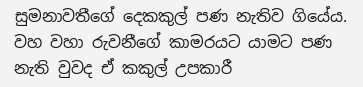සුමනාවතීගේ දෙකකුල් පණ නැතිව ගියේය.
වහ වහා රුවනීගේ කාමරයට යාමට පණ නැති වුවද ඒ කකුල් උපකාරී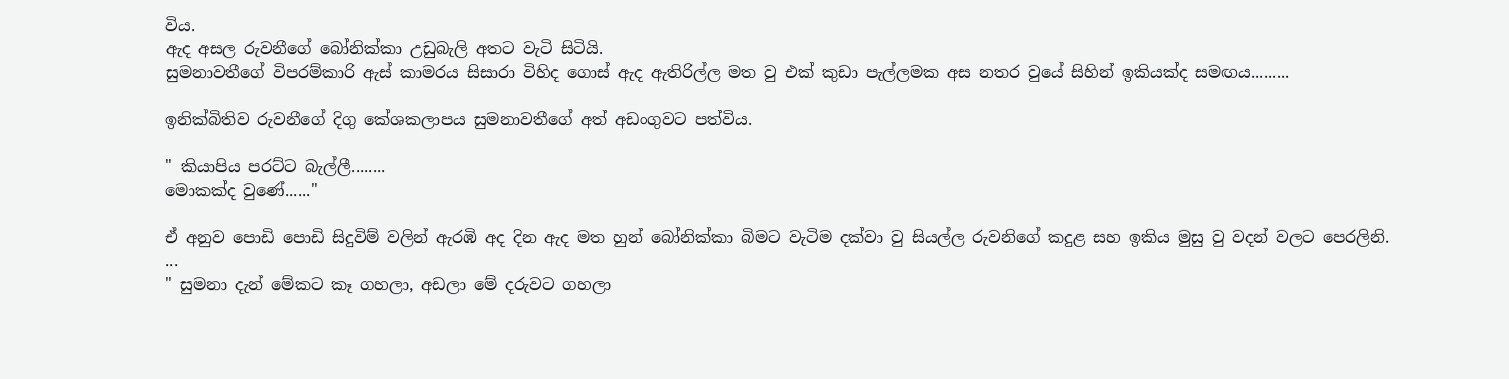විය.
ඇද අසල රුවනීගේ බෝනික්කා උඩුබැලි අතට වැටි සිටියි.
සුමනාවතීගේ විපරම්කාරි ඇස් කාමරය සිසාරා විහිද ගොස් ඇද ඇතිරිල්ල මත වු එක් කුඩා පැල්ලමක අස නතර වුයේ සිහින් ඉකියක්ද සමඟය.........

ඉනික්බිතිව රුවනීගේ දිගු කේශකලාපය සුමනාවතීගේ අත් අඩංගුවට පත්විය.

" කියාපිය පරට්ට බැල්ලී........
මොකක්ද වුණේ......"

ඒ අනුව පොඩි පොඩි සිදුවිම් වලින් ඇරඹි අද දින ඇද මත හුන් බෝනික්කා බිමට වැටිම දක්වා වු සියල්ල රුවනිගේ කදුළ සහ ඉකිය මුසු වු වදන් වලට පෙරලිනි.
...
" සුමනා දැන් මේකට කෑ ගහලා, අඩලා මේ දරුවට ගහලා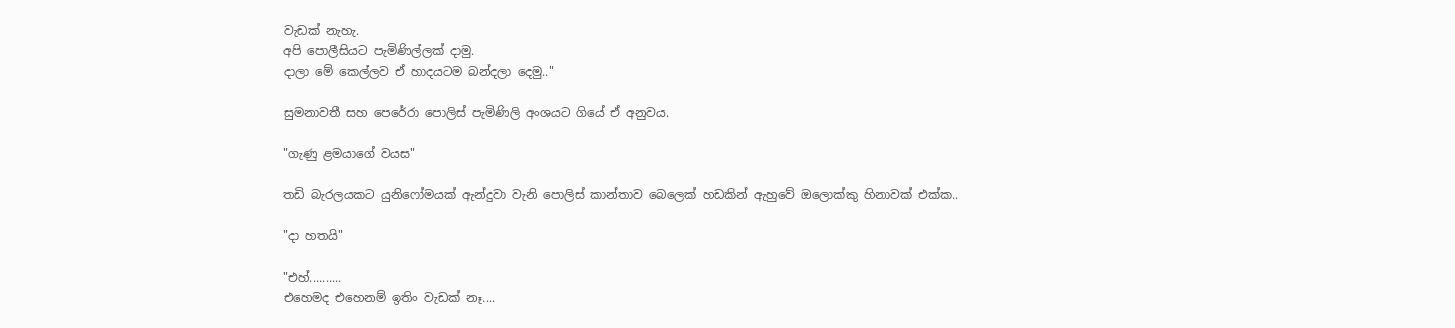වැඩක් නැහැ.
අපි පොලීසියට පැමිණිල්ලක් දාමු.
දාලා මේ කෙල්ලව ඒ හාදයටම බන්දලා දෙමු.."

සුමනාවතී සහ පෙරේරා පොලිස් පැමිණිලි අංශයට ගියේ ඒ අනුවය.

"ගැණු ළමයාගේ වයස"

තඩි බැරලයකට යුනිෆෝමයක් ඇන්දුවා වැනි පොලිස් කාන්තාව බෙලෙක් හඩකින් ඇහුවේ ඔලොක්කු හිනාවක් එක්ක..

"දා හතයි"

"එහ්..........
එහෙමද එහෙනම් ඉතිං වැඩක් නෑ....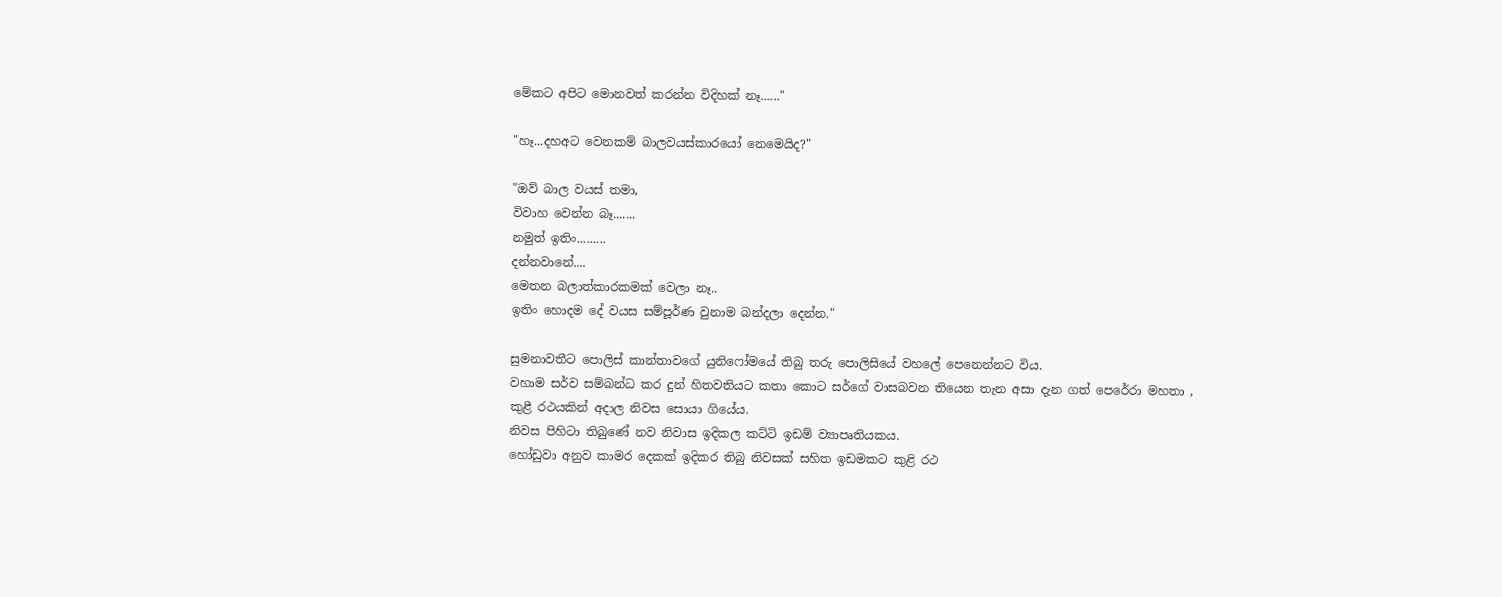මේකට අපිට මොනවත් කරන්න විදිහක් නෑ......"

"හෑ...දහඅට වෙනකම් බාලවයස්කාරයෝ නෙමෙයිද?"

"ඔව් බාල වයස් තමා,
විවාහ වෙන්න බෑ.......
නමුත් ඉතිං.........
දන්නවානේ....
මෙතන බලාත්කාරකමක් වෙලා නෑ..
ඉතිං හොදම දේ වයස සම්පූර්ණ වුනාම බන්දලා දෙන්න."

සුමනාවතීට පොලිස් කාන්තාවගේ යුනිෆෝමයේ තිබු තරු පොලිසියේ වහලේ පෙනෙන්නට විය.
වහාම සර්ව සම්බන්ධ කර දුන් හිතවතියට කතා කොට සර්ගේ වාසබවන තියෙන තැන අසා දැන ගත් පෙරේරා මහතා ,
කුළී රථයකින් අදාල නිවස සොයා ගියේය.
නිවස පිහිටා තිබුණේ නව නිවාස ඉදිකල කට්ටි ඉඩම් ව්‍යාපෘතියකය.
හෝඩුවා අනුව කාමර දෙකක් ඉදිකර තිබු නිවසක් සහිත ඉඩමකට කුළි රථ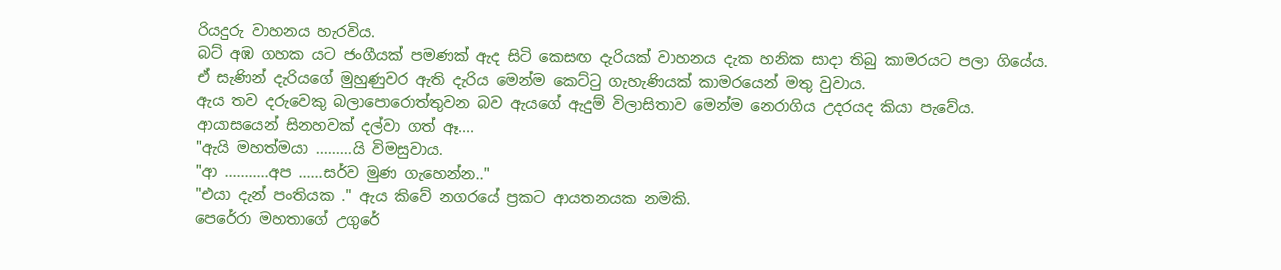රියදුරු වාහනය හැරවිය.
බට් අඹ ගහක යට ජංගීයක් පමණක් ඇද සිටි කෙසඟ දැරියක් වාහනය දැක හනික සාදා තිබු කාමරයට පලා ගියේය.
ඒ සැණින් දැරියගේ මුහුණුවර ඇති දැරිය මෙන්ම කෙට්ටු ගැහැණියක් කාමරයෙන් මතු වුවාය.
ඇය තව දරුවෙකු බලාපොරොත්තුවන බව ඇයගේ ඇදුම් විලාසිතාව මෙන්ම නෙරාගිය උදරයද කියා පැවේය.
ආයාසයෙන් සිනහවක් දල්වා ගත් ඈ....
"ඇයි මහත්මයා .........යි විමසුවාය.
"ආ ...........අප ......සර්ව මුණ ගැහෙන්න.."
"එයා දැන් පංතියක ." ඇය කිවේ නගරයේ ප්‍රකට ආයතනයක නමකි.
පෙරේරා මහතාගේ උගුරේ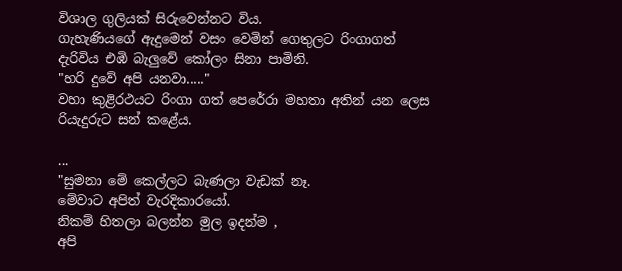විශාල ගුලියක් සිරුවෙන්නට විය.
ගැහැණියගේ ඇදුමෙන් වසං වෙමින් ගෙතුලට රිංගාගත් දැරිවිය එඹි බැලුවේ කෝලං සිනා පාමිනි.
"හරි දුවේ අපි යනවා....."
වහා කුළිරථයට රිංගා ගත් පෙරේරා මහතා අතින් යන ලෙස රියැදුරුට සන් කළේය.

...
"සුමනා මේ කෙල්ලට බැණලා වැඩක් නෑ.
මේවාට අපිත් වැරදිකාරයෝ.
නිකම් හිතලා බලන්න මුල ඉදන්ම ,
අපි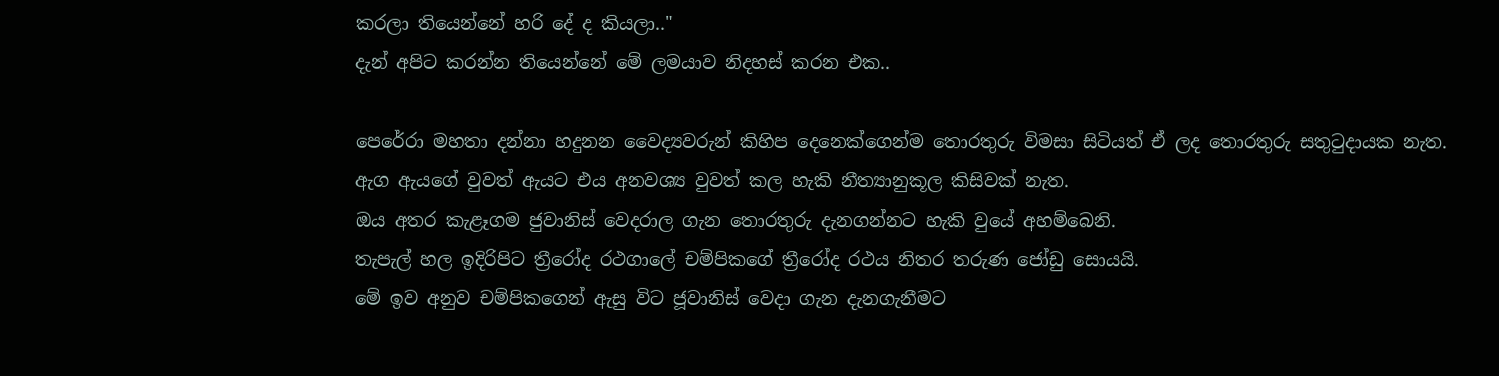කරලා තියෙන්නේ හරි දේ ද කියලා.."
දැන් අපිට කරන්න තියෙන්නේ මේ ලමයාව නිදහස් කරන එක..

පෙරේරා මහතා දන්නා හදුනන වෛද්‍යවරුන් කිහිප දෙනෙක්ගෙන්ම තොරතුරු විමසා සිටියත් ඒ ලද තොරතුරු සතුටුදායක නැත.
ඇග ඇයගේ වුවත් ඇයට එය අනවශ්‍ය වුවත් කල හැකි නීත්‍යානුකූල කිසිවක් නැත.
ඔය අතර කැළෑගම ජුවානිස් වෙදරාල ගැන තොරතුරු දැනගන්නට හැකි වුයේ අහම්බෙනි.
තැපැල් හල ඉදිරිපිට ත්‍රීරෝද රථගාලේ චම්පිකගේ ත්‍රීරෝද රථය නිතර තරුණ ජෝඩු සොයයි.
මේ ඉව අනුව චම්පිකගෙන් ඇසු විට ජූවානිස් වෙදා ගැන දැනගැනීමට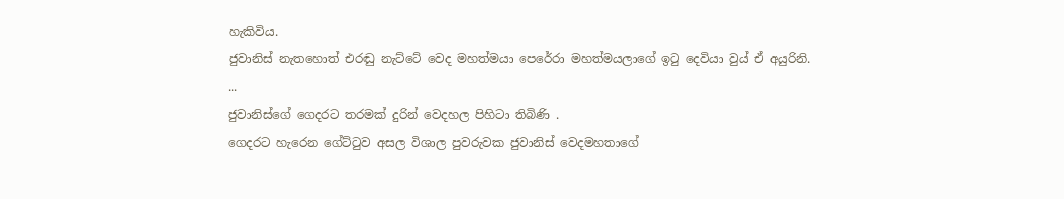හැකිවිය.
ජුවානිස් නැතහොත් එරඬු නැට්ටේ වෙද මහත්මයා පෙරේරා මහත්මයලාගේ ඉටු දෙවියා වුය් ඒ අයුරිනි.
...
ජුවානිස්ගේ ගෙදරට තරමක් දුරින් වෙදහල පිහිටා තිබිණි .
ගෙදරට හැරෙන ගේට්ටුව අසල විශාල පුවරුවක ජුවානිස් වෙදමහතාගේ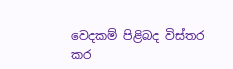වෙදකම් පිළිබද විස්තර කර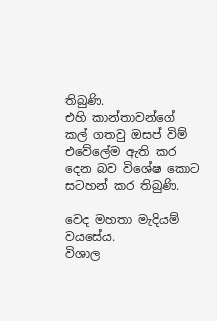තිබුණි.
එහි කාන්තාවන්ගේ කල් ගතවු ඔසප් විම් එවේලේම ඇති කර දෙන බව විශේෂ කොට සටහන් කර තිබුණි.

වෙද මහතා මැදියම් වයසේය.
විශාල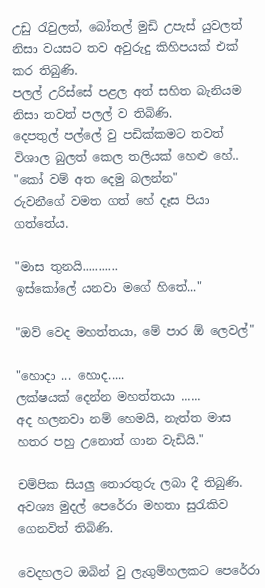උඩු රැවුලත්, බෝතල් මුඩි උපැස් යුවලත් නිසා වයසට තව අවුරුදු කිහිපයක් එක් කර තිබුණි.
පලල් උරිස්සේ පළල අත් සහිත බැනියම නිසා තවත් පලල් ව තිබිණි.
දෙපතුල් පල්ලේ වු පඩික්කමට තවත් විශාල බුලත් කෙල තලියක් හෙළු හේ..
"කෝ වම් අත දෙමු බලන්න"
රුවනීගේ වමත ගත් හේ දෑස පියා ගත්තේය.

"මාස තුනයි...........
ඉස්කෝලේ යනවා මගේ හිතේ..."

"ඔව් වෙද මහත්තයා, මේ පාර ඕ ලෙවල්"

"හොදා ... හොද.....
ලක්ෂයක් දෙන්න මහත්තයා ......
අද හලනවා නම් හෙමයි, නැත්ත මාස හතර පහු උනොත් ගාන වැඩියි."

චම්පික සියලු තොරතුරු ලබා දී තිබුණි.
අවශ්‍ය මුදල් පෙරේරා මහතා සුරැකිව ගෙනවිත් තිබිණි.

වෙදහලට ඔබින් වු ලැගුම්හලකට පෙරේරා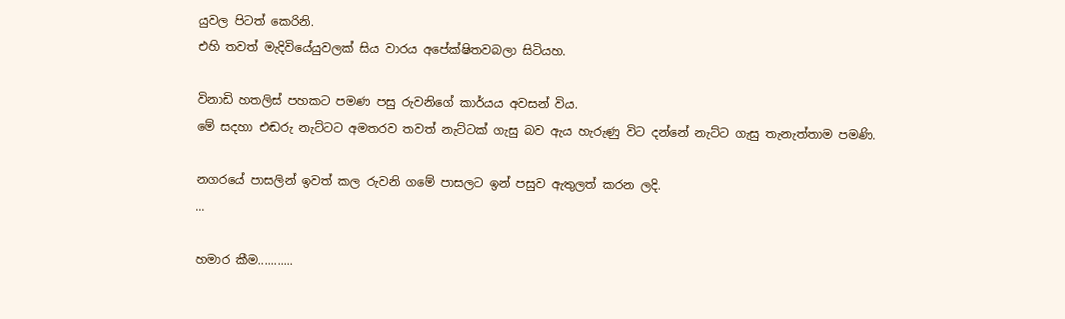යුවල පිටත් කෙරිනි.
එහි තවත් මැදිවියේයුවලක් සිය වාරය අපේක්ෂිතවබලා සිටියහ.

විනාඩි හතලිස් පහකට පමණ පසු රුවනිගේ කාර්යය අවසන් විය.
මේ සදහා එඬරු නැට්ටට අමතරව තවත් නැට්ටක් ගැසු බව ඇය හැරුණු විට දන්නේ නැට්ට ගැසු තැනැත්තාම පමණි.

නගරයේ පාසලින් ඉවත් කල රුවනි ගමේ පාසලට ඉන් පසුව ඇතුලත් කරන ලදි.
...

හමාර කීම...........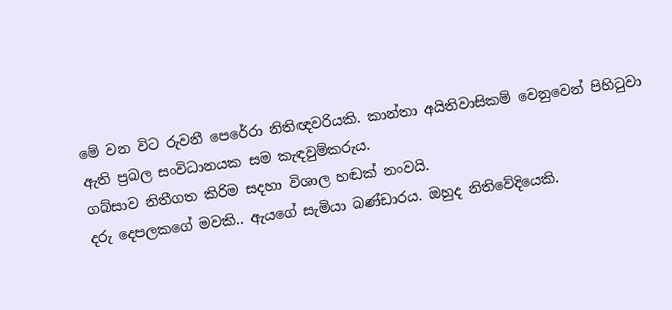මේ වන විට රුවනී පෙරේරා නිතිඥවරියකි. කාන්තා අයිතිවාසිකම් වෙනුවෙන් පිහිටුවා ඇති ප්‍රබල සංවිධානයක සම කැඳවුම්කරුය.
ගබ්සාව නිතීගත කිරිම සදහා විශාල හඬක් නංවයි.
දරු දෙපලකගේ මවකි.. ඇයගේ සැමියා බණ්ඩාරය. ඔහුද නිතිවේදියෙකි.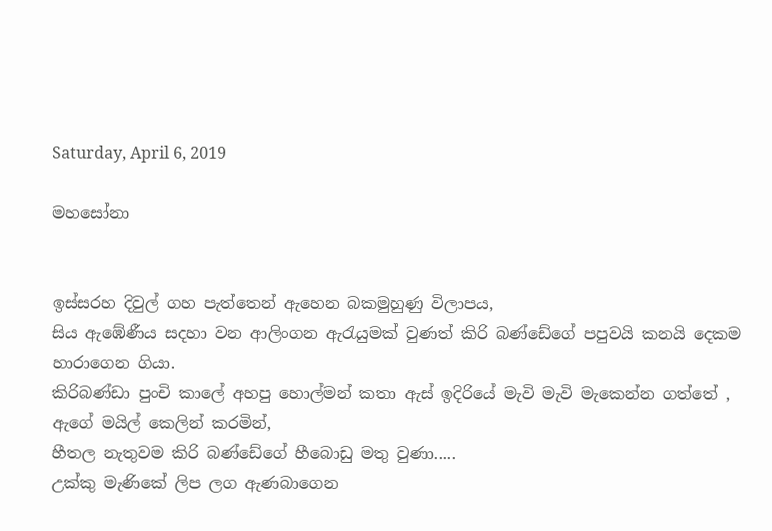Saturday, April 6, 2019

මහසෝනා


ඉස්සරහ දිවුල් ගහ පැත්තෙන් ඇහෙන බකමුහුණු විලාපය,
සිය ඇඹේණීය සදහා වන ආලිංගන ඇරැයුමක් වුණත් කිරි බණ්ඩේගේ පපුවයි කනයි දෙකම හාරාගෙන ගියා.
කිරිබණ්ඩා පුංචි කාලේ අහපු හොල්මන් කතා ඇස් ඉදිරියේ මැවි මැවි මැකෙන්න ගත්තේ ,
ඇගේ මයිල් කෙලින් කරමින්,
හීතල නැතුවම කිරි බණ්ඩේගේ හීබොඩු මතු වුණා.....
උක්කු මැණිකේ ලිප ලග ඇණබාගෙන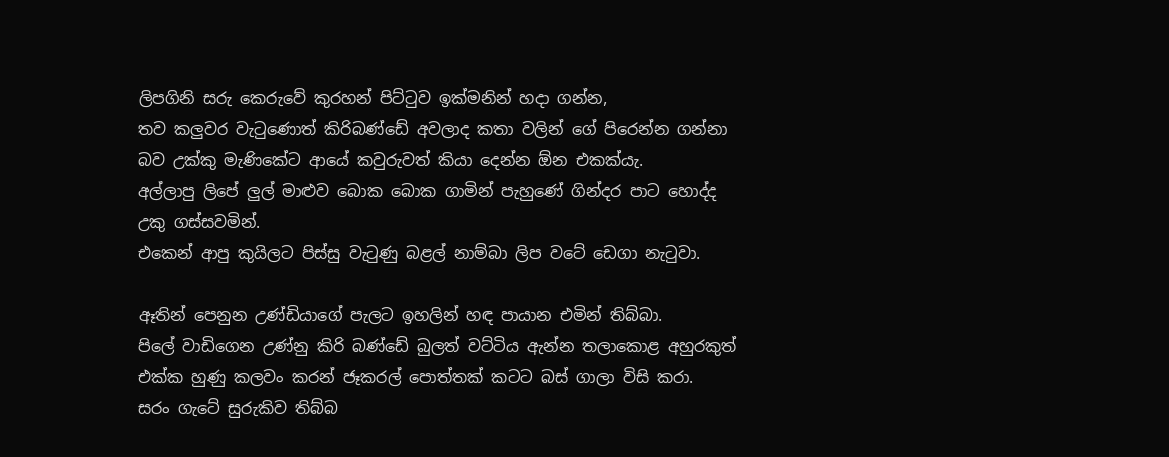ලිපගිනි සරු කෙරුවේ කුරහන් පිට්ටුව ඉක්මනින් හදා ගන්න,
තව කලුවර වැටුණොත් කිරිබණ්ඩේ අවලාද කතා වලින් ගේ පිරෙන්න ගන්නා බව උක්කු මැණිකේට ආයේ කවුරුවත් කියා දෙන්න ඕන එකක්යැ.
අල්ලාපු ලිපේ ලුල් මාළුව බොක බොක ගාමින් පැහුණේ ගින්දර පාට හොද්ද උකු ගස්සවමින්.
එකෙන් ආපු කුයිලට පිස්සු වැටුණු බළල් නාම්බා ලිප වටේ ඩෙගා නැටුවා.

ඈතින් පෙනුන උණ්ඩියාගේ පැලට ඉහලින් හඳ පායාන එමින් තිබ්බා.
පිලේ වාඩිගෙන උණ්නු කිරි බණ්ඩේ බුලත් වට්ටිය ඇන්න තලාකොළ අහුරකුත් එක්ක හුණු කලවං කරන් ජෑකරල් පොත්තක් කටට බස් ගාලා විසි කරා.
සරං ගැටේ සුරුකිව තිබ්බ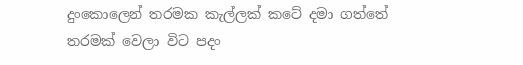දුංකොලෙන් තරමක කැල්ලක් කටේ දමා ගත්තේ තරමක් වෙලා විට පදං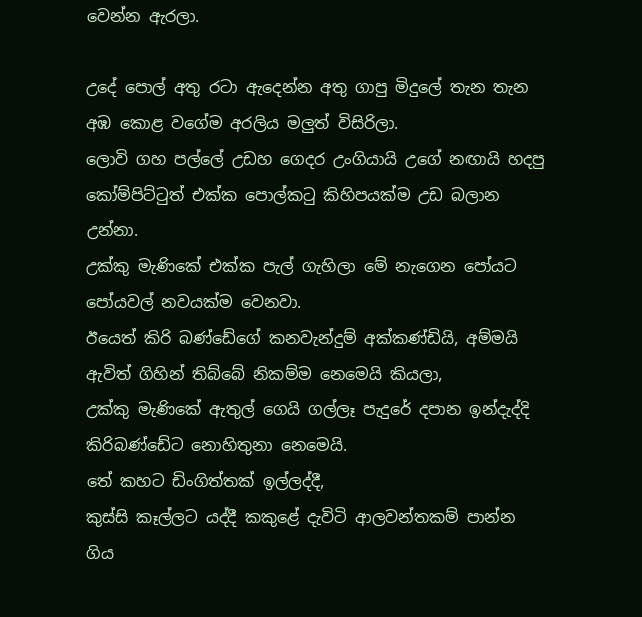වෙන්න ඇරලා.

උදේ පොල් අතු රටා ඇදෙන්න අතු ගාපු මිදුලේ තැන තැන අඹ කොළ වගේම අරලිය මලුත් විසිරිලා.
ලොවි ගහ පල්ලේ උඩහ ගෙදර උංගියායි උගේ නඟායි හදපු කෝම්පිට්ටුත් එක්ක පොල්කටු කිහිපයක්ම උඩ බලාන උන්නා.
උක්කු මැණිකේ එක්ක පැල් ගැහිලා මේ නැගෙන පෝයට පෝයවල් නවයක්ම වෙනවා.
ඊයෙත් කිරි බණ්ඩේගේ කනවැන්දුම් අක්කණ්ඩියි, අම්මයි ඇවිත් ගිහින් තිබ්බේ නිකම්ම නෙමෙයි කියලා,
උක්කු මැණිකේ ඇතුල් ගෙයි ගල්ලෑ පැදුරේ දපාන ඉන්දැද්දි කිරිබණ්ඩේට නොහිතුනා නෙමෙයි.
තේ කහට ඩිංගිත්තක් ඉල්ලද්දී,
කුස්සි කෑල්ලට යද්දී කකුළේ දැවිටි ආලවන්තකම් පාන්න ගිය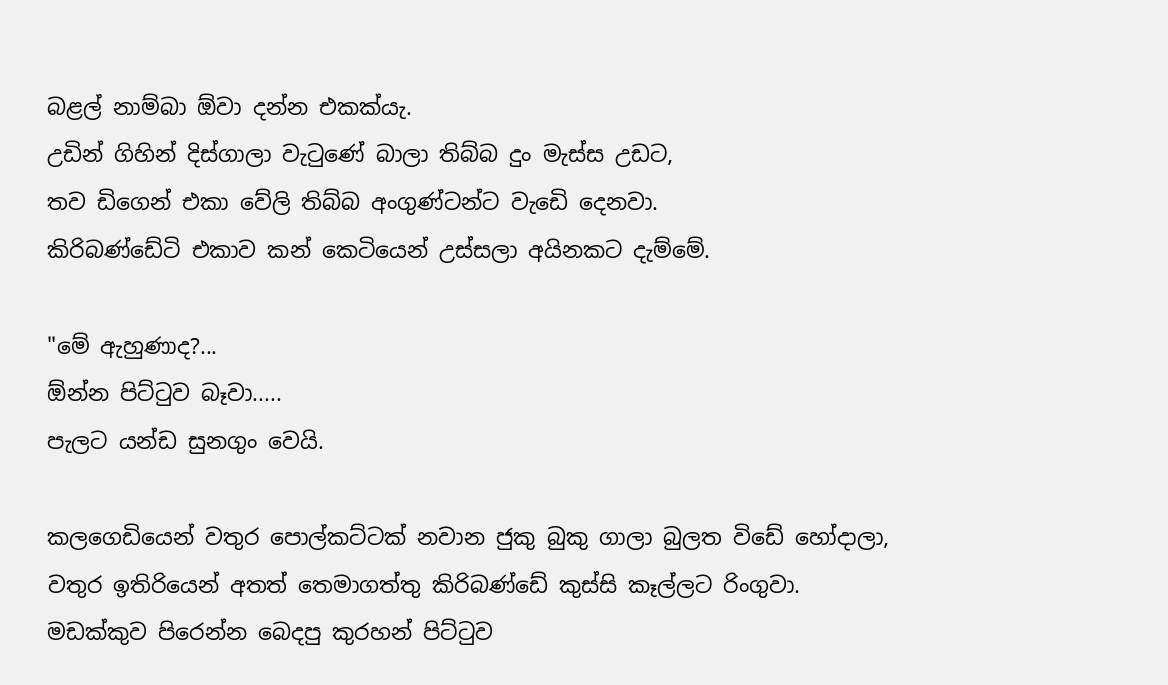බළල් නාම්බා ඕවා දන්න එකක්යැ.
උඩින් ගිහින් දිස්ගාලා වැටුණේ බාලා තිබ්බ දුං මැස්ස උඩට,
තව ඩිගෙන් එකා වේලි තිබ්බ අංගුණ්ටන්ට වැඩෙි දෙනවා.
කිරිබණ්ඩේටි එකාව කන් කෙටියෙන් උස්සලා අයිනකට දැම්මේ.

"මේ ඇහුණාද?...
ඕන්න පිට්ටුව බෑවා.....
පැලට යන්ඩ සුනගුං වෙයි.

කලගෙඩියෙන් වතුර පොල්කට්ටක් නවාන ජුකු බුකු ගාලා බුලත විඩේ හෝදාලා,
වතුර ඉතිරියෙන් අතත් තෙමාගත්තු කිරිබණ්ඩේ කුස්සි කෑල්ලට රිංගුවා.
මඩක්කුව පිරෙන්න බෙදපු කුරහන් පිට්ටුව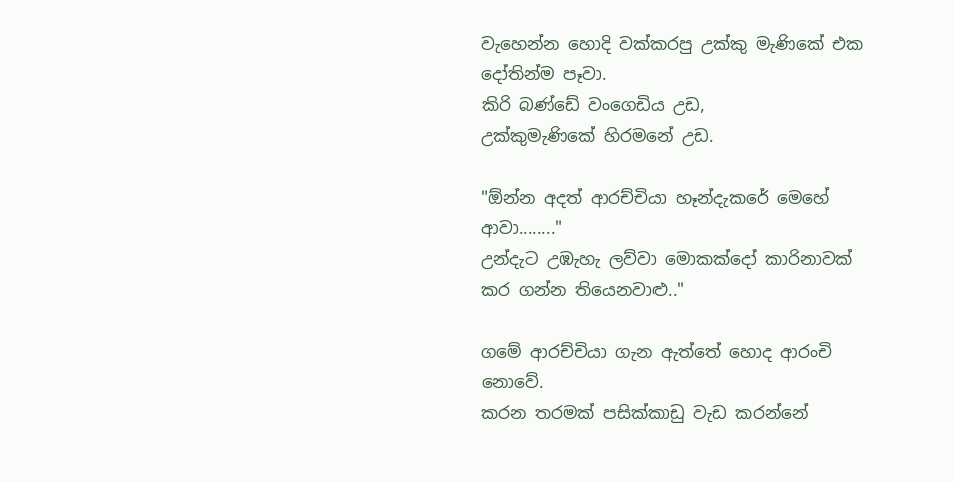වැහෙන්න හොදි වක්කරපු උක්කු මැණිකේ එක දෝතින්ම පෑවා.
කිරි බණ්ඩේ වංගෙඩිය උඩ,
උක්කුමැණිකේ හිරමනේ උඩ.

"ඕන්න අදත් ආරච්චියා හෑන්දැකරේ මෙහේ ආවා........"
උන්දැට උඹැහැ ලව්වා මොකක්දෝ කාරිනාවක් කර ගන්න තියෙනවාළු.."

ගමේ ආරච්චියා ගැන ඇත්තේ හොද ආරංචි නොවේ.
කරන තරමක් පසික්කාඩු වැඩ කරන්නේ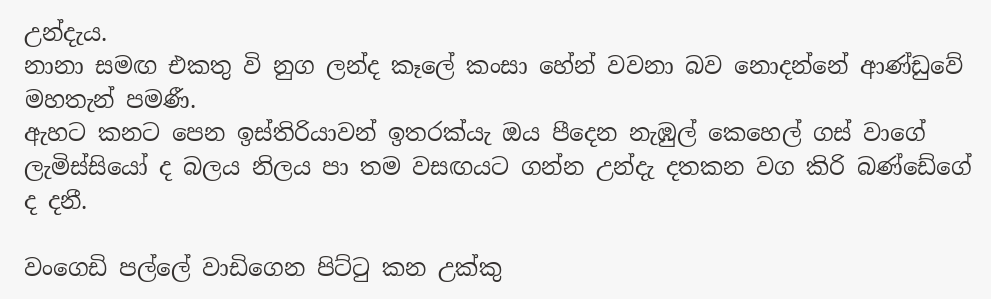උන්දැය.
නානා සමඟ එකතු වි නුග ලන්ද කෑලේ කංසා හේන් වවනා බව නොදන්නේ ආණ්ඩුවේ මහතැන් පමණී.
ඇහට කනට පෙන ඉස්තිරියාවන් ඉතරක්යැ ඔය පීදෙන නැඹුල් කෙහෙල් ගස් වාගේ ලැමිස්සියෝ ද බලය නිලය පා තම වසඟයට ගන්න උන්දැ දතකන වග කිරි බණ්ඩේගේ ද දනී.

වංගෙඩි පල්ලේ වාඩිගෙන පිට්ටු කන උක්කු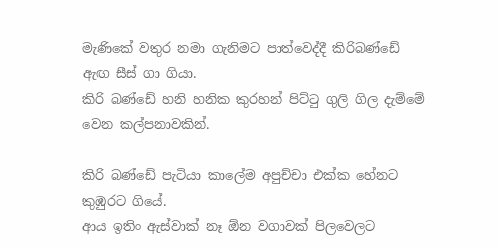මැණිකේ වතුර නමා ගැනිමට පාත්වෙද්දී කිරිබණ්ඩේ ඇඟ සීස් ගා ගියා.
කිරි බණ්ඩේ හනි හනික කුරහන් පිට්ටු ගුලි ගිල දැම්මේ වෙන කල්පනාවකින්.

කිරි බණ්ඩේ පැටියා කාලේම අපුච්චා එක්ක හේනට කුඹුරට ගියේ.
ආය ඉතිං ඇස්වාක් නෑ ඕන වගාවක් පිලවෙලට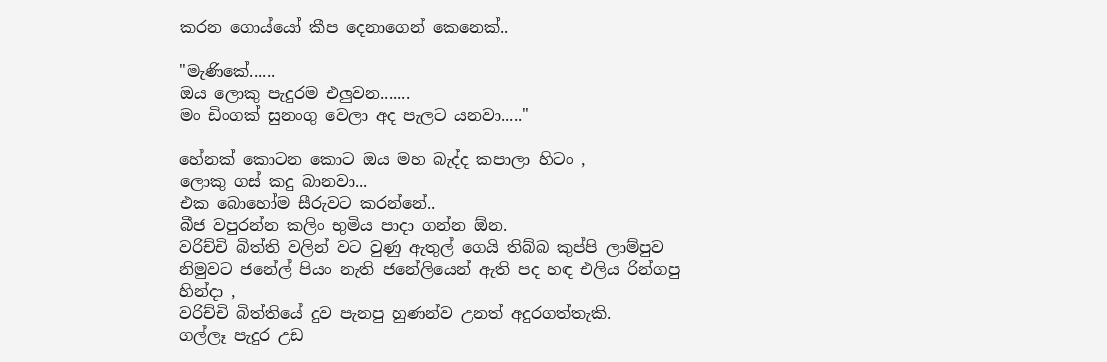කරන ගොය්යෝ කීප දෙනාගෙන් කෙනෙක්..

"මැණිකේ......
ඔය ලොකු පැදුරම එලුවන.......
මං ඩිංගක් සුනංගු වෙලා අද පැලට යනවා....."

හේනක් කොටන කොට ඔය මහ බැද්ද කපාලා හිටං ,
ලොකු ගස් කදු බානවා...
එක බොහෝම සීරුවට කරන්නේ..
බීජ වපුරන්න කලිං භුමිය පාදා ගන්න ඕන.
වරිච්චි බිත්ති වලින් වට වුණු ඇතුල් ගෙයි තිබ්බ කුප්පි ලාම්පුව නිමුවට ජනේල් පියං නැති ජනේලියෙන් ඇති පද හඳ එලිය රින්ගපු හින්දා ,
වරිච්චි බිත්තියේ දුව පැනපු හුණන්ව උනත් අදුරගත්තැකි.
ගල්ලෑ පැදුර උඩ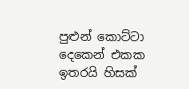පුළුන් කොට්ටා දෙකෙන් එකක ඉතරයි හිසක්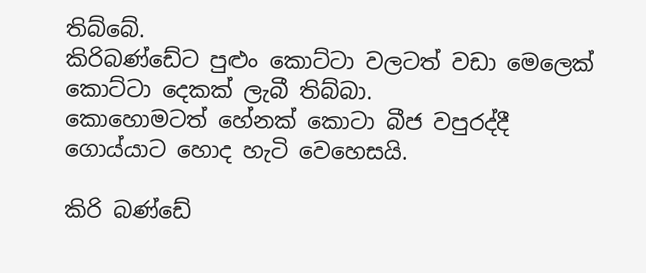තිබ්බේ.
කිරිබණ්ඩේට පුළුං කොට්ටා වලටත් වඩා මෙලෙක් කොට්ටා දෙකක් ලැබී තිබ්බා.
කොහොමටත් හේනක් කොටා බීජ වපුරද්දී ගොය්යාට හොද හැටි වෙහෙසයි.

කිරි බණ්ඩේ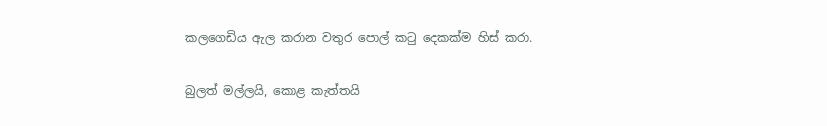කලගෙඩිය ඇල කරාන වතුර පොල් කටු දෙකක්ම හිස් කරා.

බුලත් මල්ලයි, කොළ කැත්තයි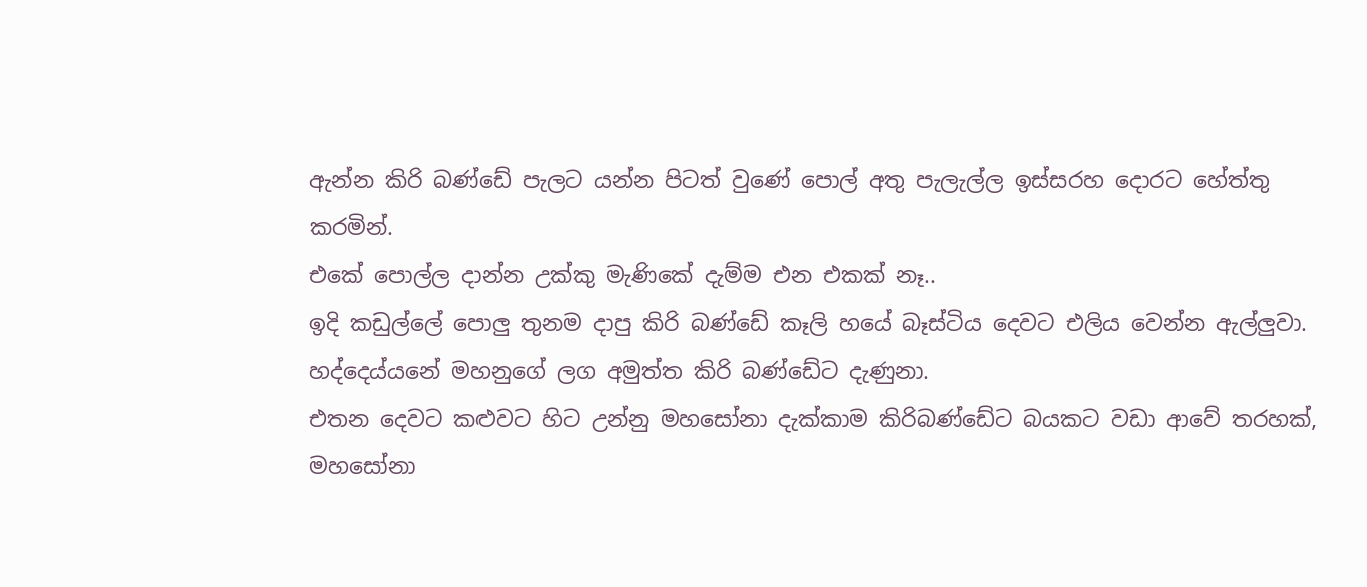ඇන්න කිරි බණ්ඩේ පැලට යන්න පිටත් වුණේ පොල් අතු පැලැල්ල ඉස්සරහ දොරට හේත්තු කරමින්.
එකේ පොල්ල දාන්න උක්කු මැණිකේ දැම්ම එන එකක් නෑ..
ඉදි කඩුල්ලේ පොලු තුනම දාපු කිරි බණ්ඩේ කෑලි හයේ බෑස්ටිය දෙවට එලිය වෙන්න ඇල්ලුවා.
හද්දෙය්යනේ මහනුගේ ලග අමුත්ත කිරි බණ්ඩේට දැණුනා.
එතන දෙවට කළුවට හිට උන්නු මහසෝනා දැක්කාම කිරිබණ්ඩේට බයකට වඩා ආවේ තරහක්,
මහසෝනා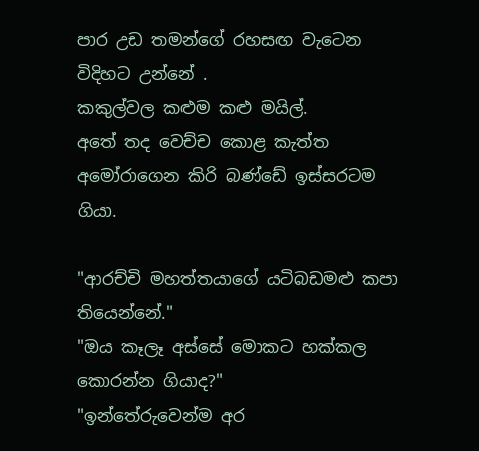පාර උඩ තමන්ගේ රහසඟ වැටෙන විදිහට උන්නේ .
කකුල්වල කළුම කළු මයිල්.
අතේ තද වෙච්ච කොළ කැත්ත අමෝරාගෙන කිරි බණ්ඩේ ඉස්සරටම ගියා.

"ආරච්චි මහත්තයාගේ යටිබඩමළු කපා තියෙන්නේ."
"ඔය කෑලෑ අස්සේ මොකට හක්කල කොරන්න ගියාද?"
"ඉන්තේරුවෙන්ම අර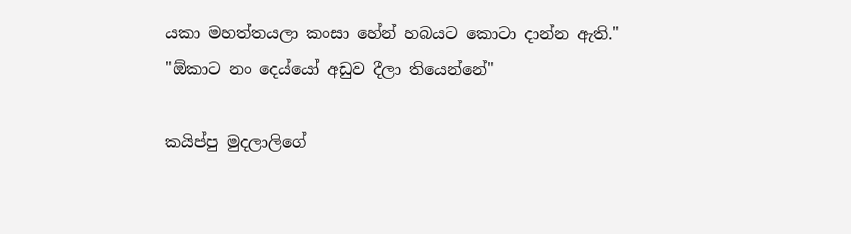යකා මහත්තයලා කංසා හේන් හබයට කොටා දාන්න ඇති."
"ඕකාට නං දෙය්යෝ අඩුව දීලා තියෙන්නේ"

කයිප්පු මුදලාලිගේ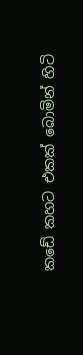කඩේ කහට එකක් බොමින් හිටි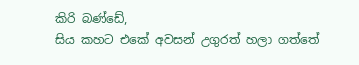කිරි බණ්ඩේ,
සිය කහට එකේ අවසන් උගුරත් හලා ගත්තේ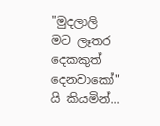"මුදලාලි මට ලෑතර දෙකකුත් දෙනවාකෝ" යි කියමින්...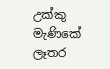උක්කු මැණිකේ ලෑතර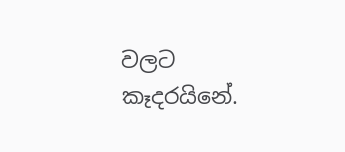වලට කෑදරයිනේ.